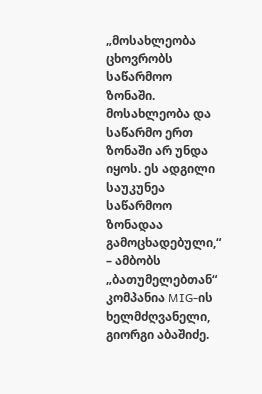„მოსახლეობა ცხოვრობს საწარმოო ზონაში. მოსახლეობა და საწარმო ერთ ზონაში არ უნდა იყოს. ეს ადგილი საუკუნეა საწარმოო ზონადაა გამოცხადებული,“ – ამბობს „ბათუმელებთან“ კომპანია MIG-ის ხელმძღვანელი, გიორგი აბაშიძე.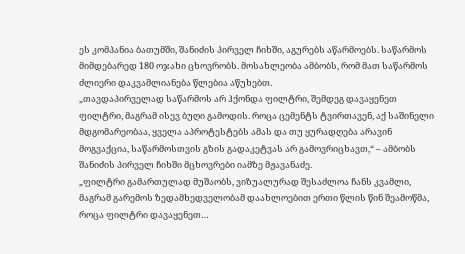ეს კომპანია ბათუმში, შანიძის პირველ ჩიხში, აგურებს აწარმოებს. საწარმოს მიმდებარედ 180 ოჯახი ცხოვრობს. მოსახლეობა ამბობს, რომ მათ საწარმოს ძლიერი დაკვამლიანება წლებია აწუხებთ.
„თავდაპირველად საწარმოს არ ჰქონდა ფილტრი, შემდეგ დავაყენეთ ფილტრი, მაგრამ ისევ ბუღი გამოდის. როცა ცემენტს ტვირთავენ, აქ საშინელი მდგომარეობაა, ყველა აპროტესტებს ამას და თუ ყურადღება არავინ მოგვაქცია, საწარმოსთვის გზის გადაკეტვას არ გამოვრიცხავთ,“ – ამბობს შანიძის პირველ ჩიხში მცხოვრები იამზე მჟავანაძე.
„ფილტრი გამართულად მუშაობს, ვიზუალურად შესაძლოა ჩანს კვამლი, მაგრამ გარემოს ზედამხედველობამ დაახლოებით ერთი წლის წინ შეამოწმა, როცა ფილტრი დავაყენეთ…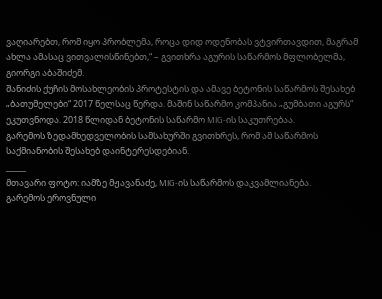ვაღიარებთ, რომ იყო პრობლემა, როცა დიდ ოდენობას ვტვირთავდით, მაგრამ ახლა ამასაც ვითვალისწინებთ,“ – გვითხრა აგურის საწარმოს მფლობელმა, გიორგი აბაშიძემ.
შანიძის ქუჩის მოსახლეობის პროტესტის და ამავე ბეტონის საწარმოს შესახებ „ბათუმელები“ 2017 წელსაც წერდა. მაშინ საწარმო კომპანია „გუმბათი აგურს“ ეკუთვნოდა. 2018 წლიდან ბეტონის საწარმო MIG-ის საკუთრებაა.
გარემოს ზედამხედველობის სამსახურში გვითხრეს, რომ ამ საწარმოს საქმიანობის შესახებ დაინტერესდებიან.
_____
მთავარი ფოტო: იამზე მჟავანაძე, MIG-ის საწარმოს დაკვამლიანება.
გარემოს ეროვნული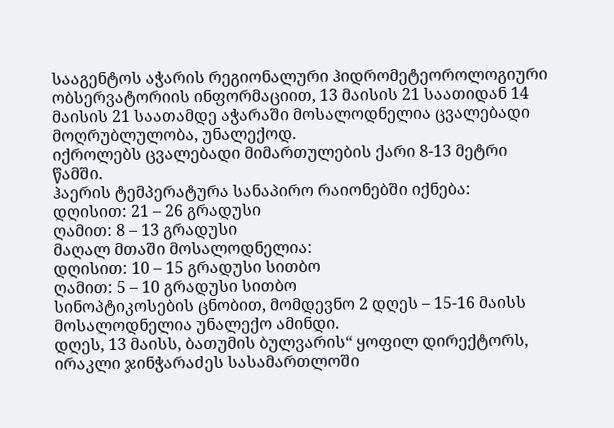სააგენტოს აჭარის რეგიონალური ჰიდრომეტეოროლოგიური ობსერვატორიის ინფორმაციით, 13 მაისის 21 საათიდან 14 მაისის 21 საათამდე აჭარაში მოსალოდნელია ცვალებადი მოღრუბლულობა, უნალექოდ.
იქროლებს ცვალებადი მიმართულების ქარი 8-13 მეტრი წამში.
ჰაერის ტემპერატურა სანაპირო რაიონებში იქნება:
დღისით: 21 – 26 გრადუსი
ღამით: 8 – 13 გრადუსი
მაღალ მთაში მოსალოდნელია:
დღისით: 10 – 15 გრადუსი სითბო
ღამით: 5 – 10 გრადუსი სითბო
სინოპტიკოსების ცნობით, მომდევნო 2 დღეს – 15-16 მაისს მოსალოდნელია უნალექო ამინდი.
დღეს, 13 მაისს, ბათუმის ბულვარის“ ყოფილ დირექტორს, ირაკლი ჯინჭარაძეს სასამართლოში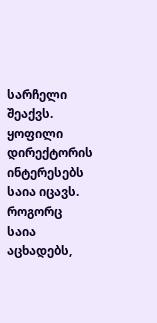სარჩელი შეაქვს. ყოფილი დირექტორის ინტერესებს საია იცავს. როგორც საია აცხადებს,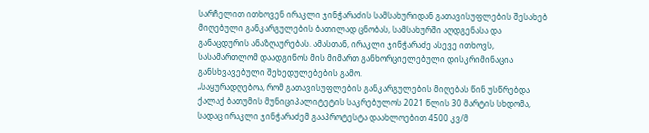სარჩელით ითხოვენ ირაკლი ჯინჭარაძის სამსახურიდან გათავისუფლების შესახებ მიღებული განკარგულების ბათილად ცნობას, სამსახურში აღდგენასა და განაცდურის ანაზღაურებას. ამასთან, ირაკლი ჯინჭარაძე ასევე ითხოვს, სასამართლომ დაადგინოს მის მიმართ განხორციელებული დისკრიმინაცია განსხვავებული შეხედულებების გამო.
„საყურადღებოა, რომ გათავისუფლების განკარგულების მიღებას წინ უსწრებდა ქალაქ ბათუმის მუნიციპალიტეტის საკრებულოს 2021 წლის 30 მარტის სხდომა, სადაც ირაკლი ჯინჭარაძემ გააპროტესტა დაახლოებით 4500 კვ/მ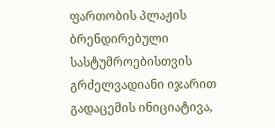ფართობის პლაჟის ბრენდირებული სასტუმროებისთვის გრძელვადიანი იჯარით გადაცემის ინიციატივა,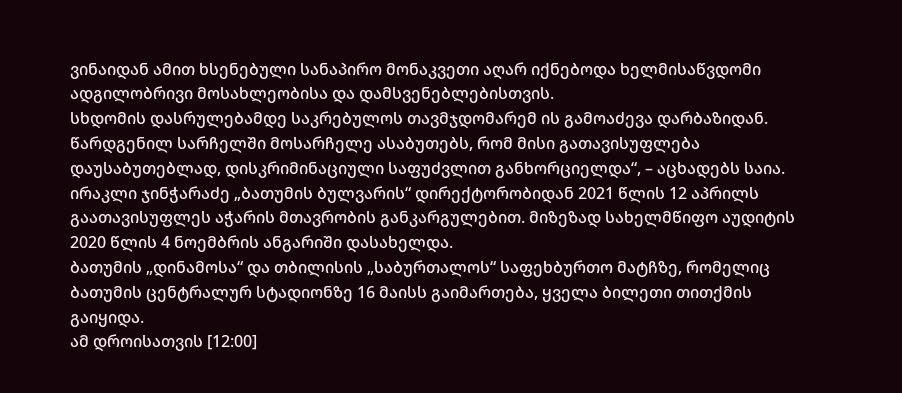ვინაიდან ამით ხსენებული სანაპირო მონაკვეთი აღარ იქნებოდა ხელმისაწვდომი ადგილობრივი მოსახლეობისა და დამსვენებლებისთვის.
სხდომის დასრულებამდე საკრებულოს თავმჯდომარემ ის გამოაძევა დარბაზიდან. წარდგენილ სარჩელში მოსარჩელე ასაბუთებს, რომ მისი გათავისუფლება დაუსაბუთებლად, დისკრიმინაციული საფუძვლით განხორციელდა“, – აცხადებს საია.
ირაკლი ჯინჭარაძე „ბათუმის ბულვარის“ დირექტორობიდან 2021 წლის 12 აპრილს გაათავისუფლეს აჭარის მთავრობის განკარგულებით. მიზეზად სახელმწიფო აუდიტის 2020 წლის 4 ნოემბრის ანგარიში დასახელდა.
ბათუმის „დინამოსა“ და თბილისის „საბურთალოს“ საფეხბურთო მატჩზე, რომელიც ბათუმის ცენტრალურ სტადიონზე 16 მაისს გაიმართება, ყველა ბილეთი თითქმის გაიყიდა.
ამ დროისათვის [12:00]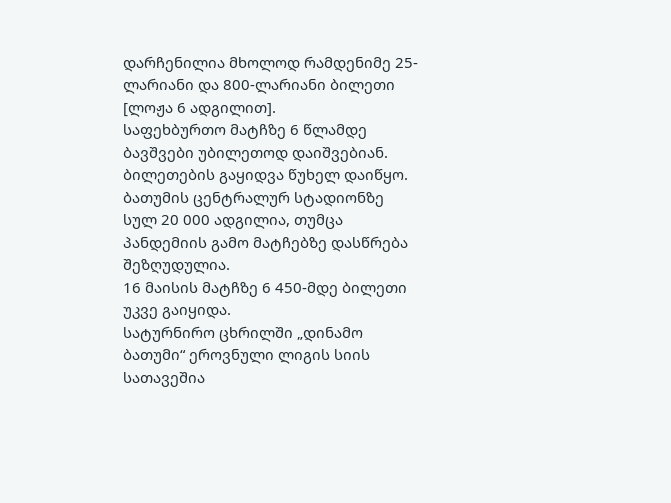დარჩენილია მხოლოდ რამდენიმე 25-ლარიანი და 800-ლარიანი ბილეთი [ლოჟა 6 ადგილით].
საფეხბურთო მატჩზე 6 წლამდე ბავშვები უბილეთოდ დაიშვებიან.
ბილეთების გაყიდვა წუხელ დაიწყო.
ბათუმის ცენტრალურ სტადიონზე სულ 20 000 ადგილია, თუმცა პანდემიის გამო მატჩებზე დასწრება შეზღუდულია.
16 მაისის მატჩზე 6 450-მდე ბილეთი უკვე გაიყიდა.
სატურნირო ცხრილში „დინამო ბათუმი“ ეროვნული ლიგის სიის სათავეშია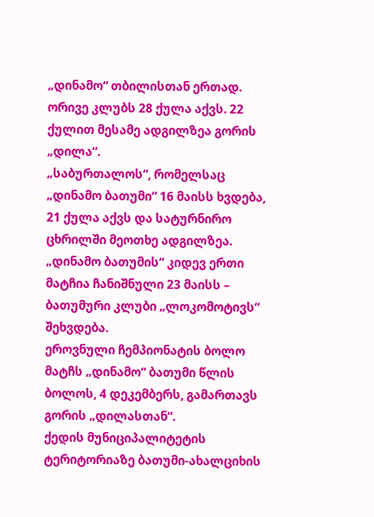„დინამო“ თბილისთან ერთად. ორივე კლუბს 28 ქულა აქვს. 22 ქულით მესამე ადგილზეა გორის „დილა“.
„საბურთალოს“, რომელსაც „დინამო ბათუმი“ 16 მაისს ხვდება, 21 ქულა აქვს და სატურნირო ცხრილში მეოთხე ადგილზეა.
„დინამო ბათუმის“ კიდევ ერთი მატჩია ჩანიშნული 23 მაისს – ბათუმური კლუბი „ლოკომოტივს“ შეხვდება.
ეროვნული ჩემპიონატის ბოლო მატჩს „დინამო“ ბათუმი წლის ბოლოს, 4 დეკემბერს, გამართავს გორის „დილასთან“.
ქედის მუნიციპალიტეტის ტერიტორიაზე ბათუმი-ახალციხის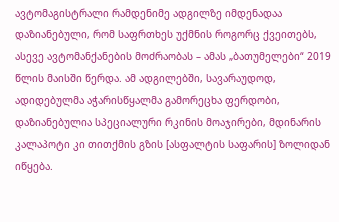ავტომაგისტრალი რამდენიმე ადგილზე იმდენადაა დაზიანებული, რომ საფრთხეს უქმნის როგორც ქვეითებს, ასევე ავტომანქანების მოძრაობას – ამას „ბათუმელები“ 2019 წლის მაისში წერდა. ამ ადგილებში, სავარაუდოდ, ადიდებულმა აჭარისწყალმა გამორეცხა ფერდობი, დაზიანებულია სპეციალური რკინის მოაჯირები, მდინარის კალაპოტი კი თითქმის გზის [ასფალტის საფარის] ზოლიდან იწყება.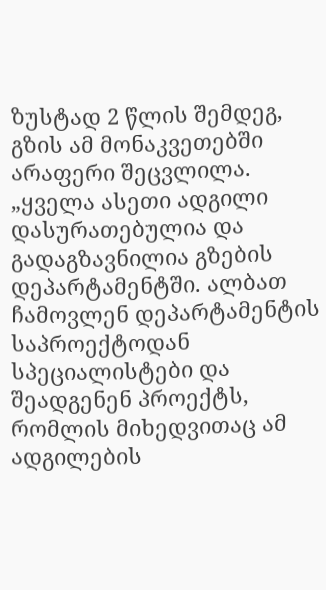ზუსტად 2 წლის შემდეგ, გზის ამ მონაკვეთებში არაფერი შეცვლილა.
„ყველა ასეთი ადგილი დასურათებულია და გადაგზავნილია გზების დეპარტამენტში. ალბათ ჩამოვლენ დეპარტამენტის საპროექტოდან სპეციალისტები და შეადგენენ პროექტს, რომლის მიხედვითაც ამ ადგილების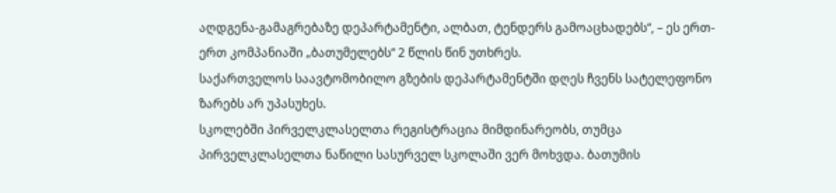აღდგენა-გამაგრებაზე დეპარტამენტი, ალბათ, ტენდერს გამოაცხადებს“, – ეს ერთ-ერთ კომპანიაში „ბათუმელებს“ 2 წლის წინ უთხრეს.
საქართველოს საავტომობილო გზების დეპარტამენტში დღეს ჩვენს სატელეფონო ზარებს არ უპასუხეს.
სკოლებში პირველკლასელთა რეგისტრაცია მიმდინარეობს, თუმცა პირველკლასელთა ნაწილი სასურველ სკოლაში ვერ მოხვდა. ბათუმის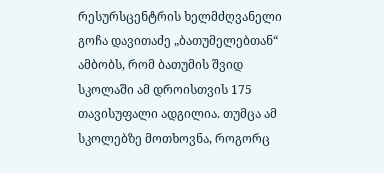რესურსცენტრის ხელმძღვანელი გოჩა დავითაძე „ბათუმელებთან“ ამბობს, რომ ბათუმის შვიდ სკოლაში ამ დროისთვის 175 თავისუფალი ადგილია. თუმცა ამ სკოლებზე მოთხოვნა, როგორც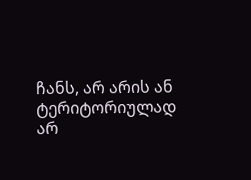ჩანს, არ არის ან ტერიტორიულად არ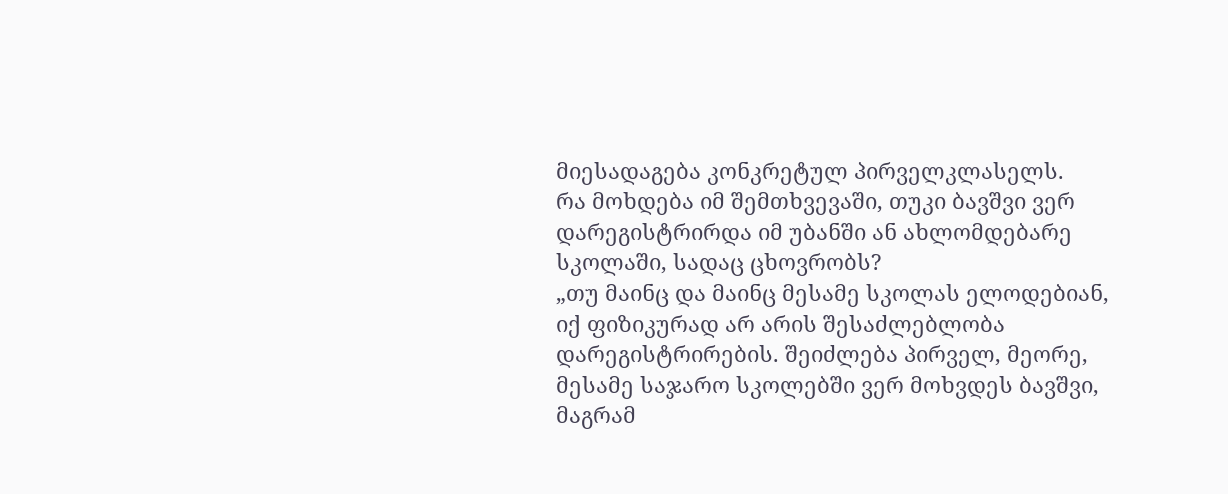მიესადაგება კონკრეტულ პირველკლასელს.
რა მოხდება იმ შემთხვევაში, თუკი ბავშვი ვერ დარეგისტრირდა იმ უბანში ან ახლომდებარე სკოლაში, სადაც ცხოვრობს?
„თუ მაინც და მაინც მესამე სკოლას ელოდებიან, იქ ფიზიკურად არ არის შესაძლებლობა დარეგისტრირების. შეიძლება პირველ, მეორე, მესამე საჯარო სკოლებში ვერ მოხვდეს ბავშვი, მაგრამ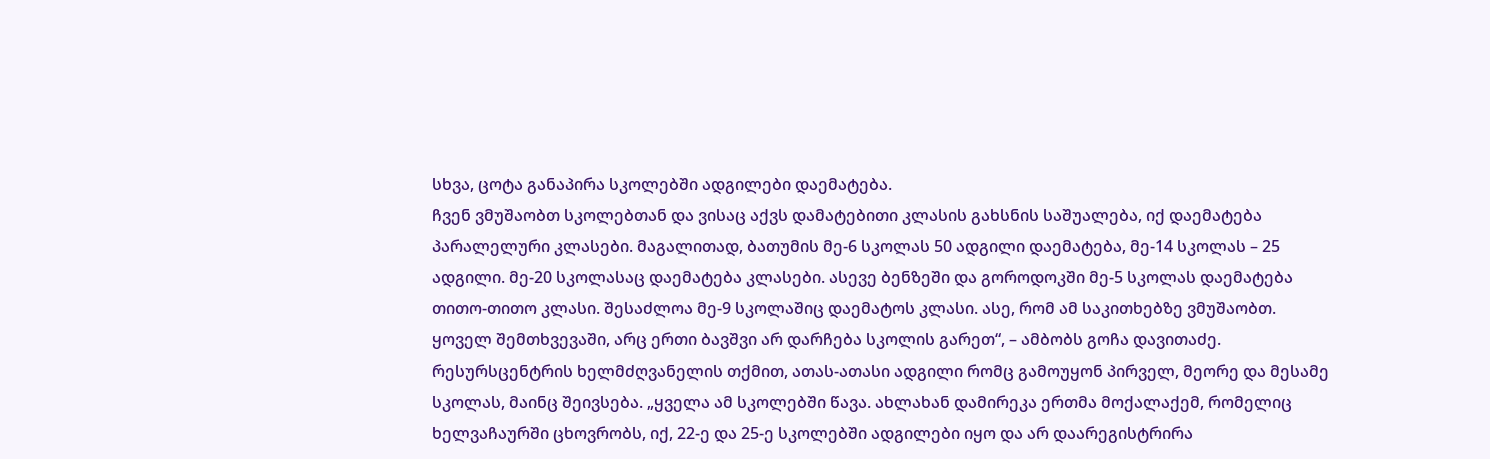სხვა, ცოტა განაპირა სკოლებში ადგილები დაემატება.
ჩვენ ვმუშაობთ სკოლებთან და ვისაც აქვს დამატებითი კლასის გახსნის საშუალება, იქ დაემატება პარალელური კლასები. მაგალითად, ბათუმის მე-6 სკოლას 50 ადგილი დაემატება, მე-14 სკოლას – 25 ადგილი. მე-20 სკოლასაც დაემატება კლასები. ასევე ბენზეში და გოროდოკში მე-5 სკოლას დაემატება თითო-თითო კლასი. შესაძლოა მე-9 სკოლაშიც დაემატოს კლასი. ასე, რომ ამ საკითხებზე ვმუშაობთ. ყოველ შემთხვევაში, არც ერთი ბავშვი არ დარჩება სკოლის გარეთ“, – ამბობს გოჩა დავითაძე.
რესურსცენტრის ხელმძღვანელის თქმით, ათას-ათასი ადგილი რომც გამოუყონ პირველ, მეორე და მესამე სკოლას, მაინც შეივსება. „ყველა ამ სკოლებში წავა. ახლახან დამირეკა ერთმა მოქალაქემ, რომელიც ხელვაჩაურში ცხოვრობს, იქ, 22-ე და 25-ე სკოლებში ადგილები იყო და არ დაარეგისტრირა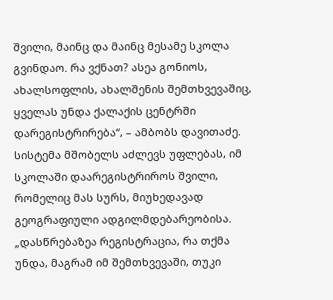შვილი, მაინც და მაინც მესამე სკოლა გვინდაო. რა ვქნათ? ასეა გონიოს, ახალსოფლის, ახალშენის შემთხვევაშიც, ყველას უნდა ქალაქის ცენტრში დარეგისტრირება“, – ამბობს დავითაძე.
სისტემა მშობელს აძლევს უფლებას, იმ სკოლაში დაარეგისტრიროს შვილი, რომელიც მას სურს, მიუხედავად გეოგრაფიული ადგილმდებარეობისა. „დასწრებაზეა რეგისტრაცია, რა თქმა უნდა, მაგრამ იმ შემთხვევაში, თუკი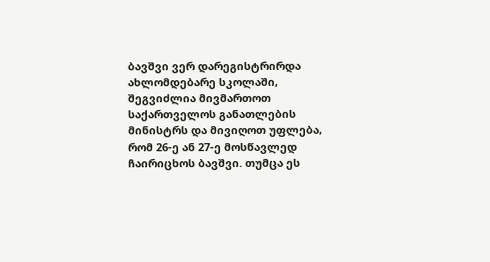ბავშვი ვერ დარეგისტრირდა ახლომდებარე სკოლაში, შეგვიძლია მივმართოთ საქართველოს განათლების მინისტრს და მივიღოთ უფლება, რომ 26-ე ან 27-ე მოსწავლედ ჩაირიცხოს ბავშვი. თუმცა ეს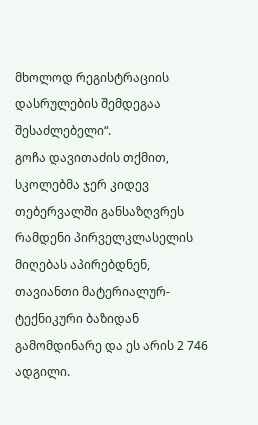მხოლოდ რეგისტრაციის დასრულების შემდეგაა შესაძლებელი“.
გოჩა დავითაძის თქმით, სკოლებმა ჯერ კიდევ თებერვალში განსაზღვრეს რამდენი პირველკლასელის მიღებას აპირებდნენ, თავიანთი მატერიალურ-ტექნიკური ბაზიდან გამომდინარე და ეს არის 2 746 ადგილი.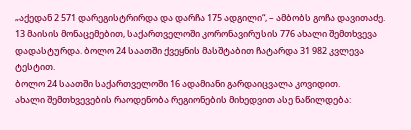„აქედან 2 571 დარეგისტრირდა და დარჩა 175 ადგილი“, – ამბობს გოჩა დავითაძე.
13 მაისის მონაცემებით, საქართველოში კორონავირუსის 776 ახალი შემთხვევა დადასტურდა. ბოლო 24 საათში ქვეყნის მასშტაბით ჩატარდა 31 982 კვლევა ტესტით.
ბოლო 24 საათში საქართველოში 16 ადამიანი გარდაიცვალა კოვიდით.
ახალი შემთხვევების რაოდენობა რეგიონების მიხედვით ასე ნაწილდება: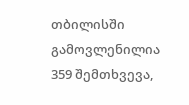თბილისში გამოვლენილია 359 შემთხვევა,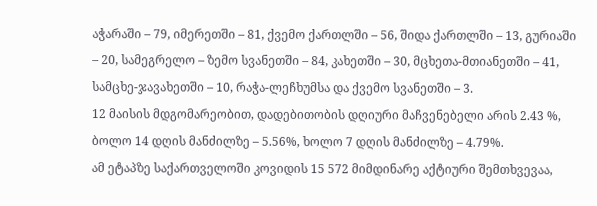აჭარაში – 79, იმერეთში – 81, ქვემო ქართლში – 56, შიდა ქართლში – 13, გურიაში – 20, სამეგრელო – ზემო სვანეთში – 84, კახეთში – 30, მცხეთა-მთიანეთში – 41, სამცხე-ჯავახეთში – 10, რაჭა-ლეჩხუმსა და ქვემო სვანეთში – 3.
12 მაისის მდგომარეობით, დადებითობის დღიური მაჩვენებელი არის 2.43 %, ბოლო 14 დღის მანძილზე – 5.56%, ხოლო 7 დღის მანძილზე – 4.79%.
ამ ეტაპზე საქართველოში კოვიდის 15 572 მიმდინარე აქტიური შემთხვევაა,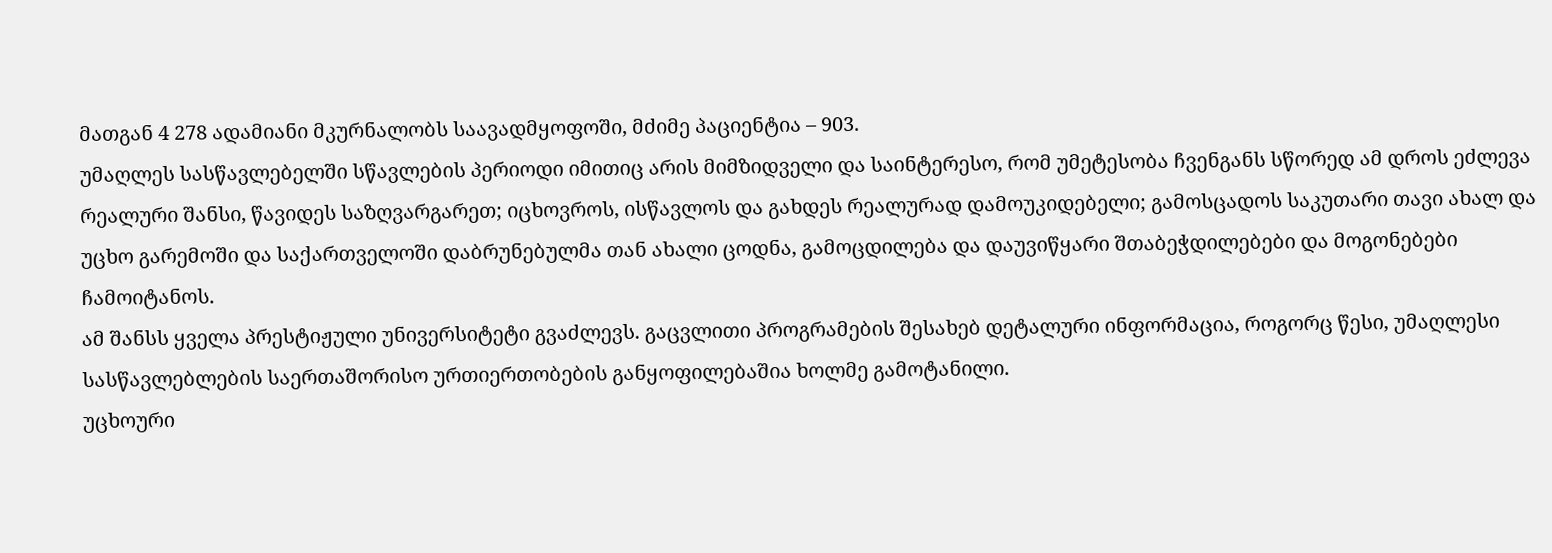მათგან 4 278 ადამიანი მკურნალობს საავადმყოფოში, მძიმე პაციენტია – 903.
უმაღლეს სასწავლებელში სწავლების პერიოდი იმითიც არის მიმზიდველი და საინტერესო, რომ უმეტესობა ჩვენგანს სწორედ ამ დროს ეძლევა რეალური შანსი, წავიდეს საზღვარგარეთ; იცხოვროს, ისწავლოს და გახდეს რეალურად დამოუკიდებელი; გამოსცადოს საკუთარი თავი ახალ და უცხო გარემოში და საქართველოში დაბრუნებულმა თან ახალი ცოდნა, გამოცდილება და დაუვიწყარი შთაბეჭდილებები და მოგონებები ჩამოიტანოს.
ამ შანსს ყველა პრესტიჟული უნივერსიტეტი გვაძლევს. გაცვლითი პროგრამების შესახებ დეტალური ინფორმაცია, როგორც წესი, უმაღლესი სასწავლებლების საერთაშორისო ურთიერთობების განყოფილებაშია ხოლმე გამოტანილი.
უცხოური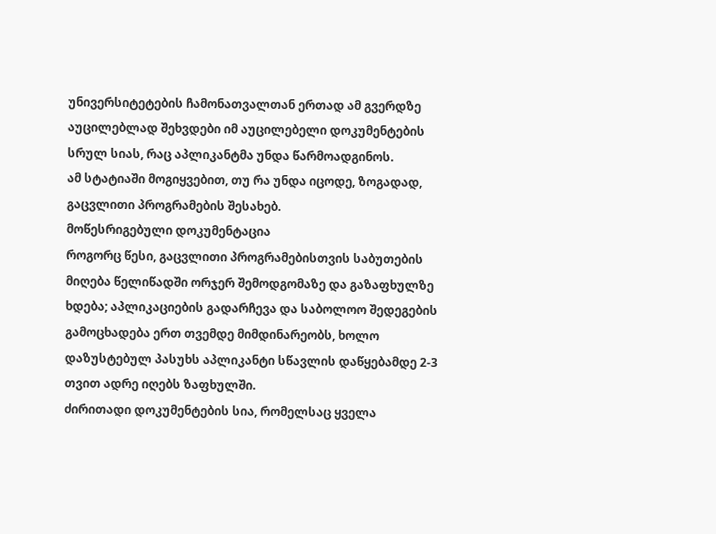უნივერსიტეტების ჩამონათვალთან ერთად ამ გვერდზე აუცილებლად შეხვდები იმ აუცილებელი დოკუმენტების სრულ სიას, რაც აპლიკანტმა უნდა წარმოადგინოს.
ამ სტატიაში მოგიყვებით, თუ რა უნდა იცოდე, ზოგადად, გაცვლითი პროგრამების შესახებ.
მოწესრიგებული დოკუმენტაცია
როგორც წესი, გაცვლითი პროგრამებისთვის საბუთების მიღება წელიწადში ორჯერ შემოდგომაზე და გაზაფხულზე ხდება; აპლიკაციების გადარჩევა და საბოლოო შედეგების გამოცხადება ერთ თვემდე მიმდინარეობს, ხოლო დაზუსტებულ პასუხს აპლიკანტი სწავლის დაწყებამდე 2-3 თვით ადრე იღებს ზაფხულში.
ძირითადი დოკუმენტების სია, რომელსაც ყველა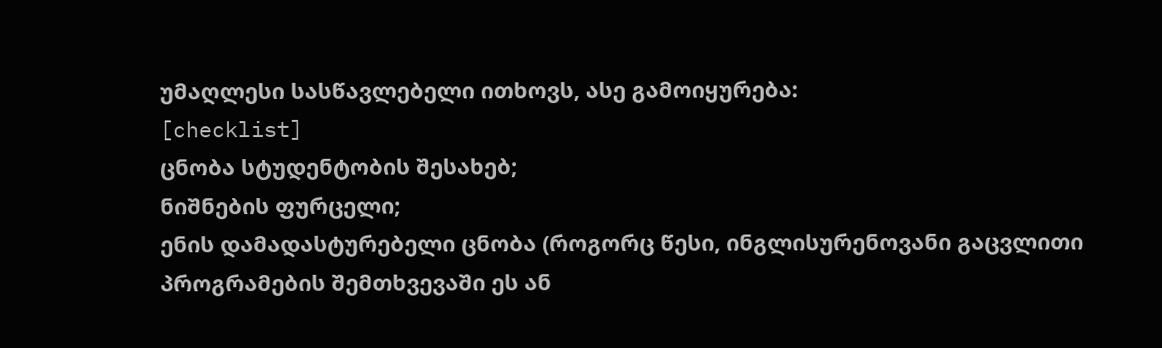უმაღლესი სასწავლებელი ითხოვს, ასე გამოიყურება:
[checklist]
ცნობა სტუდენტობის შესახებ;
ნიშნების ფურცელი;
ენის დამადასტურებელი ცნობა (როგორც წესი, ინგლისურენოვანი გაცვლითი პროგრამების შემთხვევაში ეს ან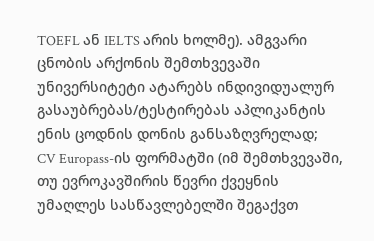TOEFL ან IELTS არის ხოლმე). ამგვარი ცნობის არქონის შემთხვევაში უნივერსიტეტი ატარებს ინდივიდუალურ გასაუბრებას/ტესტირებას აპლიკანტის ენის ცოდნის დონის განსაზღვრელად;
CV Europass-ის ფორმატში (იმ შემთხვევაში, თუ ევროკავშირის წევრი ქვეყნის უმაღლეს სასწავლებელში შეგაქვთ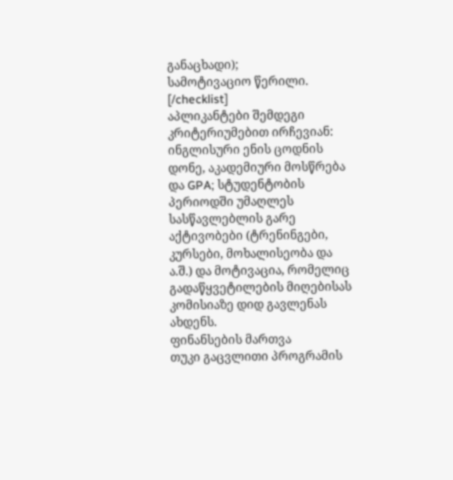განაცხადი);
სამოტივაციო წერილი.
[/checklist]
აპლიკანტები შემდეგი კრიტერიუმებით ირჩევიან: ინგლისური ენის ცოდნის დონე, აკადემიური მოსწრება და GPA; სტუდენტობის პერიოდში უმაღლეს სასწავლებლის გარე აქტივობები (ტრენინგები, კურსები, მოხალისეობა და ა.შ.) და მოტივაცია, რომელიც გადაწყვეტილების მიღებისას კომისიაზე დიდ გავლენას ახდენს.
ფინანსების მართვა
თუკი გაცვლითი პროგრამის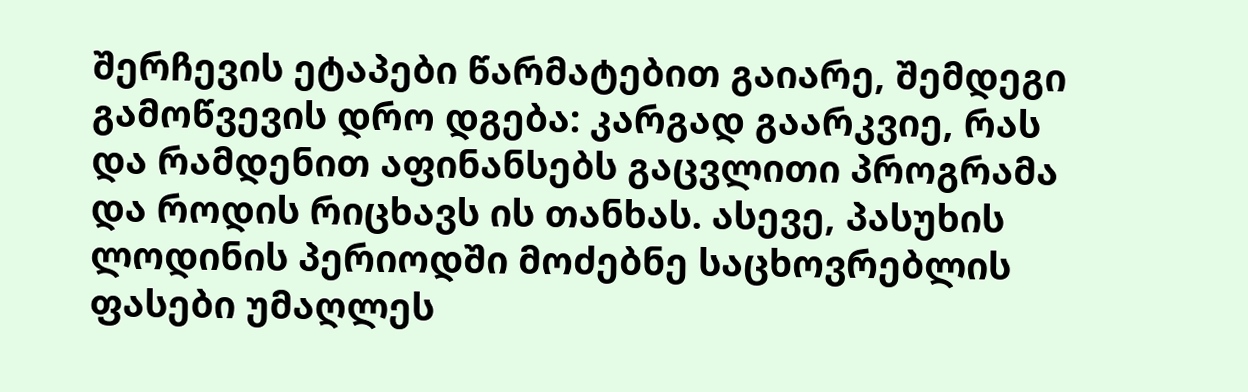შერჩევის ეტაპები წარმატებით გაიარე, შემდეგი გამოწვევის დრო დგება: კარგად გაარკვიე, რას და რამდენით აფინანსებს გაცვლითი პროგრამა და როდის რიცხავს ის თანხას. ასევე, პასუხის ლოდინის პერიოდში მოძებნე საცხოვრებლის ფასები უმაღლეს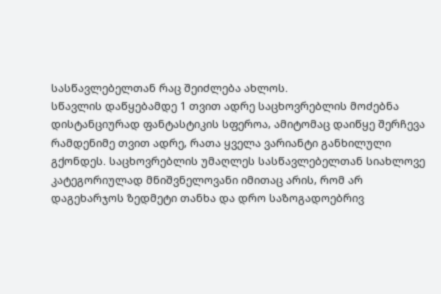სასწავლებელთან რაც შეიძლება ახლოს.
სწავლის დაწყებამდე 1 თვით ადრე საცხოვრებლის მოძებნა დისტანციურად ფანტასტიკის სფეროა, ამიტომაც დაიწყე შერჩევა რამდენიმე თვით ადრე, რათა ყველა ვარიანტი განხილული გქონდეს. საცხოვრებლის უმაღლეს სასწავლებელთან სიახლოვე კატეგორიულად მნიშვნელოვანი იმითაც არის, რომ არ დაგეხარჯოს ზედმეტი თანხა და დრო საზოგადოებრივ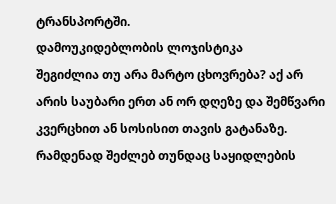ტრანსპორტში.
დამოუკიდებლობის ლოჯისტიკა
შეგიძლია თუ არა მარტო ცხოვრება? აქ არ არის საუბარი ერთ ან ორ დღეზე და შემწვარი კვერცხით ან სოსისით თავის გატანაზე. რამდენად შეძლებ თუნდაც საყიდლების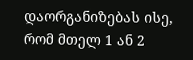დაორგანიზებას ისე, რომ მთელ 1 ან 2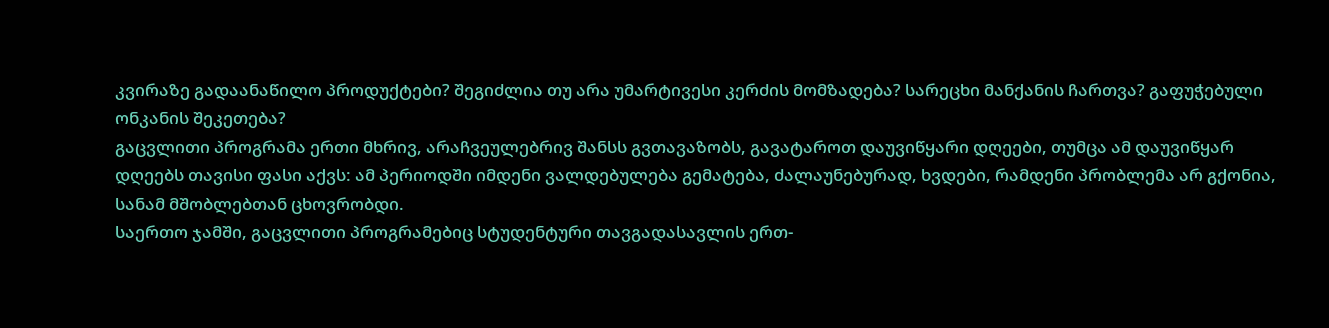კვირაზე გადაანაწილო პროდუქტები? შეგიძლია თუ არა უმარტივესი კერძის მომზადება? სარეცხი მანქანის ჩართვა? გაფუჭებული ონკანის შეკეთება?
გაცვლითი პროგრამა ერთი მხრივ, არაჩვეულებრივ შანსს გვთავაზობს, გავატაროთ დაუვიწყარი დღეები, თუმცა ამ დაუვიწყარ დღეებს თავისი ფასი აქვს: ამ პერიოდში იმდენი ვალდებულება გემატება, ძალაუნებურად, ხვდები, რამდენი პრობლემა არ გქონია, სანამ მშობლებთან ცხოვრობდი.
საერთო ჯამში, გაცვლითი პროგრამებიც სტუდენტური თავგადასავლის ერთ-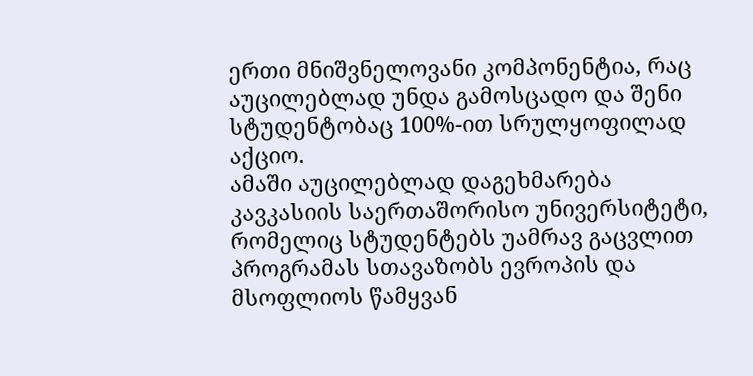ერთი მნიშვნელოვანი კომპონენტია, რაც აუცილებლად უნდა გამოსცადო და შენი სტუდენტობაც 100%-ით სრულყოფილად აქციო.
ამაში აუცილებლად დაგეხმარება კავკასიის საერთაშორისო უნივერსიტეტი, რომელიც სტუდენტებს უამრავ გაცვლით პროგრამას სთავაზობს ევროპის და მსოფლიოს წამყვან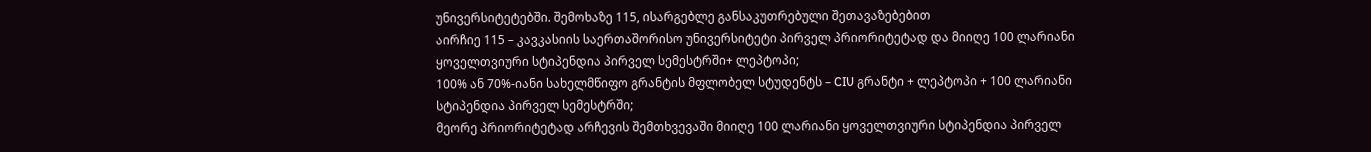უნივერსიტეტებში. შემოხაზე 115, ისარგებლე განსაკუთრებული შეთავაზებებით
აირჩიე 115 – კავკასიის საერთაშორისო უნივერსიტეტი პირველ პრიორიტეტად და მიიღე 100 ლარიანი ყოველთვიური სტიპენდია პირველ სემესტრში+ ლეპტოპი;
100% ან 70%-იანი სახელმწიფო გრანტის მფლობელ სტუდენტს – CIU გრანტი + ლეპტოპი + 100 ლარიანი სტიპენდია პირველ სემესტრში;
მეორე პრიორიტეტად არჩევის შემთხვევაში მიიღე 100 ლარიანი ყოველთვიური სტიპენდია პირველ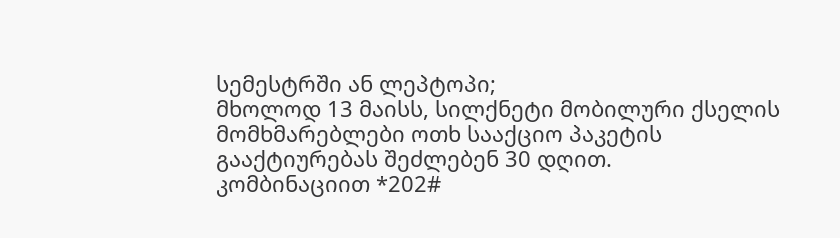სემესტრში ან ლეპტოპი;
მხოლოდ 13 მაისს, სილქნეტი მობილური ქსელის მომხმარებლები ოთხ სააქციო პაკეტის გააქტიურებას შეძლებენ 30 დღით.
კომბინაციით *202#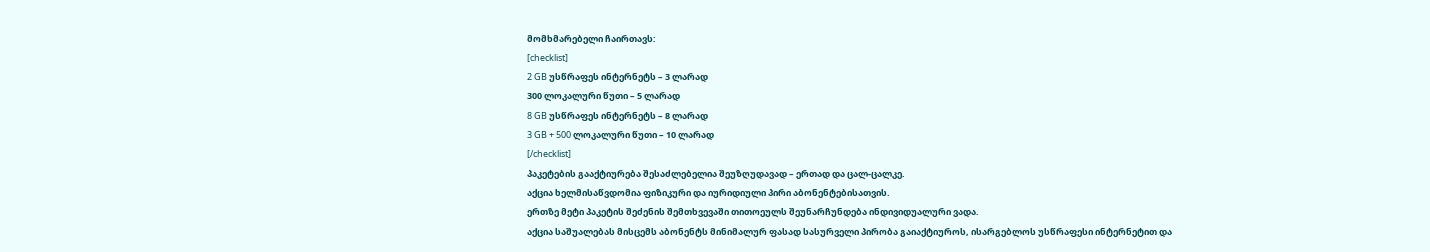მომხმარებელი ჩაირთავს:
[checklist]
2 GB უსწრაფეს ინტერნეტს – 3 ლარად
300 ლოკალური წუთი – 5 ლარად
8 GB უსწრაფეს ინტერნეტს – 8 ლარად
3 GB + 500 ლოკალური წუთი – 10 ლარად
[/checklist]
პაკეტების გააქტიურება შესაძლებელია შეუზღუდავად – ერთად და ცალ-ცალკე.
აქცია ხელმისაწვდომია ფიზიკური და იურიდიული პირი აბონენტებისათვის.
ერთზე მეტი პაკეტის შეძენის შემთხვევაში თითოეულს შეუნარჩუნდება ინდივიდუალური ვადა.
აქცია საშუალებას მისცემს აბონენტს მინიმალურ ფასად სასურველი პირობა გაიაქტიუროს, ისარგებლოს უსწრაფესი ინტერნეტით და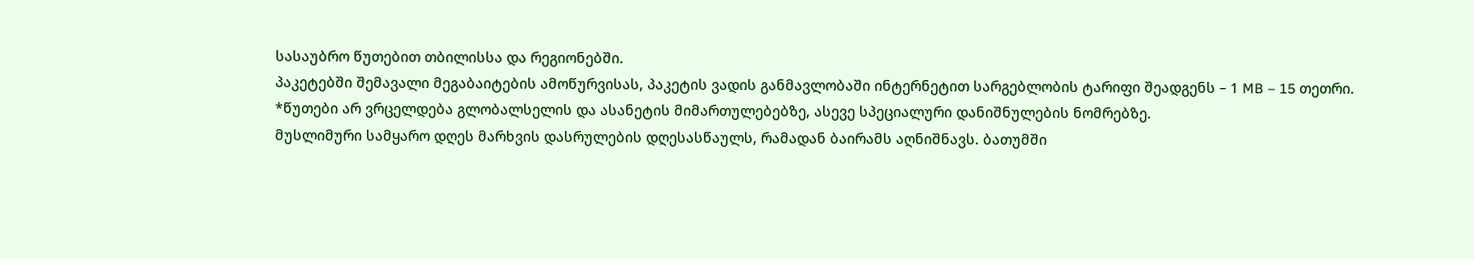სასაუბრო წუთებით თბილისსა და რეგიონებში.
პაკეტებში შემავალი მეგაბაიტების ამოწურვისას, პაკეტის ვადის განმავლობაში ინტერნეტით სარგებლობის ტარიფი შეადგენს – 1 MB – 15 თეთრი.
*წუთები არ ვრცელდება გლობალსელის და ასანეტის მიმართულებებზე, ასევე სპეციალური დანიშნულების ნომრებზე.
მუსლიმური სამყარო დღეს მარხვის დასრულების დღესასწაულს, რამადან ბაირამს აღნიშნავს. ბათუმში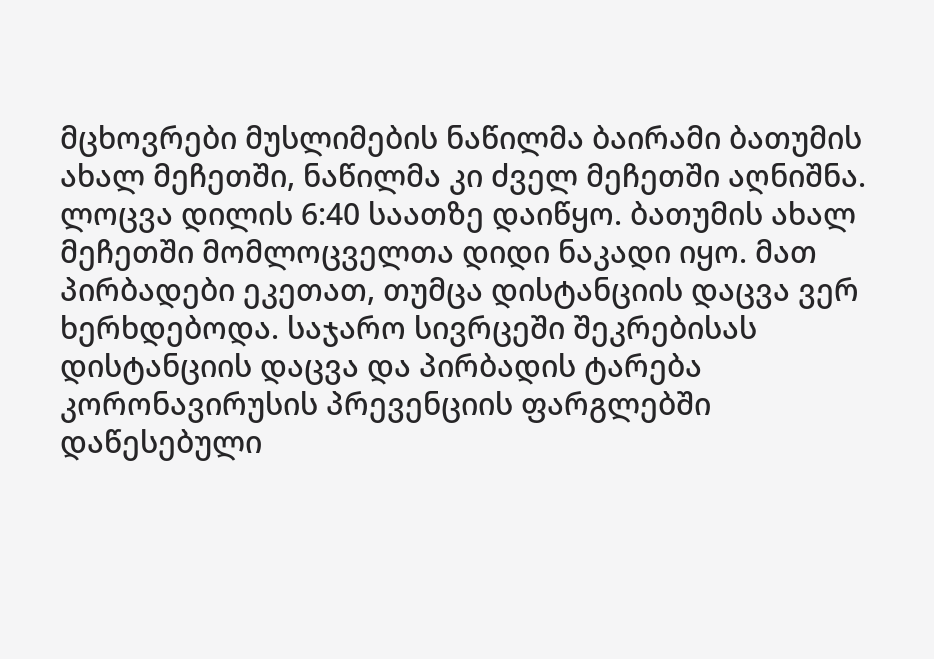მცხოვრები მუსლიმების ნაწილმა ბაირამი ბათუმის ახალ მეჩეთში, ნაწილმა კი ძველ მეჩეთში აღნიშნა.
ლოცვა დილის 6:40 საათზე დაიწყო. ბათუმის ახალ მეჩეთში მომლოცველთა დიდი ნაკადი იყო. მათ პირბადები ეკეთათ, თუმცა დისტანციის დაცვა ვერ ხერხდებოდა. საჯარო სივრცეში შეკრებისას დისტანციის დაცვა და პირბადის ტარება კორონავირუსის პრევენციის ფარგლებში დაწესებული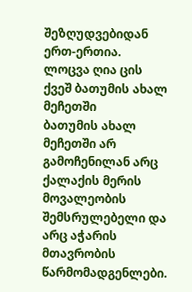შეზღუდვებიდან ერთ-ერთია.
ლოცვა ღია ცის ქვეშ ბათუმის ახალ მეჩეთში
ბათუმის ახალ მეჩეთში არ გამოჩენილან არც ქალაქის მერის მოვალეობის შემსრულებელი და არც აჭარის მთავრობის წარმომადგენლები.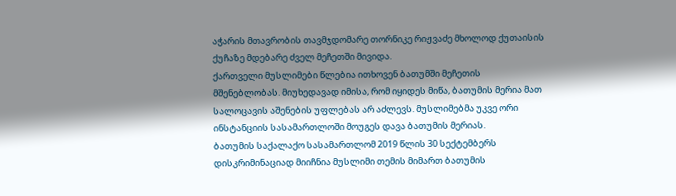აჭარის მთავრობის თავმჯდომარე თორნიკე რიჟვაძე მხოლოდ ქუთაისის ქუჩაზე მდებარე ძველ მეჩეთში მივიდა.
ქართველი მუსლიმები წლებია ითხოვენ ბათუმში მეჩეთის მშენებლობას. მიუხედავად იმისა, რომ იყიდეს მიწა, ბათუმის მერია მათ სალოცავის აშენების უფლებას არ აძლევს. მუსლიმებმა უკვე ორი ინსტანციის სასამართლოში მოუგეს დავა ბათუმის მერიას.
ბათუმის საქალაქო სასამართლომ 2019 წლის 30 სექტემბერს დისკრიმინაციად მიიჩნია მუსლიმი თემის მიმართ ბათუმის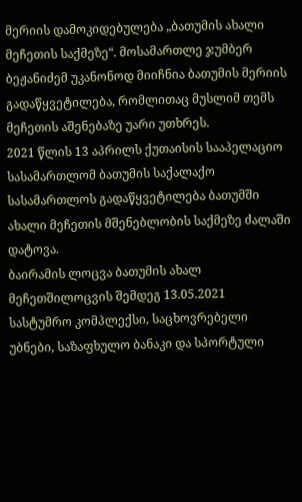მერიის დამოკიდებულება „ბათუმის ახალი მეჩეთის საქმეზე“. მოსამართლე ჯუმბერ ბეჟანიძემ უკანონოდ მიიჩნია ბათუმის მერიის გადაწყვეტილება, რომლითაც მუსლიმ თემს მეჩეთის აშენებაზე უარი უთხრეს.
2021 წლის 13 აპრილს ქუთაისის სააპელაციო სასამართლომ ბათუმის საქალაქო სასამართლოს გადაწყვეტილება ბათუმში ახალი მეჩეთის მშენებლობის საქმეზე ძალაში დატოვა.
ბაირამის ლოცვა ბათუმის ახალ მეჩეთშილოცვის შემდეგ 13.05.2021
სასტუმრო კომპლექსი, საცხოვრებელი უბნები, საზაფხულო ბანაკი და სპორტული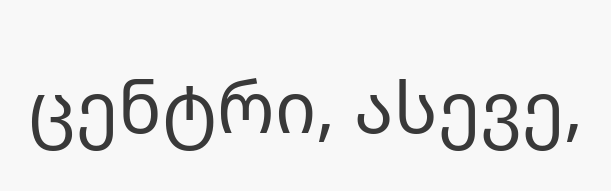ცენტრი, ასევე,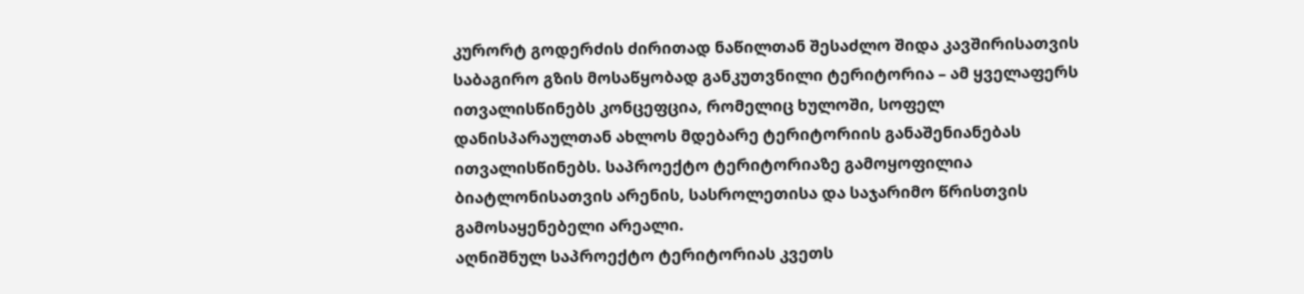კურორტ გოდერძის ძირითად ნაწილთან შესაძლო შიდა კავშირისათვის საბაგირო გზის მოსაწყობად განკუთვნილი ტერიტორია – ამ ყველაფერს ითვალისწინებს კონცეფცია, რომელიც ხულოში, სოფელ დანისპარაულთან ახლოს მდებარე ტერიტორიის განაშენიანებას ითვალისწინებს. საპროექტო ტერიტორიაზე გამოყოფილია ბიატლონისათვის არენის, სასროლეთისა და საჯარიმო წრისთვის გამოსაყენებელი არეალი.
აღნიშნულ საპროექტო ტერიტორიას კვეთს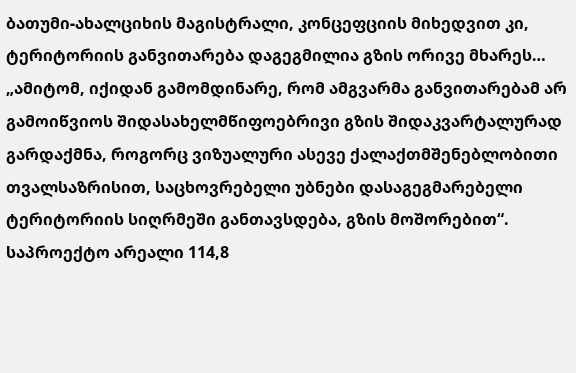ბათუმი-ახალციხის მაგისტრალი, კონცეფციის მიხედვით კი, ტერიტორიის განვითარება დაგეგმილია გზის ორივე მხარეს… „ამიტომ, იქიდან გამომდინარე, რომ ამგვარმა განვითარებამ არ გამოიწვიოს შიდასახელმწიფოებრივი გზის შიდაკვარტალურად გარდაქმნა, როგორც ვიზუალური ასევე ქალაქთმშენებლობითი თვალსაზრისით, საცხოვრებელი უბნები დასაგეგმარებელი ტერიტორიის სიღრმეში განთავსდება, გზის მოშორებით“.
საპროექტო არეალი 114,8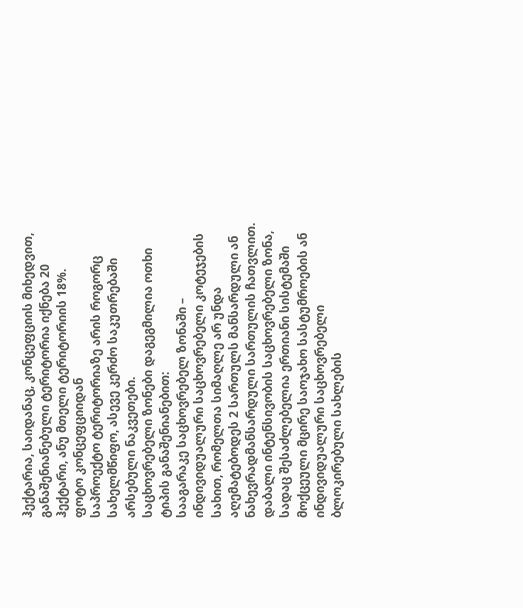ჰექტარია, საიდანაც, კონცეფციის მიხედვით, განაშენიანებული ტერიტორია იქნება 20 ჰექტარი, ანუ მთელი ტერიტორიის 18%.
ფოტო კონცეფციიდან
საპროექტო ტერიტორიაზე არის როგორც სახელმწიფო, ასევე კერძო საკუთრებაში არსებული ნაკვეთები.
საცხოვრებელი ზონები დაგეგმილია ოთხი ტიპის განაშენიანებით:
სააგარაკე საცხოვრებელ ზონაში – ინდივიდუალური საცხოვრებელი კოტეჯების სახით, რომელთა სიმაღლე არ უნდა აღემატებოდეს 2 სართულს მანსარდული ან ნახევრადმანსარდული სართულის ჩათვლით.
დაბალი ინტენსივობის საცხოვრებელი ზონა, სადაც შესაძლებელია ერთიანი სისტემაში მოქცეული მცირე საოჯახო სასტუმროების ან ინდივიდუალური საცხოვრებელი ბლოკირებული სახლების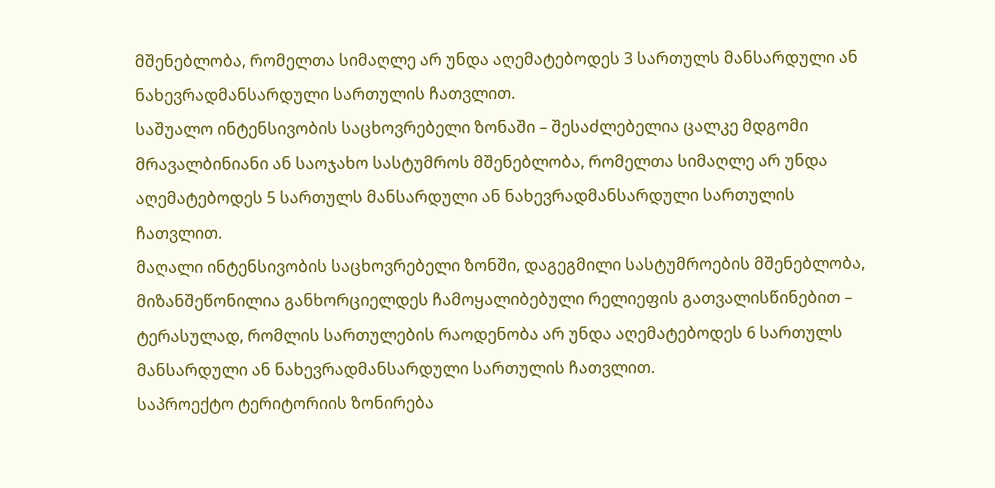მშენებლობა, რომელთა სიმაღლე არ უნდა აღემატებოდეს 3 სართულს მანსარდული ან ნახევრადმანსარდული სართულის ჩათვლით.
საშუალო ინტენსივობის საცხოვრებელი ზონაში – შესაძლებელია ცალკე მდგომი მრავალბინიანი ან საოჯახო სასტუმროს მშენებლობა, რომელთა სიმაღლე არ უნდა აღემატებოდეს 5 სართულს მანსარდული ან ნახევრადმანსარდული სართულის ჩათვლით.
მაღალი ინტენსივობის საცხოვრებელი ზონში, დაგეგმილი სასტუმროების მშენებლობა, მიზანშეწონილია განხორციელდეს ჩამოყალიბებული რელიეფის გათვალისწინებით – ტერასულად, რომლის სართულების რაოდენობა არ უნდა აღემატებოდეს 6 სართულს მანსარდული ან ნახევრადმანსარდული სართულის ჩათვლით.
საპროექტო ტერიტორიის ზონირება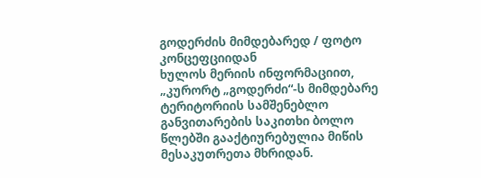გოდერძის მიმდებარედ / ფოტო კონცეფციიდან
ხულოს მერიის ინფორმაციით, „კურორტ „გოდერძი“-ს მიმდებარე ტერიტორიის სამშენებლო განვითარების საკითხი ბოლო წლებში გააქტიურებულია მიწის მესაკუთრეთა მხრიდან.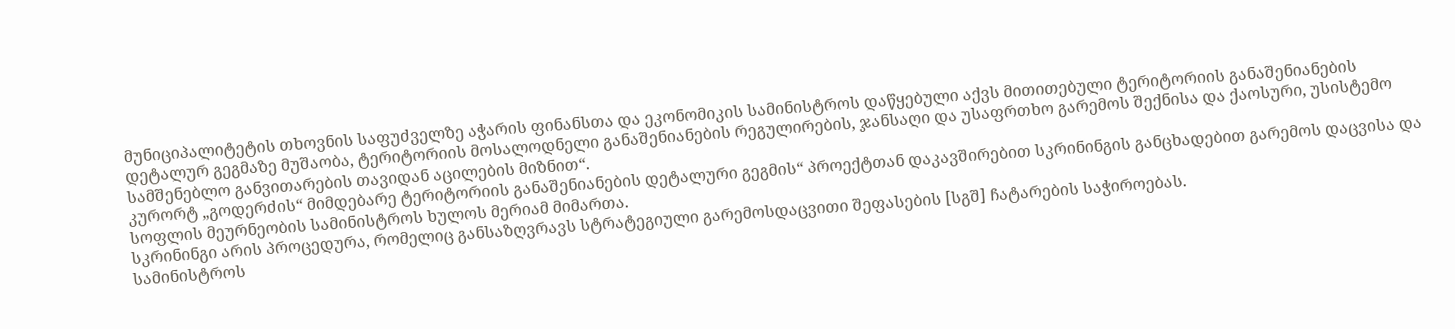მუნიციპალიტეტის თხოვნის საფუძველზე აჭარის ფინანსთა და ეკონომიკის სამინისტროს დაწყებული აქვს მითითებული ტერიტორიის განაშენიანების დეტალურ გეგმაზე მუშაობა, ტერიტორიის მოსალოდნელი განაშენიანების რეგულირების, ჯანსაღი და უსაფრთხო გარემოს შექნისა და ქაოსური, უსისტემო სამშენებლო განვითარების თავიდან აცილების მიზნით“.
კურორტ „გოდერძის“ მიმდებარე ტერიტორიის განაშენიანების დეტალური გეგმის“ პროექტთან დაკავშირებით სკრინინგის განცხადებით გარემოს დაცვისა და სოფლის მეურნეობის სამინისტროს ხულოს მერიამ მიმართა.
სკრინინგი არის პროცედურა, რომელიც განსაზღვრავს სტრატეგიული გარემოსდაცვითი შეფასების [სგშ] ჩატარების საჭიროებას.
სამინისტროს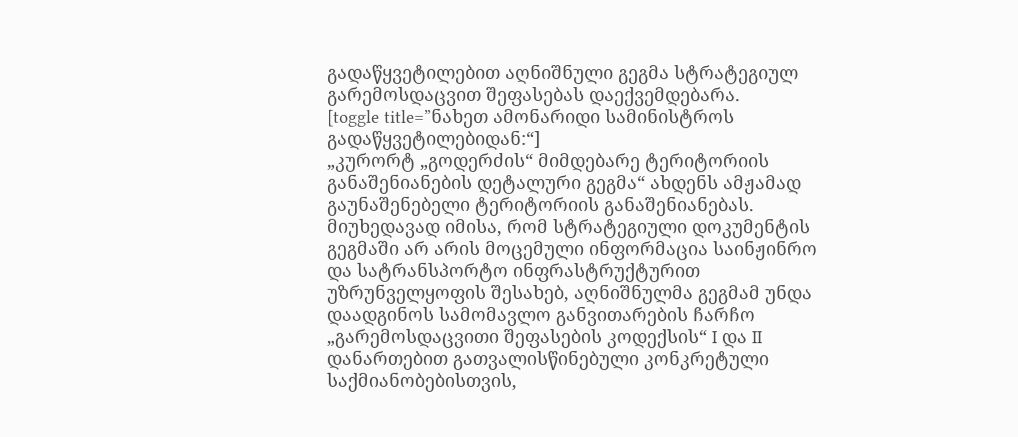გადაწყვეტილებით აღნიშნული გეგმა სტრატეგიულ გარემოსდაცვით შეფასებას დაექვემდებარა.
[toggle title=”ნახეთ ამონარიდი სამინისტროს გადაწყვეტილებიდან:“]
„კურორტ „გოდერძის“ მიმდებარე ტერიტორიის განაშენიანების დეტალური გეგმა“ ახდენს ამჟამად გაუნაშენებელი ტერიტორიის განაშენიანებას.
მიუხედავად იმისა, რომ სტრატეგიული დოკუმენტის გეგმაში არ არის მოცემული ინფორმაცია საინჟინრო და სატრანსპორტო ინფრასტრუქტურით უზრუნველყოფის შესახებ, აღნიშნულმა გეგმამ უნდა დაადგინოს სამომავლო განვითარების ჩარჩო „გარემოსდაცვითი შეფასების კოდექსის“ I და II დანართებით გათვალისწინებული კონკრეტული საქმიანობებისთვის,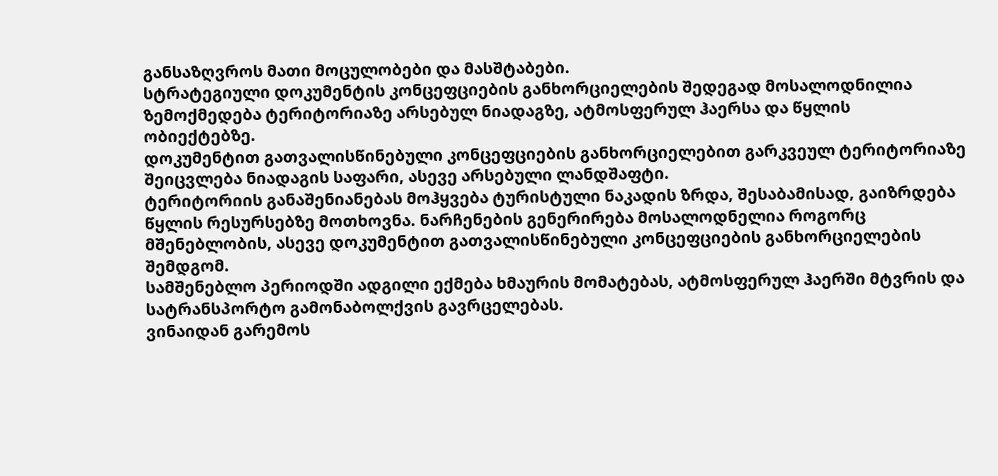განსაზღვროს მათი მოცულობები და მასშტაბები.
სტრატეგიული დოკუმენტის კონცეფციების განხორციელების შედეგად მოსალოდნილია ზემოქმედება ტერიტორიაზე არსებულ ნიადაგზე, ატმოსფერულ ჰაერსა და წყლის ობიექტებზე.
დოკუმენტით გათვალისწინებული კონცეფციების განხორციელებით გარკვეულ ტერიტორიაზე შეიცვლება ნიადაგის საფარი, ასევე არსებული ლანდშაფტი.
ტერიტორიის განაშენიანებას მოჰყვება ტურისტული ნაკადის ზრდა, შესაბამისად, გაიზრდება წყლის რესურსებზე მოთხოვნა. ნარჩენების გენერირება მოსალოდნელია როგორც მშენებლობის, ასევე დოკუმენტით გათვალისწინებული კონცეფციების განხორციელების შემდგომ.
სამშენებლო პერიოდში ადგილი ექმება ხმაურის მომატებას, ატმოსფერულ ჰაერში მტვრის და სატრანსპორტო გამონაბოლქვის გავრცელებას.
ვინაიდან გარემოს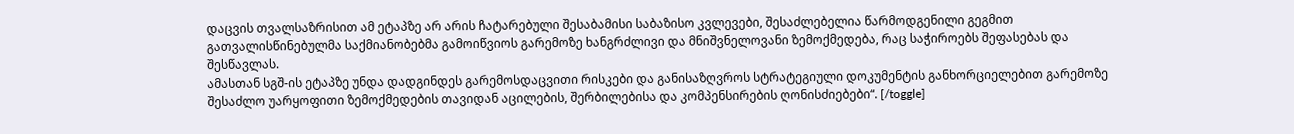დაცვის თვალსაზრისით ამ ეტაპზე არ არის ჩატარებული შესაბამისი საბაზისო კვლევები, შესაძლებელია წარმოდგენილი გეგმით გათვალისწინებულმა საქმიანობებმა გამოიწვიოს გარემოზე ხანგრძლივი და მნიშვნელოვანი ზემოქმედება, რაც საჭიროებს შეფასებას და შესწავლას.
ამასთან სგშ-ის ეტაპზე უნდა დადგინდეს გარემოსდაცვითი რისკები და განისაზღვროს სტრატეგიული დოკუმენტის განხორციელებით გარემოზე შესაძლო უარყოფითი ზემოქმედების თავიდან აცილების, შერბილებისა და კომპენსირების ღონისძიებები“. [/toggle]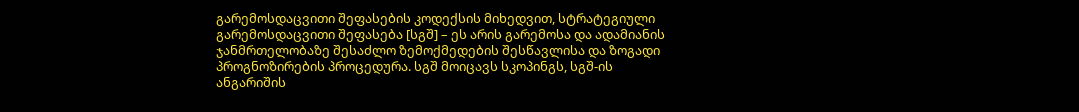გარემოსდაცვითი შეფასების კოდექსის მიხედვით, სტრატეგიული გარემოსდაცვითი შეფასება [სგშ] – ეს არის გარემოსა და ადამიანის ჯანმრთელობაზე შესაძლო ზემოქმედების შესწავლისა და ზოგადი პროგნოზირების პროცედურა. სგშ მოიცავს სკოპინგს, სგშ-ის ანგარიშის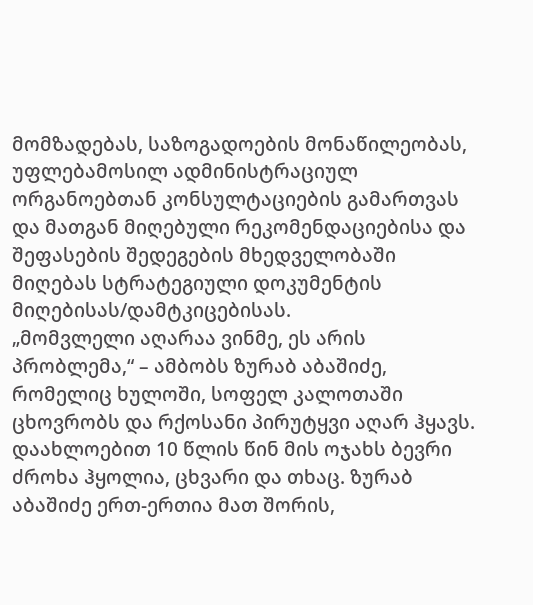მომზადებას, საზოგადოების მონაწილეობას, უფლებამოსილ ადმინისტრაციულ ორგანოებთან კონსულტაციების გამართვას და მათგან მიღებული რეკომენდაციებისა და შეფასების შედეგების მხედველობაში მიღებას სტრატეგიული დოკუმენტის მიღებისას/დამტკიცებისას.
„მომვლელი აღარაა ვინმე, ეს არის პრობლემა,“ – ამბობს ზურაბ აბაშიძე, რომელიც ხულოში, სოფელ კალოთაში ცხოვრობს და რქოსანი პირუტყვი აღარ ჰყავს. დაახლოებით 10 წლის წინ მის ოჯახს ბევრი ძროხა ჰყოლია, ცხვარი და თხაც. ზურაბ აბაშიძე ერთ-ერთია მათ შორის,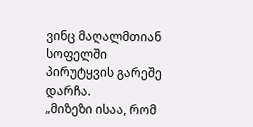ვინც მაღალმთიან სოფელში პირუტყვის გარეშე დარჩა.
„მიზეზი ისაა, რომ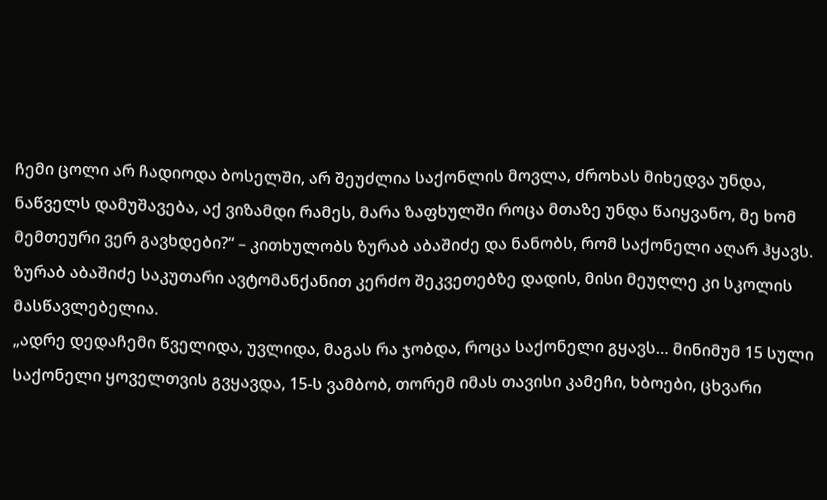ჩემი ცოლი არ ჩადიოდა ბოსელში, არ შეუძლია საქონლის მოვლა, ძროხას მიხედვა უნდა, ნაწველს დამუშავება, აქ ვიზამდი რამეს, მარა ზაფხულში როცა მთაზე უნდა წაიყვანო, მე ხომ მემთეური ვერ გავხდები?“ – კითხულობს ზურაბ აბაშიძე და ნანობს, რომ საქონელი აღარ ჰყავს.
ზურაბ აბაშიძე საკუთარი ავტომანქანით კერძო შეკვეთებზე დადის, მისი მეუღლე კი სკოლის მასწავლებელია.
„ადრე დედაჩემი წველიდა, უვლიდა, მაგას რა ჯობდა, როცა საქონელი გყავს… მინიმუმ 15 სული საქონელი ყოველთვის გვყავდა, 15-ს ვამბობ, თორემ იმას თავისი კამეჩი, ხბოები, ცხვარი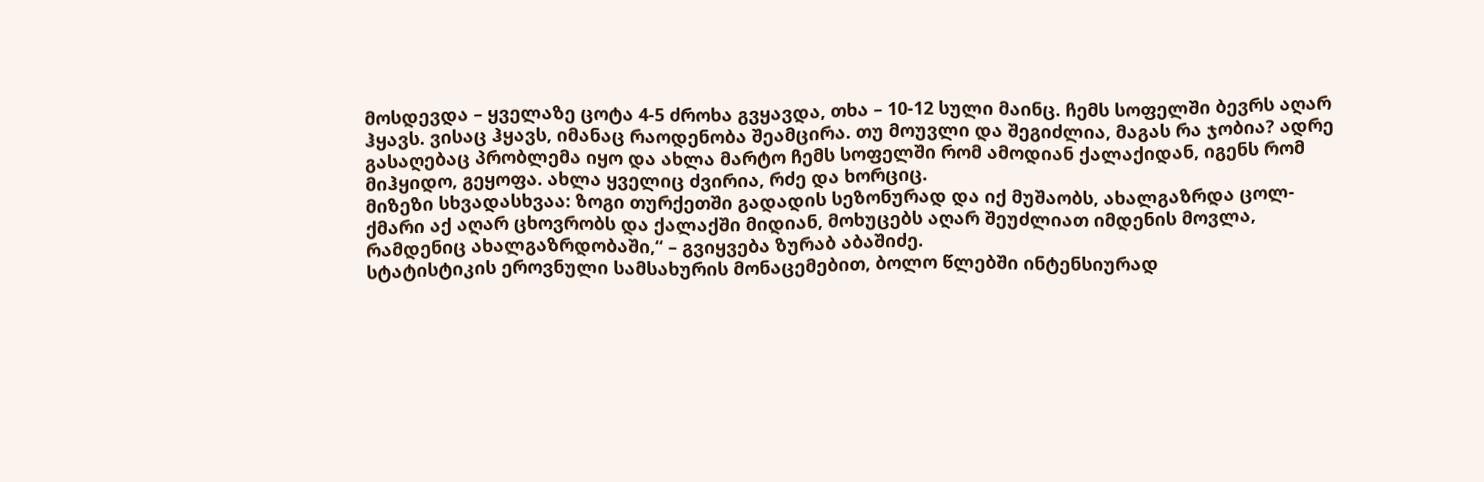მოსდევდა – ყველაზე ცოტა 4-5 ძროხა გვყავდა, თხა – 10-12 სული მაინც. ჩემს სოფელში ბევრს აღარ ჰყავს. ვისაც ჰყავს, იმანაც რაოდენობა შეამცირა. თუ მოუვლი და შეგიძლია, მაგას რა ჯობია? ადრე გასაღებაც პრობლემა იყო და ახლა მარტო ჩემს სოფელში რომ ამოდიან ქალაქიდან, იგენს რომ მიჰყიდო, გეყოფა. ახლა ყველიც ძვირია, რძე და ხორციც.
მიზეზი სხვადასხვაა: ზოგი თურქეთში გადადის სეზონურად და იქ მუშაობს, ახალგაზრდა ცოლ-ქმარი აქ აღარ ცხოვრობს და ქალაქში მიდიან, მოხუცებს აღარ შეუძლიათ იმდენის მოვლა, რამდენიც ახალგაზრდობაში,“ – გვიყვება ზურაბ აბაშიძე.
სტატისტიკის ეროვნული სამსახურის მონაცემებით, ბოლო წლებში ინტენსიურად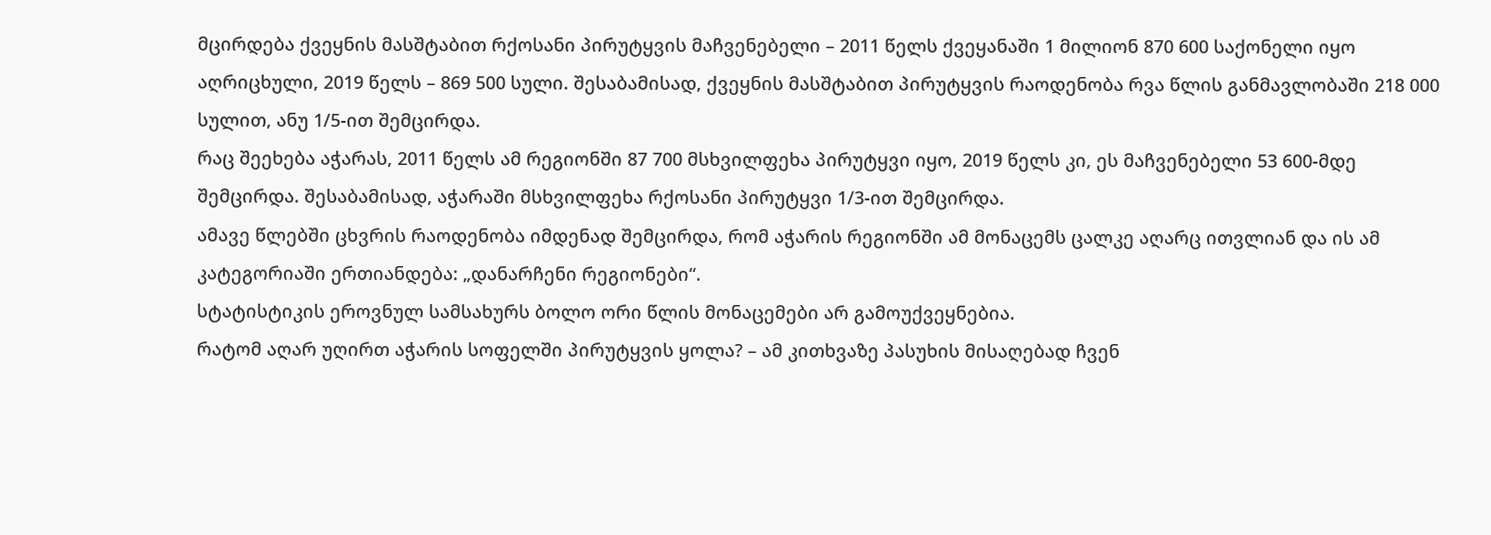მცირდება ქვეყნის მასშტაბით რქოსანი პირუტყვის მაჩვენებელი – 2011 წელს ქვეყანაში 1 მილიონ 870 600 საქონელი იყო აღრიცხული, 2019 წელს – 869 500 სული. შესაბამისად, ქვეყნის მასშტაბით პირუტყვის რაოდენობა რვა წლის განმავლობაში 218 000 სულით, ანუ 1/5-ით შემცირდა.
რაც შეეხება აჭარას, 2011 წელს ამ რეგიონში 87 700 მსხვილფეხა პირუტყვი იყო, 2019 წელს კი, ეს მაჩვენებელი 53 600-მდე შემცირდა. შესაბამისად, აჭარაში მსხვილფეხა რქოსანი პირუტყვი 1/3-ით შემცირდა.
ამავე წლებში ცხვრის რაოდენობა იმდენად შემცირდა, რომ აჭარის რეგიონში ამ მონაცემს ცალკე აღარც ითვლიან და ის ამ კატეგორიაში ერთიანდება: „დანარჩენი რეგიონები“.
სტატისტიკის ეროვნულ სამსახურს ბოლო ორი წლის მონაცემები არ გამოუქვეყნებია.
რატომ აღარ უღირთ აჭარის სოფელში პირუტყვის ყოლა? – ამ კითხვაზე პასუხის მისაღებად ჩვენ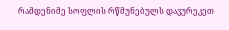რამდენიმე სოფლის რწმუნებულს დავურეკეთ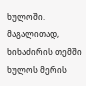ხულოში. მაგალითად, ხიხაძირის თემში ხულოს მერის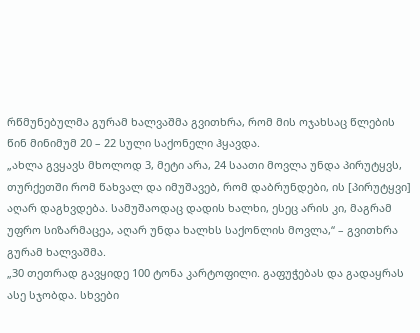რწმუნებულმა გურამ ხალვაშმა გვითხრა, რომ მის ოჯახსაც წლების წინ მინიმუმ 20 – 22 სული საქონელი ჰყავდა.
„ახლა გვყავს მხოლოდ 3, მეტი არა, 24 საათი მოვლა უნდა პირუტყვს, თურქეთში რომ წახვალ და იმუშავებ, რომ დაბრუნდები, ის [პირუტყვი] აღარ დაგხვდება. სამუშაოდაც დადის ხალხი, ესეც არის კი, მაგრამ უფრო სიზარმაცეა, აღარ უნდა ხალხს საქონლის მოვლა,“ – გვითხრა გურამ ხალვაშმა.
„30 თეთრად გავყიდე 100 ტონა კარტოფილი. გაფუჭებას და გადაყრას ასე სჯობდა. სხვები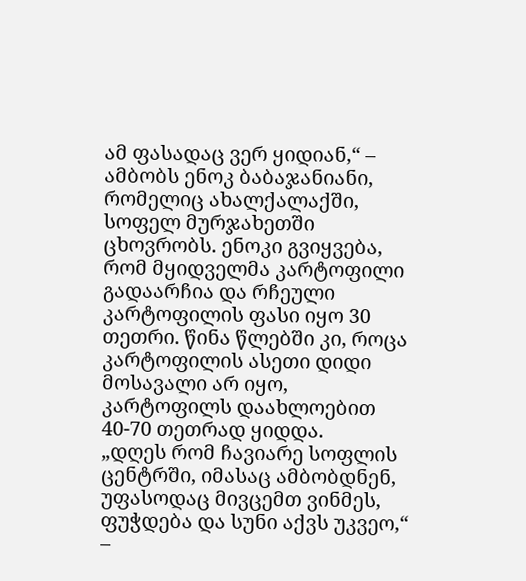ამ ფასადაც ვერ ყიდიან,“ – ამბობს ენოკ ბაბაჯანიანი, რომელიც ახალქალაქში, სოფელ მურჯახეთში ცხოვრობს. ენოკი გვიყვება, რომ მყიდველმა კარტოფილი გადაარჩია და რჩეული კარტოფილის ფასი იყო 30 თეთრი. წინა წლებში კი, როცა კარტოფილის ასეთი დიდი მოსავალი არ იყო, კარტოფილს დაახლოებით 40-70 თეთრად ყიდდა.
„დღეს რომ ჩავიარე სოფლის ცენტრში, იმასაც ამბობდნენ, უფასოდაც მივცემთ ვინმეს, ფუჭდება და სუნი აქვს უკვეო,“ –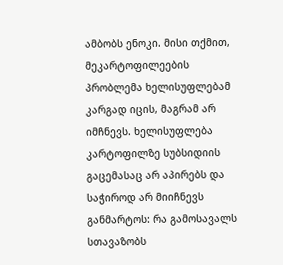ამბობს ენოკი. მისი თქმით, მეკარტოფილეების პრობლემა ხელისუფლებამ კარგად იცის, მაგრამ არ იმჩნევს. ხელისუფლება კარტოფილზე სუბსიდიის გაცემასაც არ აპირებს და საჭიროდ არ მიიჩნევს განმარტოს: რა გამოსავალს სთავაზობს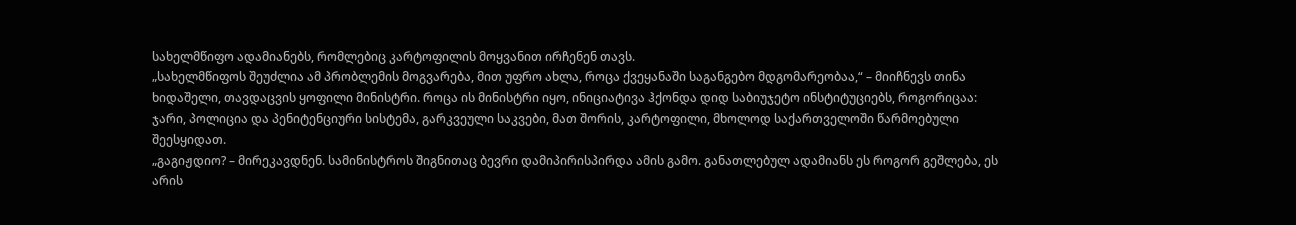სახელმწიფო ადამიანებს, რომლებიც კარტოფილის მოყვანით ირჩენენ თავს.
„სახელმწიფოს შეუძლია ამ პრობლემის მოგვარება, მით უფრო ახლა, როცა ქვეყანაში საგანგებო მდგომარეობაა,“ – მიიჩნევს თინა ხიდაშელი, თავდაცვის ყოფილი მინისტრი. როცა ის მინისტრი იყო, ინიციატივა ჰქონდა დიდ საბიუჯეტო ინსტიტუციებს, როგორიცაა: ჯარი, პოლიცია და პენიტენციური სისტემა, გარკვეული საკვები, მათ შორის, კარტოფილი, მხოლოდ საქართველოში წარმოებული შეესყიდათ.
„გაგიჟდიო? – მირეკავდნენ. სამინისტროს შიგნითაც ბევრი დამიპირისპირდა ამის გამო. განათლებულ ადამიანს ეს როგორ გეშლება, ეს არის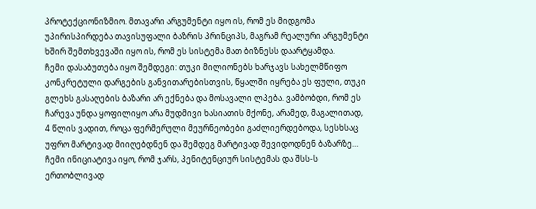პროტექციონიზმიო. მთავარი არგუმენტი იყო ის, რომ ეს მიდგომა უპირისპირდება თავისუფალი ბაზრის პრინციპს, მაგრამ რეალური არგუმენტი ხშირ შემთხვევაში იყო ის, რომ ეს სისტემა მათ ბიზნესს დაარტყამდა.
ჩემი დასაბუთება იყო შემდეგი: თუკი მილიონებს ხარჯავს სახელმწიფო კონკრეტული დარგების განვითარებისთვის, წყალში იყრება ეს ფული, თუკი გლეხს გასაღების ბაზარი არ ექნება და მოსავალი ლპება. ვამბობდი, რომ ეს ჩარევა უნდა ყოფილიყო არა მუდმივი ხასიათის მქონე, არამედ, მაგალითად, 4 წლის ვადით, როცა ფერმერული მეურნეობები გაძლიერდებოდა, სესხსაც უფრო მარტივად მიიღებდნენ და შემდეგ მარტივად შევიდოდნენ ბაზარზე… ჩემი ინიციატივა იყო, რომ ჯარს, პენიტენციურ სისტემას და შსს-ს ერთობლივად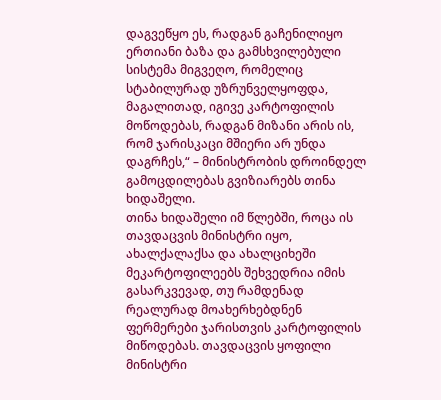დაგვეწყო ეს, რადგან გაჩენილიყო ერთიანი ბაზა და გამსხვილებული სისტემა მიგვეღო, რომელიც სტაბილურად უზრუნველყოფდა, მაგალითად, იგივე კარტოფილის მოწოდებას, რადგან მიზანი არის ის, რომ ჯარისკაცი მშიერი არ უნდა დაგრჩეს,“ – მინისტრობის დროინდელ გამოცდილებას გვიზიარებს თინა ხიდაშელი.
თინა ხიდაშელი იმ წლებში, როცა ის თავდაცვის მინისტრი იყო, ახალქალაქსა და ახალციხეში მეკარტოფილეებს შეხვედრია იმის გასარკვევად, თუ რამდენად რეალურად მოახერხებდნენ ფერმერები ჯარისთვის კარტოფილის მიწოდებას. თავდაცვის ყოფილი მინისტრი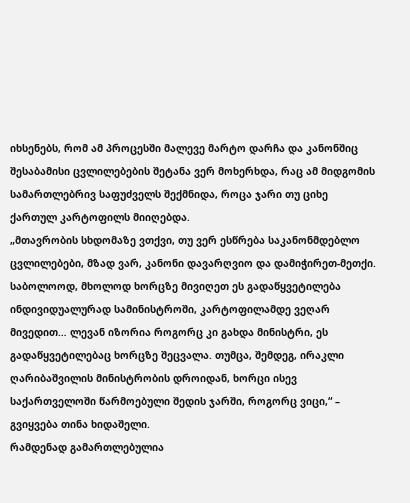იხსენებს, რომ ამ პროცესში მალევე მარტო დარჩა და კანონშიც შესაბამისი ცვლილებების შეტანა ვერ მოხერხდა, რაც ამ მიდგომის სამართლებრივ საფუძველს შექმნიდა, როცა ჯარი თუ ციხე ქართულ კარტოფილს მიიღებდა.
„მთავრობის სხდომაზე ვთქვი, თუ ვერ ესწრება საკანონმდებლო ცვლილებები, მზად ვარ, კანონი დავარღვიო და დამიჭირეთ-მეთქი. საბოლოოდ, მხოლოდ ხორცზე მივიღეთ ეს გადაწყვეტილება ინდივიდუალურად სამინისტროში, კარტოფილამდე ვეღარ მივედით… ლევან იზორია როგორც კი გახდა მინისტრი, ეს გადაწყვეტილებაც ხორცზე შეცვალა. თუმცა, შემდეგ, ირაკლი ღარიბაშვილის მინისტრობის დროიდან, ხორცი ისევ საქართველოში წარმოებული შედის ჯარში, როგორც ვიცი,“ – გვიყვება თინა ხიდაშელი.
რამდენად გამართლებულია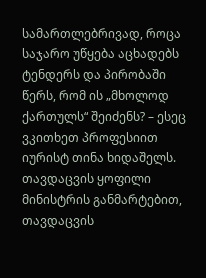სამართლებრივად, როცა საჯარო უწყება აცხადებს ტენდერს და პირობაში წერს, რომ ის „მხოლოდ ქართულს“ შეიძენს? – ესეც ვკითხეთ პროფესიით იურისტ თინა ხიდაშელს.
თავდაცვის ყოფილი მინისტრის განმარტებით, თავდაცვის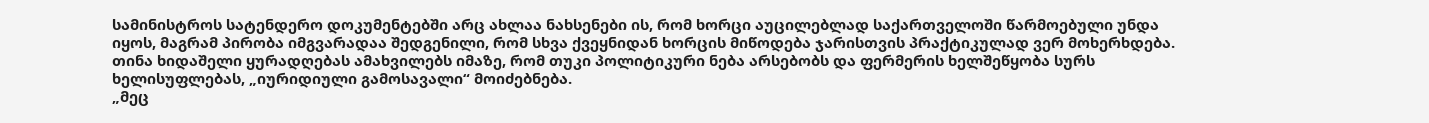სამინისტროს სატენდერო დოკუმენტებში არც ახლაა ნახსენები ის, რომ ხორცი აუცილებლად საქართველოში წარმოებული უნდა იყოს, მაგრამ პირობა იმგვარადაა შედგენილი, რომ სხვა ქვეყნიდან ხორცის მიწოდება ჯარისთვის პრაქტიკულად ვერ მოხერხდება. თინა ხიდაშელი ყურადღებას ამახვილებს იმაზე, რომ თუკი პოლიტიკური ნება არსებობს და ფერმერის ხელშეწყობა სურს ხელისუფლებას, „იურიდიული გამოსავალი“ მოიძებნება.
„მეც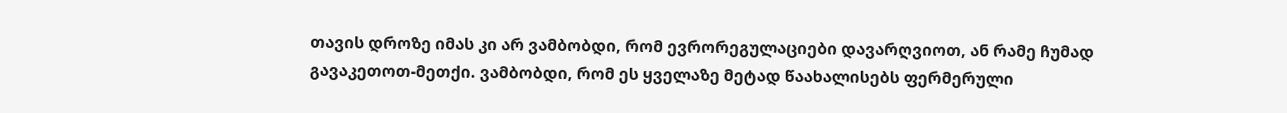თავის დროზე იმას კი არ ვამბობდი, რომ ევრორეგულაციები დავარღვიოთ, ან რამე ჩუმად გავაკეთოთ-მეთქი. ვამბობდი, რომ ეს ყველაზე მეტად წაახალისებს ფერმერული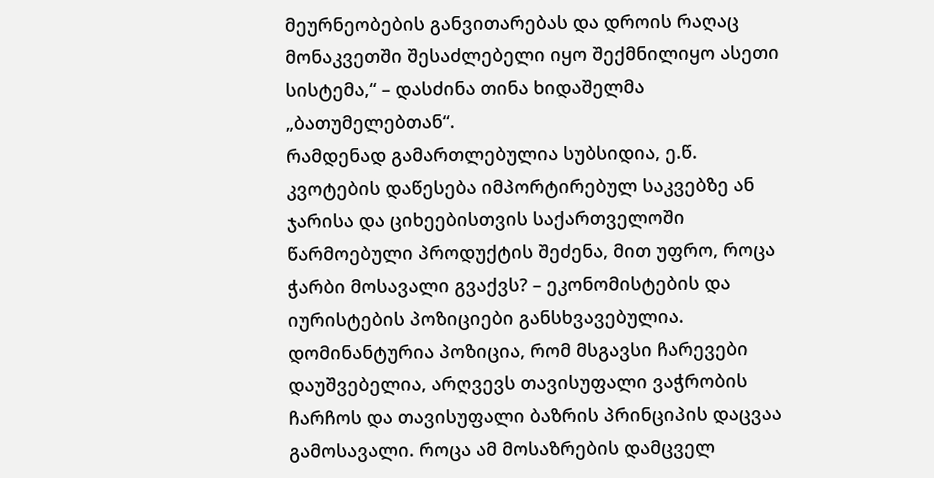მეურნეობების განვითარებას და დროის რაღაც მონაკვეთში შესაძლებელი იყო შექმნილიყო ასეთი სისტემა,“ – დასძინა თინა ხიდაშელმა „ბათუმელებთან“.
რამდენად გამართლებულია სუბსიდია, ე.წ. კვოტების დაწესება იმპორტირებულ საკვებზე ან ჯარისა და ციხეებისთვის საქართველოში წარმოებული პროდუქტის შეძენა, მით უფრო, როცა ჭარბი მოსავალი გვაქვს? – ეკონომისტების და იურისტების პოზიციები განსხვავებულია. დომინანტურია პოზიცია, რომ მსგავსი ჩარევები დაუშვებელია, არღვევს თავისუფალი ვაჭრობის ჩარჩოს და თავისუფალი ბაზრის პრინციპის დაცვაა გამოსავალი. როცა ამ მოსაზრების დამცველ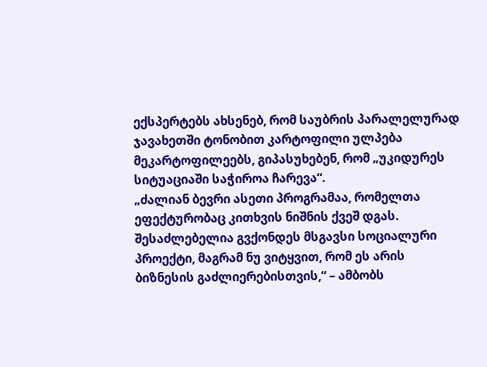ექსპერტებს ახსენებ, რომ საუბრის პარალელურად ჯავახეთში ტონობით კარტოფილი ულპება მეკარტოფილეებს, გიპასუხებენ, რომ „უკიდურეს სიტუაციაში საჭიროა ჩარევა“.
„ძალიან ბევრი ასეთი პროგრამაა, რომელთა ეფექტურობაც კითხვის ნიშნის ქვეშ დგას. შესაძლებელია გვქონდეს მსგავსი სოციალური პროექტი, მაგრამ ნუ ვიტყვით, რომ ეს არის ბიზნესის გაძლიერებისთვის,“ – ამბობს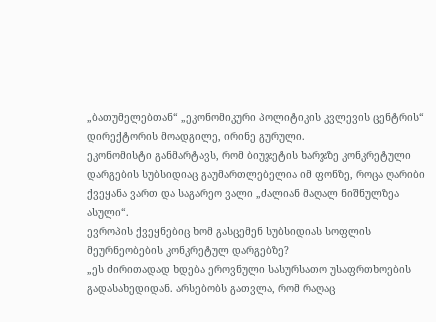„ბათუმელებთან“ „ეკონომიკური პოლიტიკის კვლევის ცენტრის“ დირექტორის მოადგილე, ირინე გურული.
ეკონომისტი განმარტავს, რომ ბიუჯეტის ხარჯზე კონკრეტული დარგების სუბსიდიაც გაუმართლებელია იმ ფონზე, როცა ღარიბი ქვეყანა ვართ და საგარეო ვალი „ძალიან მაღალ ნიშნულზეა ასული“.
ევროპის ქვეყნებიც ხომ გასცემენ სუბსიდიას სოფლის მეურნეობების კონკრეტულ დარგებზე?
„ეს ძირითადად ხდება ეროვნული სასურსათო უსაფრთხოების გადასახედიდან. არსებობს გათვლა, რომ რაღაც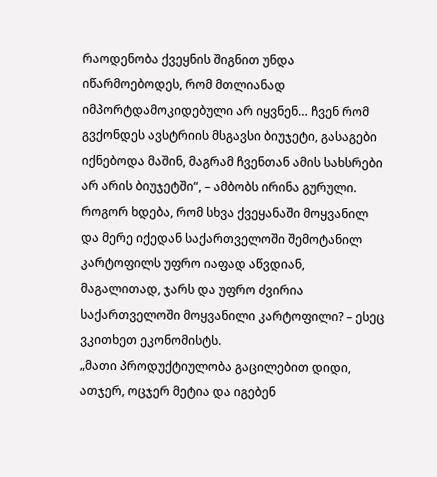რაოდენობა ქვეყნის შიგნით უნდა იწარმოებოდეს, რომ მთლიანად იმპორტდამოკიდებული არ იყვნენ… ჩვენ რომ გვქონდეს ავსტრიის მსგავსი ბიუჯეტი, გასაგები იქნებოდა მაშინ, მაგრამ ჩვენთან ამის სახსრები არ არის ბიუჯეტში“, – ამბობს ირინა გურული.
როგორ ხდება, რომ სხვა ქვეყანაში მოყვანილ და მერე იქედან საქართველოში შემოტანილ კარტოფილს უფრო იაფად აწვდიან, მაგალითად, ჯარს და უფრო ძვირია საქართველოში მოყვანილი კარტოფილი? – ესეც ვკითხეთ ეკონომისტს.
„მათი პროდუქტიულობა გაცილებით დიდი, ათჯერ, ოცჯერ მეტია და იგებენ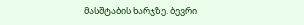მასშტაბის ხარჯზე. ბევრი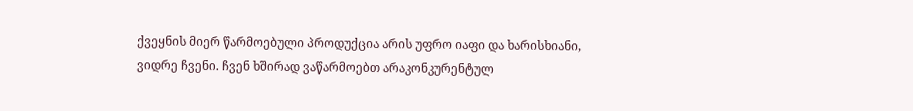ქვეყნის მიერ წარმოებული პროდუქცია არის უფრო იაფი და ხარისხიანი, ვიდრე ჩვენი. ჩვენ ხშირად ვაწარმოებთ არაკონკურენტულ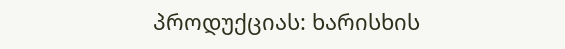პროდუქციას: ხარისხის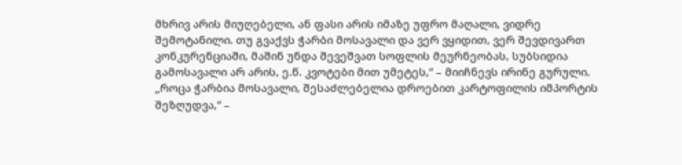მხრივ არის მიუღებელი, ან ფასი არის იმაზე უფრო მაღალი, ვიდრე შემოტანილი. თუ გვაქვს ჭარბი მოსავალი და ვერ ვყიდით, ვერ შევდივართ კონკურენციაში, მაშინ უნდა შევეშვათ სოფლის მეურნეობას, სუბსიდია გამოსავალი არ არის, ე.წ. კვოტები მით უმეტეს,“ – მიიჩნევს ირინე გურული.
„როცა ჭარბია მოსავალი, შესაძლებელია დროებით კარტოფილის იმპორტის შეზღუდვა,“ –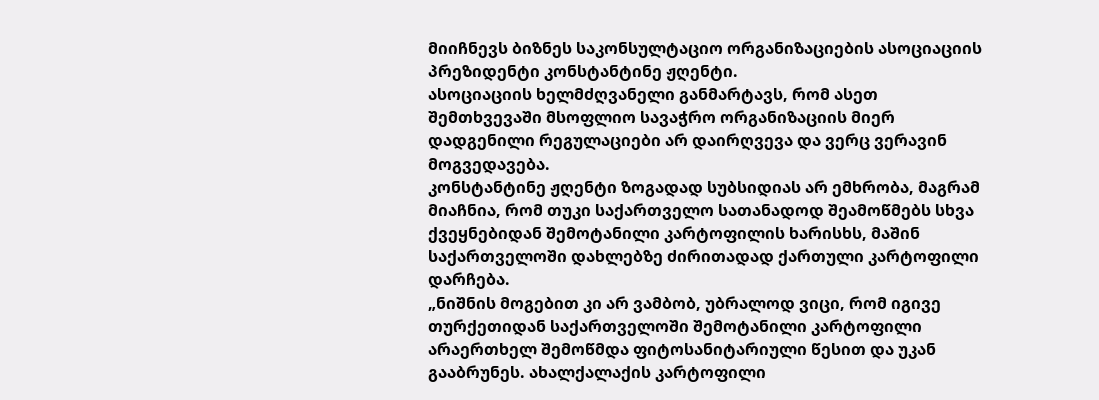მიიჩნევს ბიზნეს საკონსულტაციო ორგანიზაციების ასოციაციის პრეზიდენტი კონსტანტინე ჟღენტი.
ასოციაციის ხელმძღვანელი განმარტავს, რომ ასეთ შემთხვევაში მსოფლიო სავაჭრო ორგანიზაციის მიერ დადგენილი რეგულაციები არ დაირღვევა და ვერც ვერავინ მოგვედავება.
კონსტანტინე ჟღენტი ზოგადად სუბსიდიას არ ემხრობა, მაგრამ მიაჩნია, რომ თუკი საქართველო სათანადოდ შეამოწმებს სხვა ქვეყნებიდან შემოტანილი კარტოფილის ხარისხს, მაშინ საქართველოში დახლებზე ძირითადად ქართული კარტოფილი დარჩება.
„ნიშნის მოგებით კი არ ვამბობ, უბრალოდ ვიცი, რომ იგივე თურქეთიდან საქართველოში შემოტანილი კარტოფილი არაერთხელ შემოწმდა ფიტოსანიტარიული წესით და უკან გააბრუნეს. ახალქალაქის კარტოფილი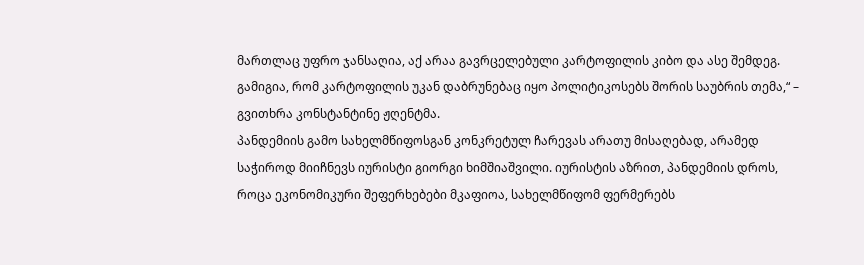მართლაც უფრო ჯანსაღია, აქ არაა გავრცელებული კარტოფილის კიბო და ასე შემდეგ. გამიგია, რომ კარტოფილის უკან დაბრუნებაც იყო პოლიტიკოსებს შორის საუბრის თემა,“ – გვითხრა კონსტანტინე ჟღენტმა.
პანდემიის გამო სახელმწიფოსგან კონკრეტულ ჩარევას არათუ მისაღებად, არამედ საჭიროდ მიიჩნევს იურისტი გიორგი ხიმშიაშვილი. იურისტის აზრით, პანდემიის დროს, როცა ეკონომიკური შეფერხებები მკაფიოა, სახელმწიფომ ფერმერებს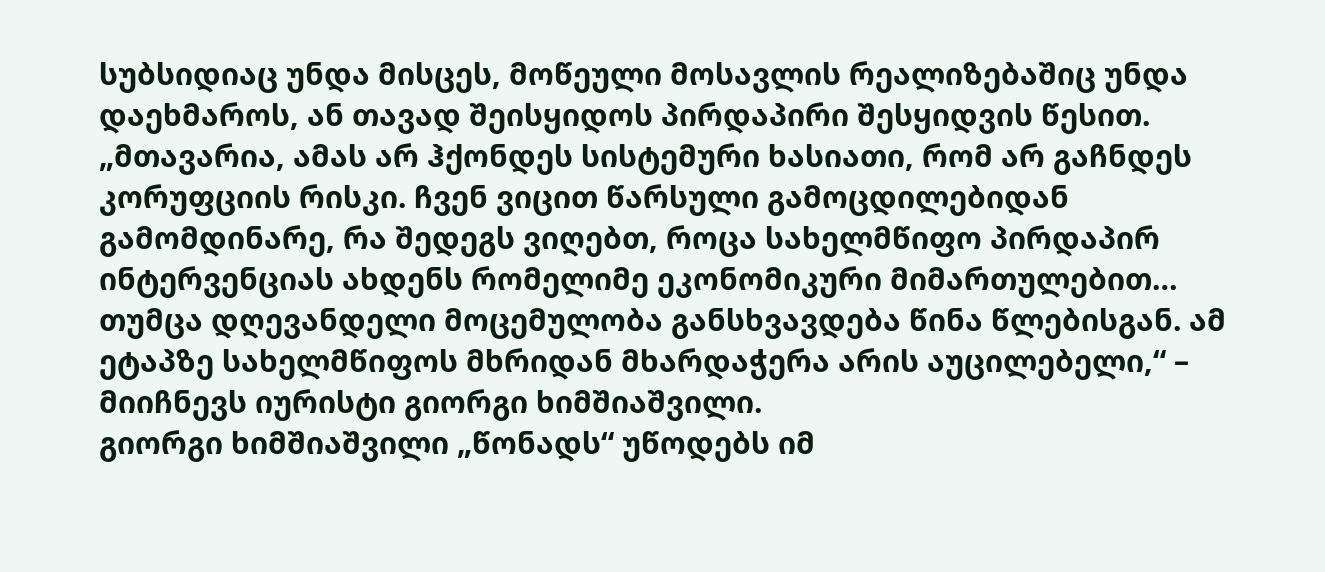სუბსიდიაც უნდა მისცეს, მოწეული მოსავლის რეალიზებაშიც უნდა დაეხმაროს, ან თავად შეისყიდოს პირდაპირი შესყიდვის წესით.
„მთავარია, ამას არ ჰქონდეს სისტემური ხასიათი, რომ არ გაჩნდეს კორუფციის რისკი. ჩვენ ვიცით წარსული გამოცდილებიდან გამომდინარე, რა შედეგს ვიღებთ, როცა სახელმწიფო პირდაპირ ინტერვენციას ახდენს რომელიმე ეკონომიკური მიმართულებით… თუმცა დღევანდელი მოცემულობა განსხვავდება წინა წლებისგან. ამ ეტაპზე სახელმწიფოს მხრიდან მხარდაჭერა არის აუცილებელი,“ – მიიჩნევს იურისტი გიორგი ხიმშიაშვილი.
გიორგი ხიმშიაშვილი „წონადს“ უწოდებს იმ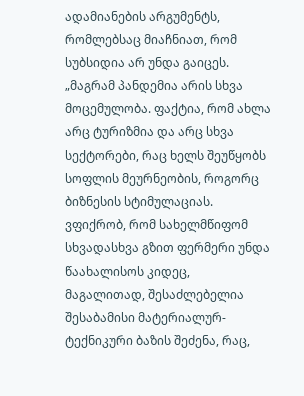ადამიანების არგუმენტს, რომლებსაც მიაჩნიათ, რომ სუბსიდია არ უნდა გაიცეს.
„მაგრამ პანდემია არის სხვა მოცემულობა. ფაქტია, რომ ახლა არც ტურიზმია და არც სხვა სექტორები, რაც ხელს შეუწყობს სოფლის მეურნეობის, როგორც ბიზნესის სტიმულაციას. ვფიქრობ, რომ სახელმწიფომ სხვადასხვა გზით ფერმერი უნდა წაახალისოს კიდეც, მაგალითად, შესაძლებელია შესაბამისი მატერიალურ-ტექნიკური ბაზის შეძენა, რაც,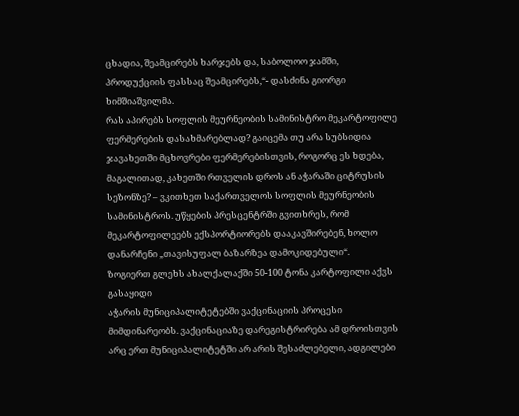ცხადია, შეამცირებს ხარჯებს და, საბოლოო ჯამში, პროდუქციის ფასსაც შეამცირებს,“- დასძინა გიორგი ხიმშიაშვილმა.
რას აპირებს სოფლის მეურნეობის სამინისტრო მეკარტოფილე ფერმერების დასახმარებლად? გაიცემა თუ არა სუბსიდია ჯავახეთში მცხოვრები ფერმერებისთვის, როგორც ეს ხდება, მაგალითად, კახეთში რთველის დროს ან აჭარაში ციტრუსის სეზონზე? – ვკითხეთ საქართველოს სოფლის მეურნეობის სამინისტროს. უწყების პრესცენტრში გვითხრეს, რომ მეკარტოფილეებს ექსპორტიორებს დააკავშირებენ, ხოლო დანარჩენი „თავისუფალ ბაზარზეა დამოკიდებული“.
ზოგიერთ გლეხს ახალქალაქში 50-100 ტონა კარტოფილი აქვს გასაყიდი
აჭარის მუნიციპალიტეტებში ვაქცინაციის პროცესი მიმდინარეობს. ვაქცინაციაზე დარეგისტრირება ამ დროისთვის არც ერთ მუნიციპალიტეტში არ არის შესაძლებელი, ადგილები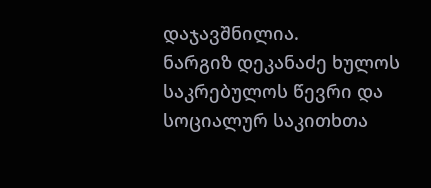დაჯავშნილია.
ნარგიზ დეკანაძე ხულოს საკრებულოს წევრი და სოციალურ საკითხთა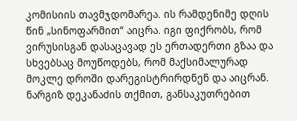კომისიის თავმჯდომარეა. ის რამდენიმე დღის წინ „სინოფარმით“ აიცრა. იგი ფიქრობს, რომ ვირუსისგან დასაცავად ეს ერთადერთი გზაა და სხვებსაც მოუწოდებს, რომ მაქსიმალურად მოკლე დროში დარეგისტრირდნენ და აიცრან. ნარგიზ დეკანაძის თქმით, განსაკუთრებით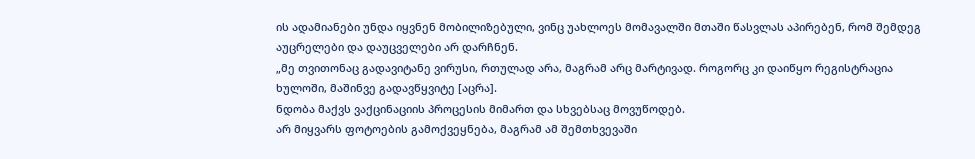ის ადამიანები უნდა იყვნენ მობილიზებული, ვინც უახლოეს მომავალში მთაში წასვლას აპირებენ, რომ შემდეგ აუცრელები და დაუცველები არ დარჩნენ.
„მე თვითონაც გადავიტანე ვირუსი, რთულად არა, მაგრამ არც მარტივად. როგორც კი დაიწყო რეგისტრაცია ხულოში, მაშინვე გადავწყვიტე [აცრა].
ნდობა მაქვს ვაქცინაციის პროცესის მიმართ და სხვებსაც მოვუწოდებ.
არ მიყვარს ფოტოების გამოქვეყნება, მაგრამ ამ შემთხვევაში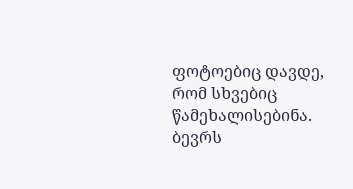ფოტოებიც დავდე, რომ სხვებიც წამეხალისებინა.
ბევრს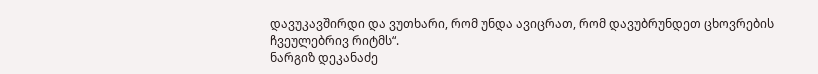დავუკავშირდი და ვუთხარი, რომ უნდა ავიცრათ, რომ დავუბრუნდეთ ცხოვრების ჩვეულებრივ რიტმს“.
ნარგიზ დეკანაძე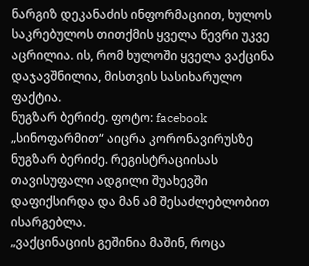ნარგიზ დეკანაძის ინფორმაციით, ხულოს საკრებულოს თითქმის ყველა წევრი უკვე აცრილია. ის, რომ ხულოში ყველა ვაქცინა დაჯავშნილია, მისთვის სასიხარულო ფაქტია.
ნუგზარ ბერიძე. ფოტო: facebook
„სინოფარმით“ აიცრა კორონავირუსზე ნუგზარ ბერიძე. რეგისტრაციისას თავისუფალი ადგილი შუახევში დაფიქსირდა და მან ამ შესაძლებლობით ისარგებლა.
„ვაქცინაციის გეშინია მაშინ, როცა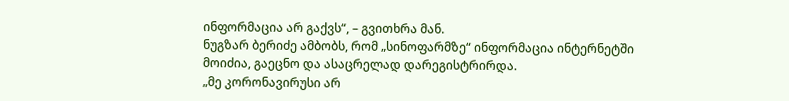ინფორმაცია არ გაქვს“, – გვითხრა მან.
ნუგზარ ბერიძე ამბობს, რომ „სინოფარმზე“ ინფორმაცია ინტერნეტში მოიძია, გაეცნო და ასაცრელად დარეგისტრირდა.
„მე კორონავირუსი არ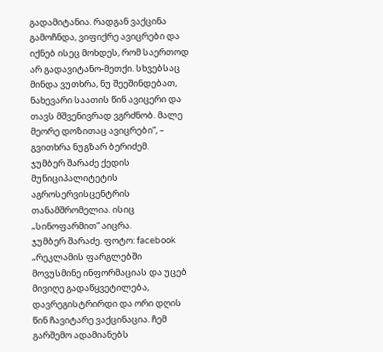გადამიტანია. რადგან ვაქცინა გამოჩნდა, ვიფიქრე ავიცრები და იქნებ ისეც მოხდეს, რომ საერთოდ არ გადავიტანო-მეთქი. სხვებსაც მინდა ვუთხრა, ნუ შეეშინდებათ, ნახევარი საათის წინ ავიცერი და თავს მშვენივრად ვგრძნობ. მალე მეორე დოზითაც ავიცრები“, – გვითხრა ნუგზარ ბერიძემ.
ჯუმბერ შარაძე ქედის მუნიციპალიტეტის აგროსერვისცენტრის თანამშრომელია. ისიც „სინოფარმით“ აიცრა.
ჯუმბერ შარაძე. ფოტო: facebook
„რეკლამის ფარგლებში მოვუსმინე ინფორმაციას და უცებ მივიღე გადაწყვეტილება, დავრეგისტრირდი და ორი დღის წინ ჩავიტარე ვაქცინაცია. ჩემ გარშემო ადამიანებს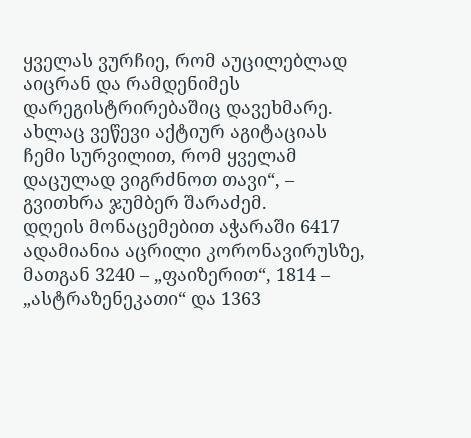ყველას ვურჩიე, რომ აუცილებლად აიცრან და რამდენიმეს დარეგისტრირებაშიც დავეხმარე.
ახლაც ვეწევი აქტიურ აგიტაციას ჩემი სურვილით, რომ ყველამ დაცულად ვიგრძნოთ თავი“, – გვითხრა ჯუმბერ შარაძემ.
დღეის მონაცემებით აჭარაში 6417 ადამიანია აცრილი კორონავირუსზე, მათგან 3240 – „ფაიზერით“, 1814 – „ასტრაზენეკათი“ და 1363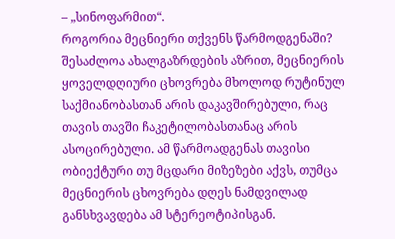– „სინოფარმით“.
როგორია მეცნიერი თქვენს წარმოდგენაში? შესაძლოა ახალგაზრდების აზრით, მეცნიერის ყოველდღიური ცხოვრება მხოლოდ რუტინულ საქმიანობასთან არის დაკავშირებული, რაც თავის თავში ჩაკეტილობასთანაც არის ასოცირებული. ამ წარმოადგენას თავისი ობიექტური თუ მცდარი მიზეზები აქვს, თუმცა მეცნიერის ცხოვრება დღეს ნამდვილად განსხვავდება ამ სტერეოტიპისგან.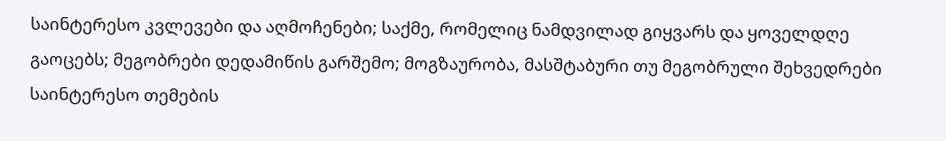საინტერესო კვლევები და აღმოჩენები; საქმე, რომელიც ნამდვილად გიყვარს და ყოველდღე გაოცებს; მეგობრები დედამიწის გარშემო; მოგზაურობა, მასშტაბური თუ მეგობრული შეხვედრები საინტერესო თემების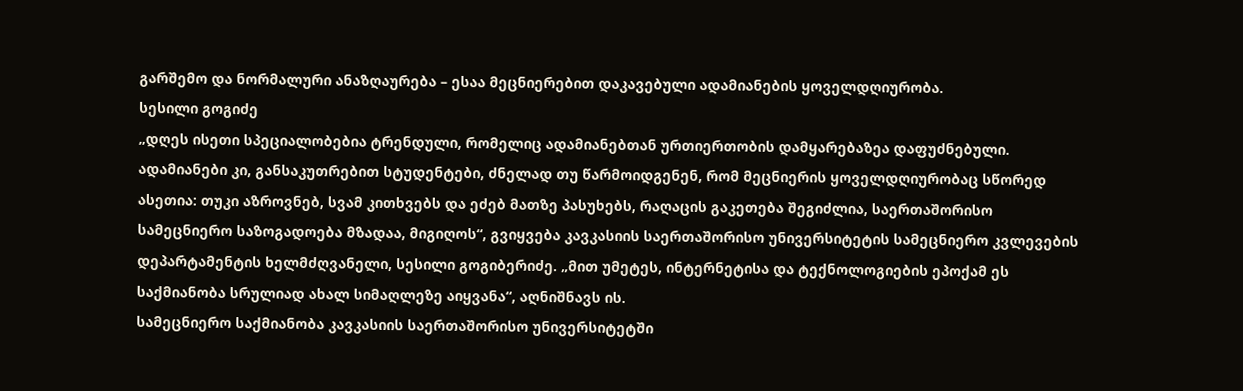გარშემო და ნორმალური ანაზღაურება – ესაა მეცნიერებით დაკავებული ადამიანების ყოველდღიურობა.
სესილი გოგიძე
„დღეს ისეთი სპეციალობებია ტრენდული, რომელიც ადამიანებთან ურთიერთობის დამყარებაზეა დაფუძნებული. ადამიანები კი, განსაკუთრებით სტუდენტები, ძნელად თუ წარმოიდგენენ, რომ მეცნიერის ყოველდღიურობაც სწორედ ასეთია: თუკი აზროვნებ, სვამ კითხვებს და ეძებ მათზე პასუხებს, რაღაცის გაკეთება შეგიძლია, საერთაშორისო სამეცნიერო საზოგადოება მზადაა, მიგიღოს“, გვიყვება კავკასიის საერთაშორისო უნივერსიტეტის სამეცნიერო კვლევების დეპარტამენტის ხელმძღვანელი, სესილი გოგიბერიძე. „მით უმეტეს, ინტერნეტისა და ტექნოლოგიების ეპოქამ ეს საქმიანობა სრულიად ახალ სიმაღლეზე აიყვანა“, აღნიშნავს ის.
სამეცნიერო საქმიანობა კავკასიის საერთაშორისო უნივერსიტეტში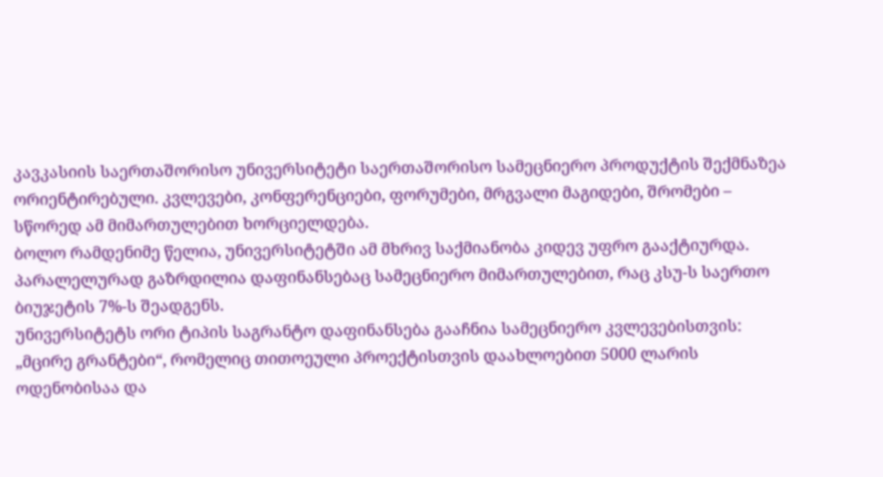კავკასიის საერთაშორისო უნივერსიტეტი საერთაშორისო სამეცნიერო პროდუქტის შექმნაზეა ორიენტირებული. კვლევები, კონფერენციები, ფორუმები, მრგვალი მაგიდები, შრომები – სწორედ ამ მიმართულებით ხორციელდება.
ბოლო რამდენიმე წელია, უნივერსიტეტში ამ მხრივ საქმიანობა კიდევ უფრო გააქტიურდა. პარალელურად გაზრდილია დაფინანსებაც სამეცნიერო მიმართულებით, რაც კსუ-ს საერთო ბიუჯეტის 7%-ს შეადგენს.
უნივერსიტეტს ორი ტიპის საგრანტო დაფინანსება გააჩნია სამეცნიერო კვლევებისთვის: „მცირე გრანტები“, რომელიც თითოეული პროექტისთვის დაახლოებით 5000 ლარის ოდენობისაა და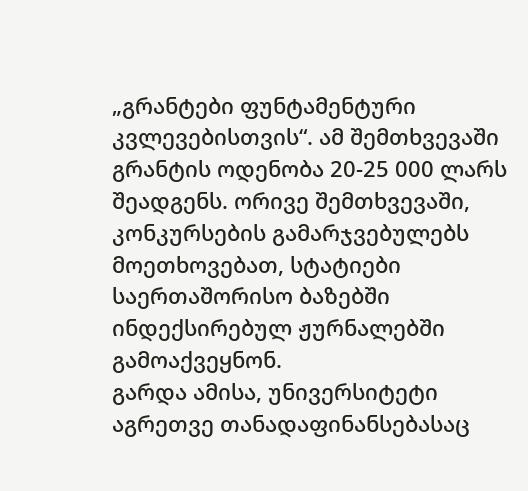„გრანტები ფუნტამენტური კვლევებისთვის“. ამ შემთხვევაში გრანტის ოდენობა 20-25 000 ლარს შეადგენს. ორივე შემთხვევაში, კონკურსების გამარჯვებულებს მოეთხოვებათ, სტატიები საერთაშორისო ბაზებში ინდექსირებულ ჟურნალებში გამოაქვეყნონ.
გარდა ამისა, უნივერსიტეტი აგრეთვე თანადაფინანსებასაც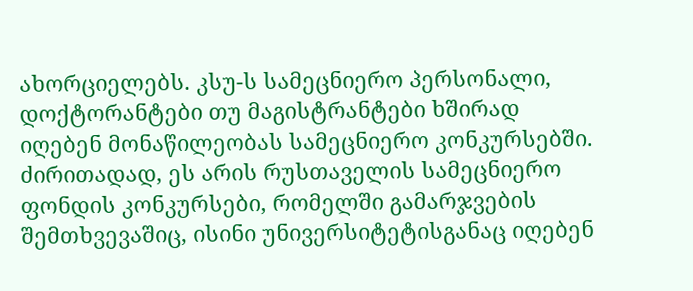ახორციელებს. კსუ-ს სამეცნიერო პერსონალი, დოქტორანტები თუ მაგისტრანტები ხშირად იღებენ მონაწილეობას სამეცნიერო კონკურსებში. ძირითადად, ეს არის რუსთაველის სამეცნიერო ფონდის კონკურსები, რომელში გამარჯვების შემთხვევაშიც, ისინი უნივერსიტეტისგანაც იღებენ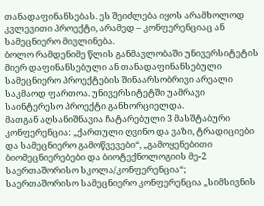თანადაფინანსებას. ეს შეიძლება იყოს არამხოლოდ კვლევითი პროექტი, არამედ – კონფერენციაც ან სამეცნიერო მივლინება.
ბოლო რამდენიმე წლის განმავლობაში უნივერსიტეტის მიერ დაფინანსებული ან თანადაფინანსებული სამეცნიერო პროექტების შინაარსობრივი არეალი საკმაოდ ფართოა. უნივერსიტეტში უამრავი საინტერესო პროექტი განხორციელდა.
მათგან აღსანიშნავია ჩატარებული 3 მასშტაბური კონფერენცია: „ქართული ღვინო და ვაზი, ტრადიციები და სამეცნიერო გამოწვევები“, „გამოყენებითი ბიომეცნიერებები და ბიოტექნოლოგიის მე-2 საერთაშორისო სკოლა/კონფერენცია“; საერთაშორისო სამეცნიერო კონფერენცია „სიმსივნის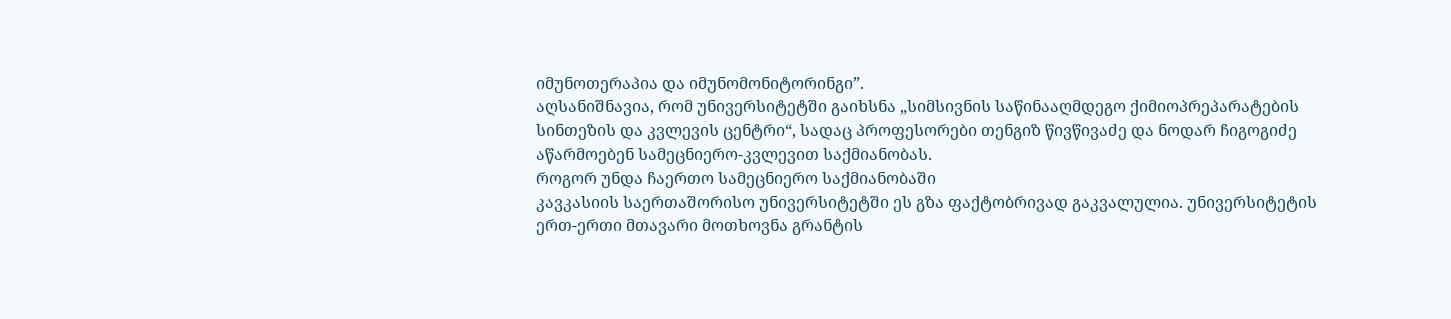იმუნოთერაპია და იმუნომონიტორინგი”.
აღსანიშნავია, რომ უნივერსიტეტში გაიხსნა „სიმსივნის საწინააღმდეგო ქიმიოპრეპარატების სინთეზის და კვლევის ცენტრი“, სადაც პროფესორები თენგიზ წივწივაძე და ნოდარ ჩიგოგიძე აწარმოებენ სამეცნიერო-კვლევით საქმიანობას.
როგორ უნდა ჩაერთო სამეცნიერო საქმიანობაში
კავკასიის საერთაშორისო უნივერსიტეტში ეს გზა ფაქტობრივად გაკვალულია. უნივერსიტეტის ერთ-ერთი მთავარი მოთხოვნა გრანტის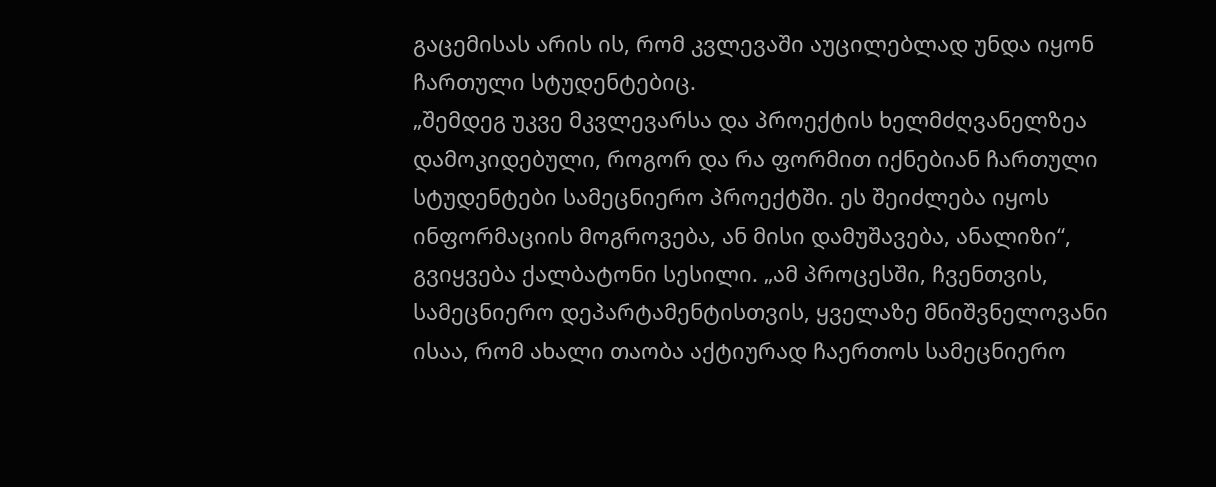გაცემისას არის ის, რომ კვლევაში აუცილებლად უნდა იყონ ჩართული სტუდენტებიც.
„შემდეგ უკვე მკვლევარსა და პროექტის ხელმძღვანელზეა დამოკიდებული, როგორ და რა ფორმით იქნებიან ჩართული სტუდენტები სამეცნიერო პროექტში. ეს შეიძლება იყოს ინფორმაციის მოგროვება, ან მისი დამუშავება, ანალიზი“, გვიყვება ქალბატონი სესილი. „ამ პროცესში, ჩვენთვის, სამეცნიერო დეპარტამენტისთვის, ყველაზე მნიშვნელოვანი ისაა, რომ ახალი თაობა აქტიურად ჩაერთოს სამეცნიერო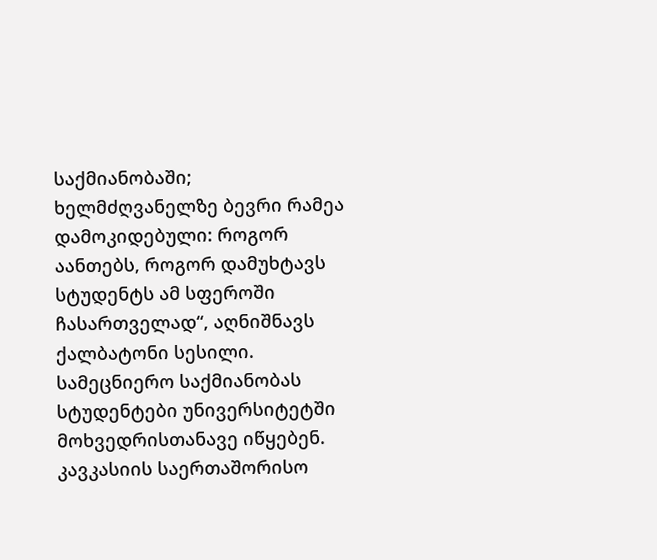საქმიანობაში; ხელმძღვანელზე ბევრი რამეა დამოკიდებული: როგორ აანთებს, როგორ დამუხტავს სტუდენტს ამ სფეროში ჩასართველად“, აღნიშნავს ქალბატონი სესილი.
სამეცნიერო საქმიანობას სტუდენტები უნივერსიტეტში მოხვედრისთანავე იწყებენ. კავკასიის საერთაშორისო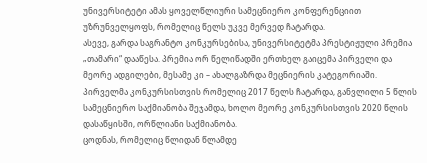უნივერსიტეტი ამას ყოველწლიური სამეცნიერო კონფერენციით უზრუნველყოფს, რომელიც წელს უკვე მერვედ ჩატარდა.
ასევე, გარდა საგრანტო კონკურსებისა, უნივერსიტეტმა პრესტიჟული პრემია „თამარი“ დააწესა. პრემია ორ წელიწადში ერთხელ გაიცემა პირველი და მეორე ადგილები, მესამე კი – ახალგაზრდა მეცნიერის კატეგორიაში. პირველმა კონკურსისთვის რომელიც 2017 წელს ჩატარდა, განვლილი 5 წლის სამეცნიერო საქმიანობა შეჯამდა, ხოლო მეორე კონკურსისთვის 2020 წლის დასაწყისში, ორწლიანი საქმიანობა.
ცოდნას, რომელიც წლიდან წლამდე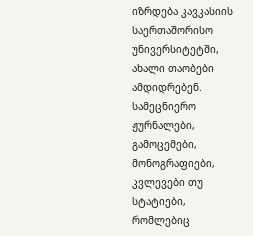იზრდება კავკასიის საერთაშორისო უნივერსიტეტში, ახალი თაობები ამდიდრებენ. სამეცნიერო ჟურნალები, გამოცემები, მონოგრაფიები, კვლევები თუ სტატიები, რომლებიც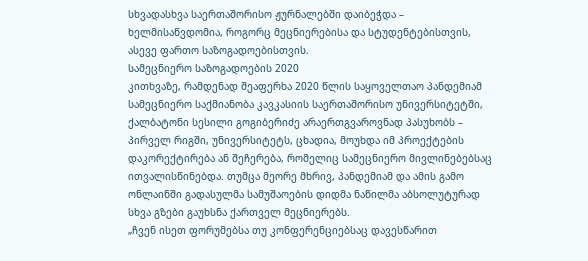სხვადასხვა საერთაშორისო ჟურნალებში დაიბეჭდა – ხელმისაწვდომია, როგორც მეცნიერებისა და სტუდენტებისთვის, ასევე ფართო საზოგადოებისთვის.
სამეცნიერო საზოგადოების 2020
კითხვაზე, რამდენად შეაფერხა 2020 წლის საყოველთაო პანდემიამ სამეცნიერო საქმიანობა კავკასიის საერთაშორისო უნივერსიტეტში, ქალბატონი სესილი გოგიბერიძე არაერთგვაროვნად პასუხობს – პირველ რიგში, უნივერსიტეტს, ცხადია, მოუხდა იმ პროექტების დაკორექტირება ან შეჩერება, რომელიც სამეცნიერო მივლინებებსაც ითვალისწინებდა. თუმცა მეორე მხრივ, პანდემიამ და ამის გამო ონლაინში გადასულმა სამუშაოების დიდმა ნაწილმა აბსოლუტურად სხვა გზები გაუხსნა ქართველ მეცნიერებს.
„ჩვენ ისეთ ფორუმებსა თუ კონფერენციებსაც დავესწარით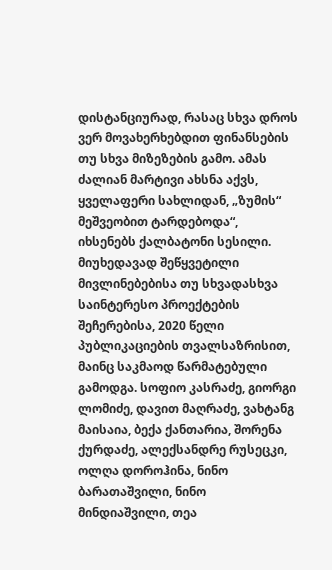დისტანციურად, რასაც სხვა დროს ვერ მოვახერხებდით ფინანსების თუ სხვა მიზეზების გამო. ამას ძალიან მარტივი ახსნა აქვს, ყველაფერი სახლიდან, „ზუმის“ მეშვეობით ტარდებოდა“, იხსენებს ქალბატონი სესილი.
მიუხედავად შეწყვეტილი მივლინებებისა თუ სხვადასხვა საინტერესო პროექტების შეჩერებისა, 2020 წელი პუბლიკაციების თვალსაზრისით, მაინც საკმაოდ წარმატებული გამოდგა. სოფიო კასრაძე, გიორგი ლომიძე, დავით მაღრაძე, ვახტანგ მაისაია, ბექა ქანთარია, შორენა ქურდაძე, ალექსანდრე რუსეცკი, ოლღა დოროჰინა, ნინო ბარათაშვილი, ნინო მინდიაშვილი, თეა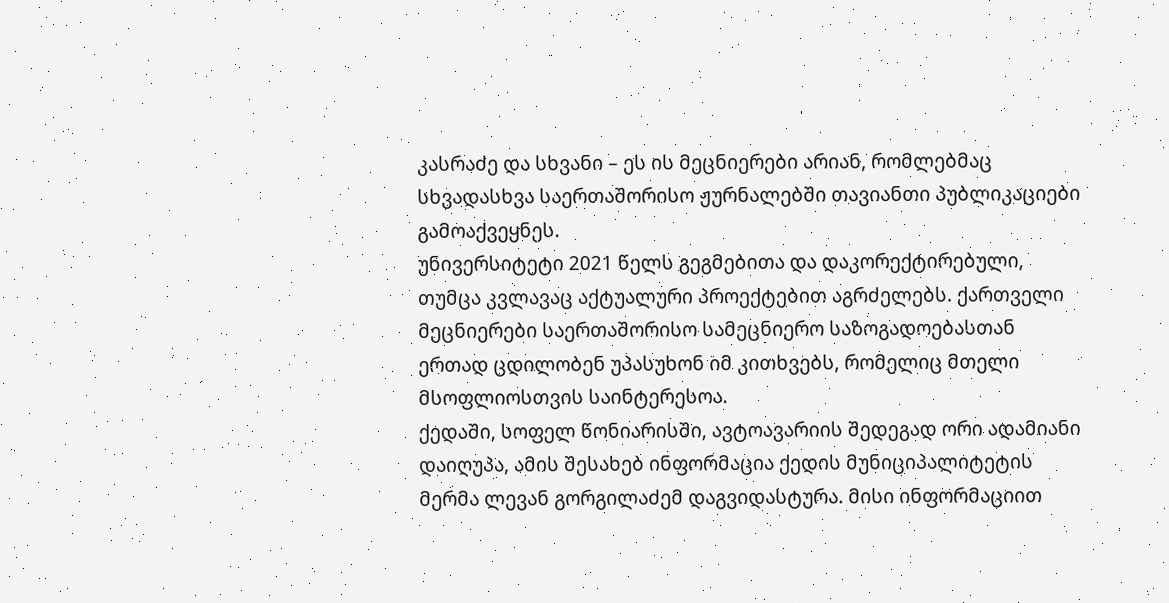კასრაძე და სხვანი – ეს ის მეცნიერები არიან, რომლებმაც სხვადასხვა საერთაშორისო ჟურნალებში თავიანთი პუბლიკაციები გამოაქვეყნეს.
უნივერსიტეტი 2021 წელს გეგმებითა და დაკორექტირებული, თუმცა კვლავაც აქტუალური პროექტებით აგრძელებს. ქართველი მეცნიერები საერთაშორისო სამეცნიერო საზოგადოებასთან ერთად ცდილობენ უპასუხონ იმ კითხვებს, რომელიც მთელი მსოფლიოსთვის საინტერესოა.
ქედაში, სოფელ წონიარისში, ავტოავარიის შედეგად ორი ადამიანი დაიღუპა, ამის შესახებ ინფორმაცია ქედის მუნიციპალიტეტის მერმა ლევან გორგილაძემ დაგვიდასტურა. მისი ინფორმაციით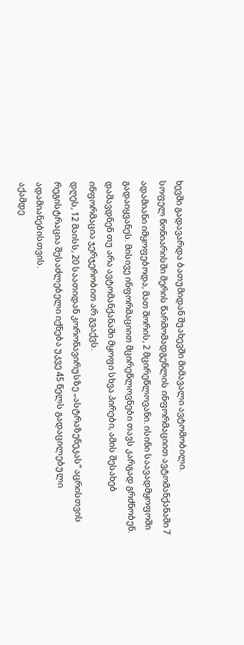ხევში გადავარდა ბათუმიდან შუახევში მიმავალი ავტომობილი.
სოფელ წონიარისში მერის წარმომადგენლის ინფორმაციით ავტომანქანაში 7 ადამიანი იმყოფებოდა, მათ შორის, 2 მცირეწლოვანი. ისინი საავადმყოფოში გადაიყვანეს. მისივე ინფორმაციით მცირეწლოვნები თავს კარგად გრძნობენ.
დაშავდნენ თუ არა ავტომანქანაში მყოფი სხვა პირები, ამის შესახებ ინფორმაცია ჯერჯერობით არ გვაქვს.
დღეს, 12 მაისს, 20 საათიდან კორონავირუსზე „ასტრაზენეკას“ აცრისთვის რეგისტრაცია შესაძლებელი იქნება უკვე 45 წელს გადაცილებული ადამიანებისთვის.
აქამდე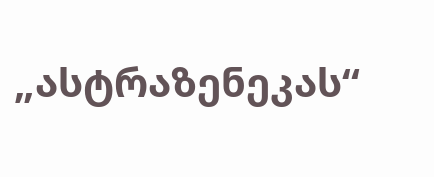„ასტრაზენეკას“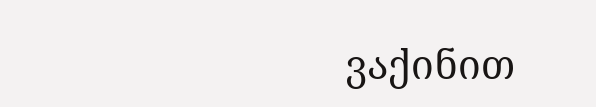ვაქინით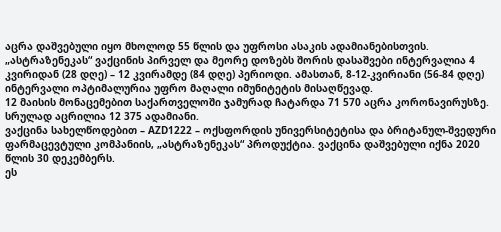აცრა დაშვებული იყო მხოლოდ 55 წლის და უფროსი ასაკის ადამიანებისთვის.
„ასტრაზენეკას“ ვაქცინის პირველ და მეორე დოზებს შორის დასაშვები ინტერვალია 4 კვირიდან (28 დღე) – 12 კვირამდე (84 დღე) პერიოდი. ამასთან, 8-12-კვირიანი (56-84 დღე) ინტერვალი ოპტიმალურია უფრო მაღალი იმუნიტეტის მისაღწევად.
12 მაისის მონაცემებით საქართველოში ჯამურად ჩატარდა 71 570 აცრა კორონავირუსზე. სრულად აცრილია 12 375 ადამიანი.
ვაქცინა სახელწოდებით – AZD1222 – ოქსფორდის უნივერსიტეტისა და ბრიტანულ-შვედური ფარმაცევტული კომპანიის, „ასტრაზენეკას“ პროდუქტია. ვაქცინა დაშვებული იქნა 2020 წლის 30 დეკემბერს.
ეს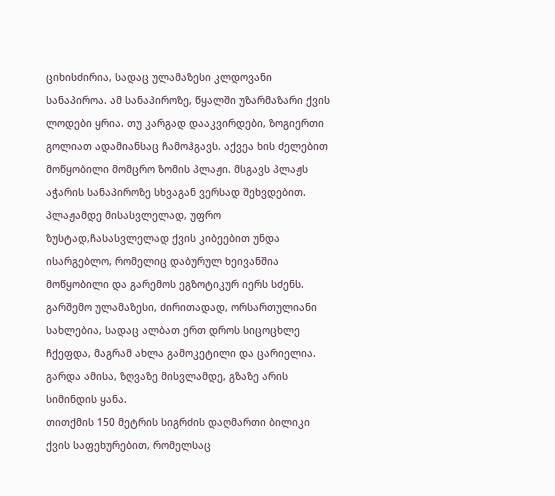ციხისძირია, სადაც ულამაზესი კლდოვანი სანაპიროა. ამ სანაპიროზე, წყალში უზარმაზარი ქვის ლოდები ყრია. თუ კარგად დააკვირდები, ზოგიერთი გოლიათ ადამიანსაც ჩამოჰგავს. აქვეა ხის ძელებით მოწყობილი მომცრო ზომის პლაჟი. მსგავს პლაჟს აჭარის სანაპიროზე სხვაგან ვერსად შეხვდებით.
პლაჟამდე მისასვლელად, უფრო ზუსტად,ჩასასვლელად ქვის კიბეებით უნდა ისარგებლო, რომელიც დაბურულ ხეივანშია მოწყობილი და გარემოს ეგზოტიკურ იერს სძენს.
გარშემო ულამაზესი, ძირითადად, ორსართულიანი სახლებია, სადაც ალბათ ერთ დროს სიცოცხლე ჩქეფდა, მაგრამ ახლა გამოკეტილი და ცარიელია.
გარდა ამისა, ზღვაზე მისვლამდე, გზაზე არის სიმინდის ყანა.
თითქმის 150 მეტრის სიგრძის დაღმართი ბილიკი ქვის საფეხურებით, რომელსაც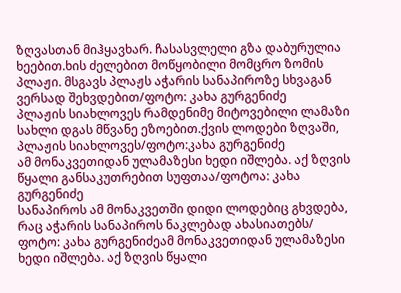ზღვასთან მიჰყავხარ. ჩასასვლელი გზა დაბურულია ხეებით.ხის ძელებით მოწყობილი მომცრო ზომის პლაჟი. მსგავს პლაჟს აჭარის სანაპიროზე სხვაგან ვერსად შეხვდებით/ფოტო: კახა გურგენიძე
პლაჟის სიახლოვეს რამდენიმე მიტოვებილი ლამაზი სახლი დგას მწვანე ეზოებით.ქვის ლოდები ზღვაში, პლაჟის სიახლოვეს/ფოტო:კახა გურგენიძე
ამ მონაკვეთიდან ულამაზესი ხედი იშლება. აქ ზღვის წყალი განსაკუთრებით სუფთაა/ფოტოა: კახა გურგენიძე
სანაპიროს ამ მონაკვეთში დიდი ლოდებიც გხვდება, რაც აჭარის სანაპიროს ნაკლებად ახასიათებს/ ფოტო: კახა გურგენიძეამ მონაკვეთიდან ულამაზესი ხედი იშლება. აქ ზღვის წყალი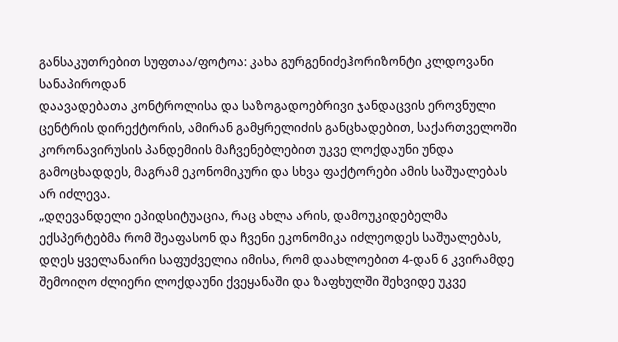განსაკუთრებით სუფთაა/ფოტოა: კახა გურგენიძეჰორიზონტი კლდოვანი სანაპიროდან
დაავადებათა კონტროლისა და საზოგადოებრივი ჯანდაცვის ეროვნული ცენტრის დირექტორის, ამირან გამყრელიძის განცხადებით, საქართველოში კორონავირუსის პანდემიის მაჩვენებლებით უკვე ლოქდაუნი უნდა გამოცხადდეს, მაგრამ ეკონომიკური და სხვა ფაქტორები ამის საშუალებას არ იძლევა.
„დღევანდელი ეპიდსიტუაცია, რაც ახლა არის, დამოუკიდებელმა ექსპერტებმა რომ შეაფასონ და ჩვენი ეკონომიკა იძლეოდეს საშუალებას, დღეს ყველანაირი საფუძველია იმისა, რომ დაახლოებით 4-დან 6 კვირამდე შემოიღო ძლიერი ლოქდაუნი ქვეყანაში და ზაფხულში შეხვიდე უკვე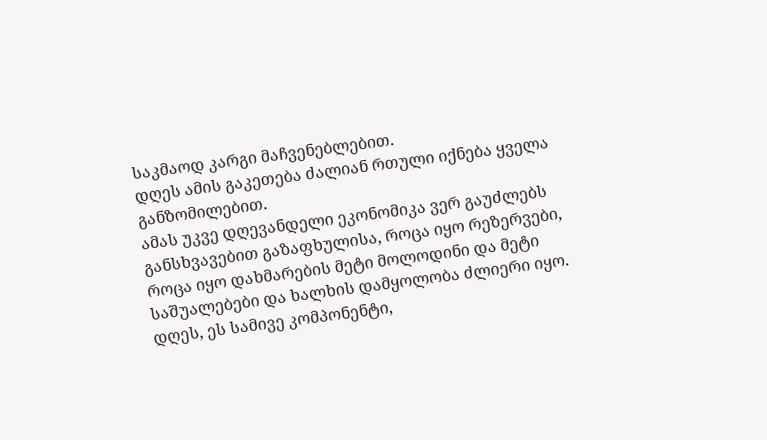საკმაოდ კარგი მაჩვენებლებით.
დღეს ამის გაკეთება ძალიან რთული იქნება ყველა განზომილებით.
ამას უკვე დღევანდელი ეკონომიკა ვერ გაუძლებს განსხვავებით გაზაფხულისა, როცა იყო რეზერვები, როცა იყო დახმარების მეტი მოლოდინი და მეტი საშუალებები და ხალხის დამყოლობა ძლიერი იყო. დღეს, ეს სამივე კომპონენტი,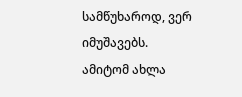სამწუხაროდ, ვერ იმუშავებს. ამიტომ ახლა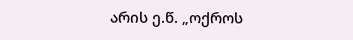არის ე.წ. „ოქროს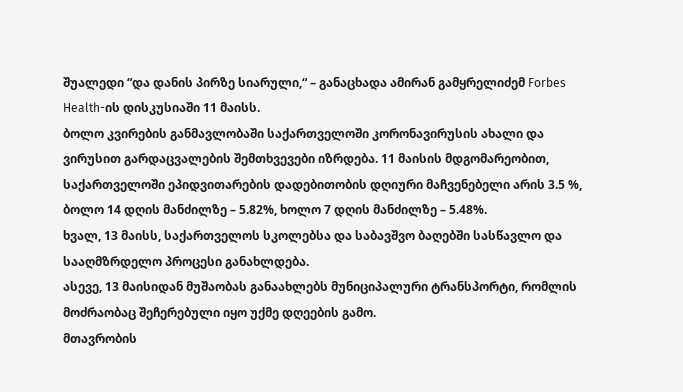შუალედი “და დანის პირზე სიარული,“ – განაცხადა ამირან გამყრელიძემ Forbes Health-ის დისკუსიაში 11 მაისს.
ბოლო კვირების განმავლობაში საქართველოში კორონავირუსის ახალი და ვირუსით გარდაცვალების შემთხვევები იზრდება. 11 მაისის მდგომარეობით, საქართველოში ეპიდვითარების დადებითობის დღიური მაჩვენებელი არის 3.5 %, ბოლო 14 დღის მანძილზე – 5.82%, ხოლო 7 დღის მანძილზე – 5.48%.
ხვალ, 13 მაისს, საქართველოს სკოლებსა და საბავშვო ბაღებში სასწავლო და სააღმზრდელო პროცესი განახლდება.
ასევე, 13 მაისიდან მუშაობას განაახლებს მუნიციპალური ტრანსპორტი, რომლის მოძრაობაც შეჩერებული იყო უქმე დღეების გამო.
მთავრობის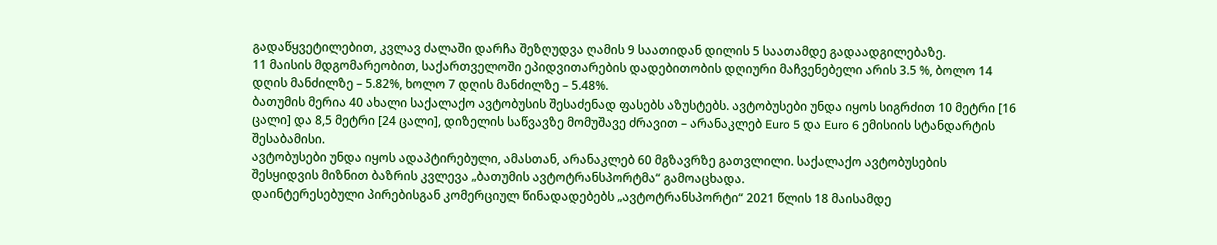გადაწყვეტილებით, კვლავ ძალაში დარჩა შეზღუდვა ღამის 9 საათიდან დილის 5 საათამდე გადაადგილებაზე.
11 მაისის მდგომარეობით, საქართველოში ეპიდვითარების დადებითობის დღიური მაჩვენებელი არის 3.5 %, ბოლო 14 დღის მანძილზე – 5.82%, ხოლო 7 დღის მანძილზე – 5.48%.
ბათუმის მერია 40 ახალი საქალაქო ავტობუსის შესაძენად ფასებს აზუსტებს. ავტობუსები უნდა იყოს სიგრძით 10 მეტრი [16 ცალი] და 8,5 მეტრი [24 ცალი], დიზელის საწვავზე მომუშავე ძრავით – არანაკლებ Euro 5 და Euro 6 ემისიის სტანდარტის შესაბამისი.
ავტობუსები უნდა იყოს ადაპტირებული, ამასთან, არანაკლებ 60 მგზავრზე გათვლილი. საქალაქო ავტობუსების შესყიდვის მიზნით ბაზრის კვლევა „ბათუმის ავტოტრანსპორტმა“ გამოაცხადა.
დაინტერესებული პირებისგან კომერციულ წინადადებებს „ავტოტრანსპორტი“ 2021 წლის 18 მაისამდე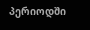პერიოდში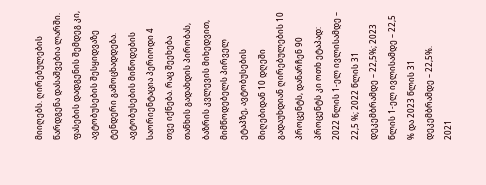მიიღებს. ღირებულების წარდგენა დასაშვებია ლარში. ფასების დადგენის შემდეგ კი, ავტობუსების შესყიდვაზე ტენდერი გამოცხადდება.
ავტობუსების მიწოდების საორიენტაცია პერიოდი 4 თვე იქნება. რაც შეეხება თანხის გადახდის პირობას, ბაზრის კვლევის მიხედვით, მიმწოდებელს პირველ ეტაპზე, ავტობუსების მიღებიდან 10 დღეში გადაუხდიან ღირებულების 10 პროცენტს, დანარჩენ 90 პროცენტს კი ოთხ ეტაპად: 2022 წლის 1-ელ ივლისამდე – 22,5 %; 2022 წლის 31 დეკემბრამდე – 22,5%; 2023 წლის 1-ელ ივლისამდე – 22,5 % და 2023 წლის 31 დეკემბრამდე – 22,5%.
2021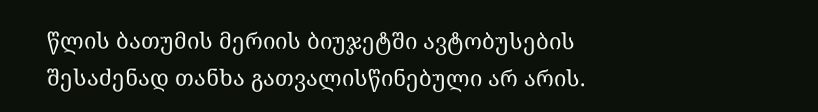წლის ბათუმის მერიის ბიუჯეტში ავტობუსების შესაძენად თანხა გათვალისწინებული არ არის.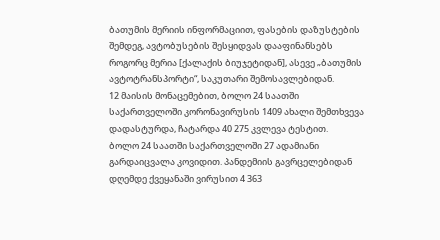ბათუმის მერიის ინფორმაციით, ფასების დაზუსტების შემდეგ, ავტობუსების შესყიდვას დააფინანსებს როგორც მერია [ქალაქის ბიუჯეტიდან], ასევე „ბათუმის ავტოტრანსპორტი“, საკუთარი შემოსავლებიდან.
12 მაისის მონაცემებით, ბოლო 24 საათში საქართველოში კორონავირუსის 1409 ახალი შემთხვევა დადასტურდა, ჩატარდა 40 275 კვლევა ტესტით.
ბოლო 24 საათში საქართველოში 27 ადამიანი გარდაიცვალა კოვიდით. პანდემიის გავრცელებიდან დღემდე ქვეყანაში ვირუსით 4 363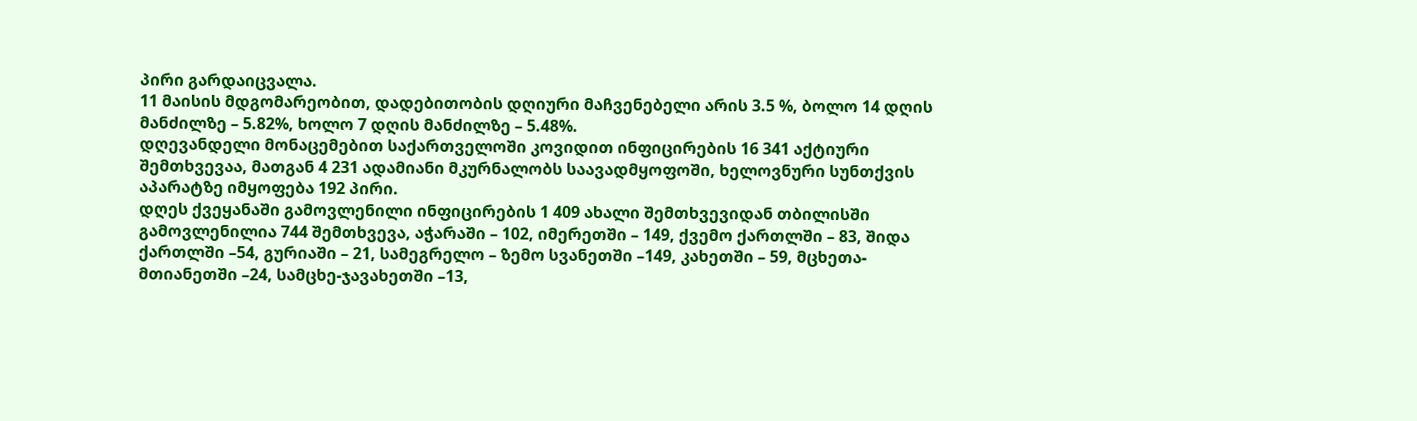პირი გარდაიცვალა.
11 მაისის მდგომარეობით, დადებითობის დღიური მაჩვენებელი არის 3.5 %, ბოლო 14 დღის მანძილზე – 5.82%, ხოლო 7 დღის მანძილზე – 5.48%.
დღევანდელი მონაცემებით საქართველოში კოვიდით ინფიცირების 16 341 აქტიური შემთხვევაა, მათგან 4 231 ადამიანი მკურნალობს საავადმყოფოში, ხელოვნური სუნთქვის აპარატზე იმყოფება 192 პირი.
დღეს ქვეყანაში გამოვლენილი ინფიცირების 1 409 ახალი შემთხვევიდან თბილისში გამოვლენილია 744 შემთხვევა, აჭარაში – 102, იმერეთში – 149, ქვემო ქართლში – 83, შიდა ქართლში –54, გურიაში – 21, სამეგრელო – ზემო სვანეთში –149, კახეთში – 59, მცხეთა-მთიანეთში –24, სამცხე-ჯავახეთში –13,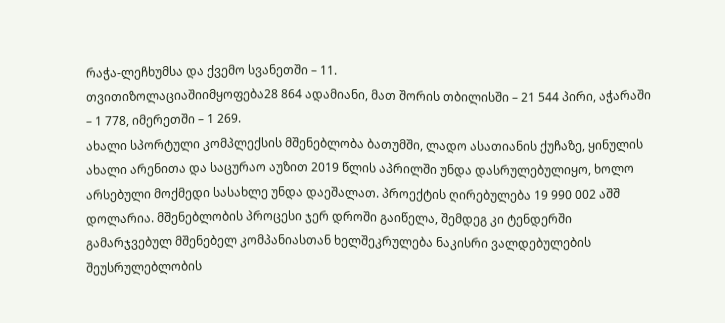რაჭა-ლეჩხუმსა და ქვემო სვანეთში – 11.
თვითიზოლაციაშიიმყოფება28 864 ადამიანი, მათ შორის თბილისში – 21 544 პირი, აჭარაში – 1 778, იმერეთში – 1 269.
ახალი სპორტული კომპლექსის მშენებლობა ბათუმში, ლადო ასათიანის ქუჩაზე, ყინულის ახალი არენითა და საცურაო აუზით 2019 წლის აპრილში უნდა დასრულებულიყო, ხოლო არსებული მოქმედი სასახლე უნდა დაეშალათ. პროექტის ღირებულება 19 990 002 აშშ დოლარია. მშენებლობის პროცესი ჯერ დროში გაიწელა, შემდეგ კი ტენდერში გამარჯვებულ მშენებელ კომპანიასთან ხელშეკრულება ნაკისრი ვალდებულების შეუსრულებლობის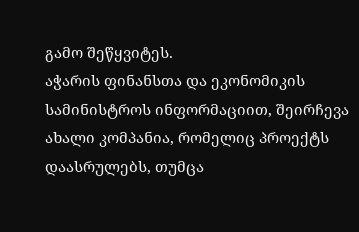გამო შეწყვიტეს.
აჭარის ფინანსთა და ეკონომიკის სამინისტროს ინფორმაციით, შეირჩევა ახალი კომპანია, რომელიც პროექტს დაასრულებს, თუმცა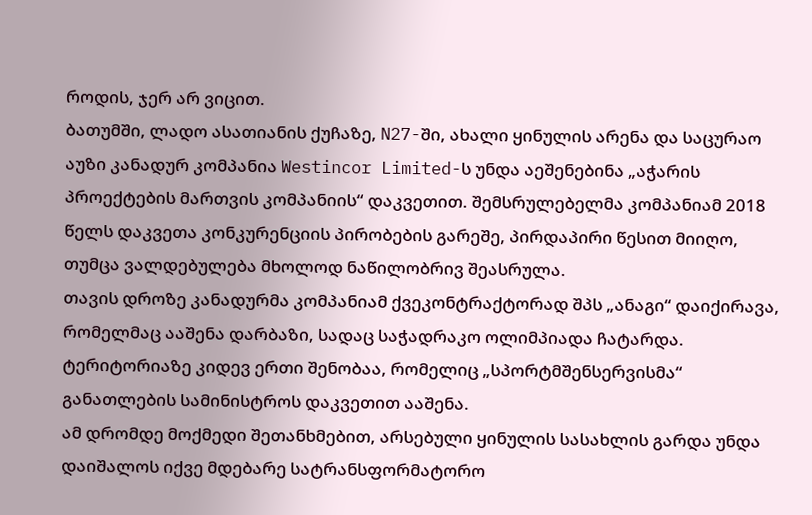როდის, ჯერ არ ვიცით.
ბათუმში, ლადო ასათიანის ქუჩაზე, N27-ში, ახალი ყინულის არენა და საცურაო აუზი კანადურ კომპანია Westincor Limited-ს უნდა აეშენებინა „აჭარის პროექტების მართვის კომპანიის“ დაკვეთით. შემსრულებელმა კომპანიამ 2018 წელს დაკვეთა კონკურენციის პირობების გარეშე, პირდაპირი წესით მიიღო, თუმცა ვალდებულება მხოლოდ ნაწილობრივ შეასრულა.
თავის დროზე კანადურმა კომპანიამ ქვეკონტრაქტორად შპს „ანაგი“ დაიქირავა, რომელმაც ააშენა დარბაზი, სადაც საჭადრაკო ოლიმპიადა ჩატარდა. ტერიტორიაზე კიდევ ერთი შენობაა, რომელიც „სპორტმშენსერვისმა“ განათლების სამინისტროს დაკვეთით ააშენა.
ამ დრომდე მოქმედი შეთანხმებით, არსებული ყინულის სასახლის გარდა უნდა დაიშალოს იქვე მდებარე სატრანსფორმატორო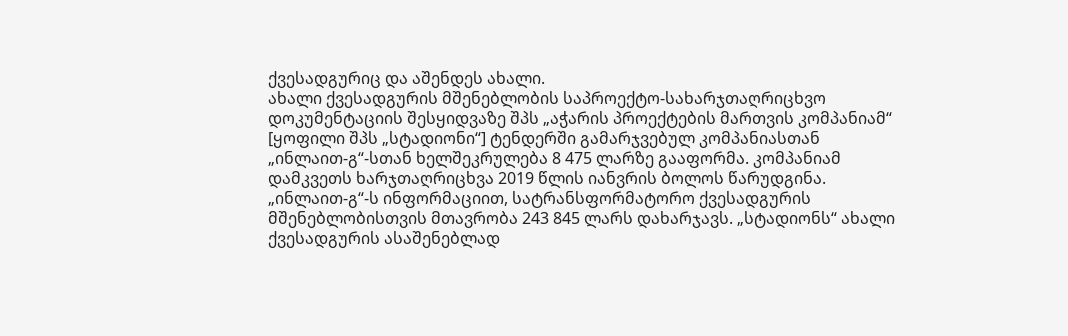ქვესადგურიც და აშენდეს ახალი.
ახალი ქვესადგურის მშენებლობის საპროექტო-სახარჯთაღრიცხვო დოკუმენტაციის შესყიდვაზე შპს „აჭარის პროექტების მართვის კომპანიამ“ [ყოფილი შპს „სტადიონი“] ტენდერში გამარჯვებულ კომპანიასთან „ინლაით-გ“-სთან ხელშეკრულება 8 475 ლარზე გააფორმა. კომპანიამ დამკვეთს ხარჯთაღრიცხვა 2019 წლის იანვრის ბოლოს წარუდგინა.
„ინლაით-გ“-ს ინფორმაციით, სატრანსფორმატორო ქვესადგურის მშენებლობისთვის მთავრობა 243 845 ლარს დახარჯავს. „სტადიონს“ ახალი ქვესადგურის ასაშენებლად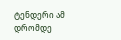ტენდერი ამ დრომდე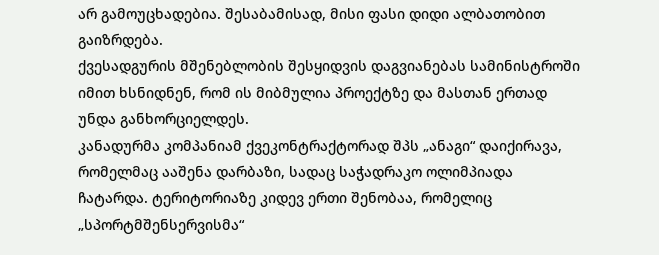არ გამოუცხადებია. შესაბამისად, მისი ფასი დიდი ალბათობით გაიზრდება.
ქვესადგურის მშენებლობის შესყიდვის დაგვიანებას სამინისტროში იმით ხსნიდნენ, რომ ის მიბმულია პროექტზე და მასთან ერთად უნდა განხორციელდეს.
კანადურმა კომპანიამ ქვეკონტრაქტორად შპს „ანაგი“ დაიქირავა, რომელმაც ააშენა დარბაზი, სადაც საჭადრაკო ოლიმპიადა ჩატარდა. ტერიტორიაზე კიდევ ერთი შენობაა, რომელიც „სპორტმშენსერვისმა“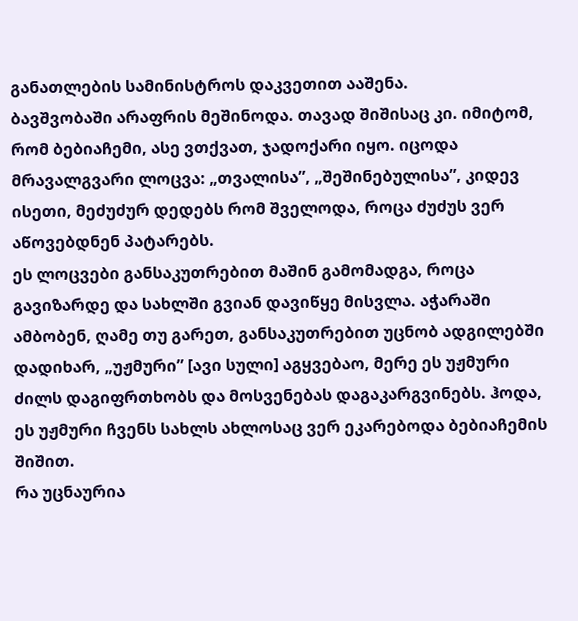განათლების სამინისტროს დაკვეთით ააშენა.
ბავშვობაში არაფრის მეშინოდა. თავად შიშისაც კი. იმიტომ, რომ ბებიაჩემი, ასე ვთქვათ, ჯადოქარი იყო. იცოდა მრავალგვარი ლოცვა: „თვალისა”, „შეშინებულისა”, კიდევ ისეთი, მეძუძურ დედებს რომ შველოდა, როცა ძუძუს ვერ აწოვებდნენ პატარებს.
ეს ლოცვები განსაკუთრებით მაშინ გამომადგა, როცა გავიზარდე და სახლში გვიან დავიწყე მისვლა. აჭარაში ამბობენ, ღამე თუ გარეთ, განსაკუთრებით უცნობ ადგილებში დადიხარ, „უჟმური” [ავი სული] აგყვებაო, მერე ეს უჟმური ძილს დაგიფრთხობს და მოსვენებას დაგაკარგვინებს. ჰოდა, ეს უჟმური ჩვენს სახლს ახლოსაც ვერ ეკარებოდა ბებიაჩემის შიშით.
რა უცნაურია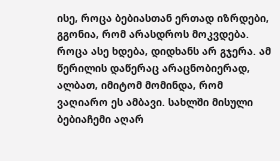ისე, როცა ბებიასთან ერთად იზრდები, გგონია, რომ არასდროს მოკვდება. როცა ასე ხდება, დიდხანს არ გჯერა. ამ წერილის დაწერაც არაცნობიერად, ალბათ, იმიტომ მომინდა, რომ ვაღიარო ეს ამბავი. სახლში მისული ბებიაჩემი აღარ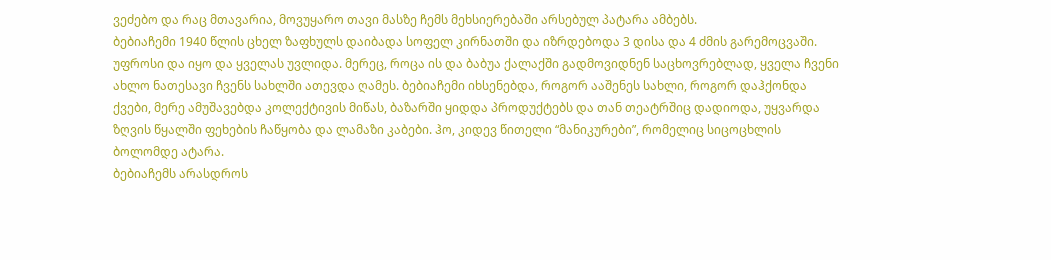ვეძებო და რაც მთავარია, მოვუყარო თავი მასზე ჩემს მეხსიერებაში არსებულ პატარა ამბებს.
ბებიაჩემი 1940 წლის ცხელ ზაფხულს დაიბადა სოფელ კირნათში და იზრდებოდა 3 დისა და 4 ძმის გარემოცვაში. უფროსი და იყო და ყველას უვლიდა. მერეც, როცა ის და ბაბუა ქალაქში გადმოვიდნენ საცხოვრებლად, ყველა ჩვენი ახლო ნათესავი ჩვენს სახლში ათევდა ღამეს. ბებიაჩემი იხსენებდა, როგორ ააშენეს სახლი, როგორ დაჰქონდა ქვები, მერე ამუშავებდა კოლექტივის მიწას, ბაზარში ყიდდა პროდუქტებს და თან თეატრშიც დადიოდა, უყვარდა ზღვის წყალში ფეხების ჩაწყობა და ლამაზი კაბები. ჰო, კიდევ წითელი “მანიკურები”, რომელიც სიცოცხლის ბოლომდე ატარა.
ბებიაჩემს არასდროს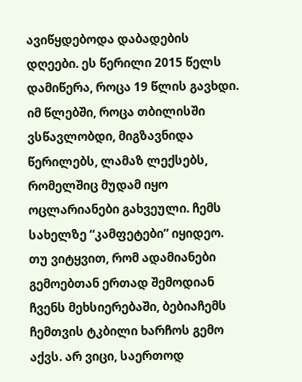ავიწყდებოდა დაბადების დღეები. ეს წერილი 2015 წელს დამიწერა, როცა 19 წლის გავხდი. იმ წლებში, როცა თბილისში ვსწავლობდი, მიგზავნიდა წერილებს, ლამაზ ლექსებს, რომელშიც მუდამ იყო ოცლარიანები გახვეული. ჩემს სახელზე “კამფეტები” იყიდეო.
თუ ვიტყვით, რომ ადამიანები გემოებთან ერთად შემოდიან ჩვენს მეხსიერებაში, ბებიაჩემს ჩემთვის ტკბილი ხარჩოს გემო აქვს. არ ვიცი, საერთოდ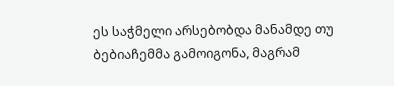ეს საჭმელი არსებობდა მანამდე თუ ბებიაჩემმა გამოიგონა, მაგრამ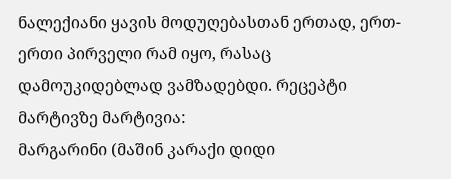ნალექიანი ყავის მოდუღებასთან ერთად, ერთ-ერთი პირველი რამ იყო, რასაც დამოუკიდებლად ვამზადებდი. რეცეპტი მარტივზე მარტივია:
მარგარინი (მაშინ კარაქი დიდი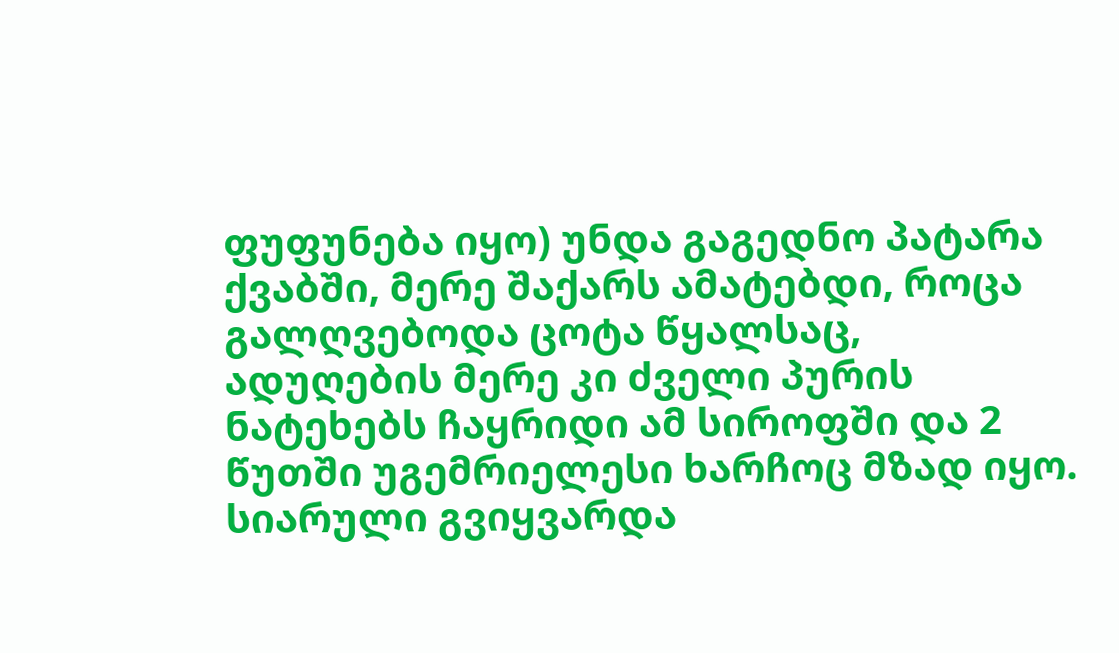ფუფუნება იყო) უნდა გაგედნო პატარა ქვაბში, მერე შაქარს ამატებდი, როცა გალღვებოდა ცოტა წყალსაც, ადუღების მერე კი ძველი პურის ნატეხებს ჩაყრიდი ამ სიროფში და 2 წუთში უგემრიელესი ხარჩოც მზად იყო.
სიარული გვიყვარდა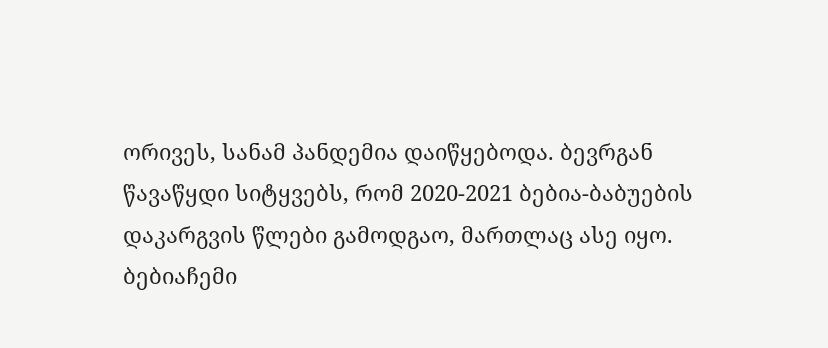ორივეს, სანამ პანდემია დაიწყებოდა. ბევრგან წავაწყდი სიტყვებს, რომ 2020-2021 ბებია-ბაბუების დაკარგვის წლები გამოდგაო, მართლაც ასე იყო. ბებიაჩემი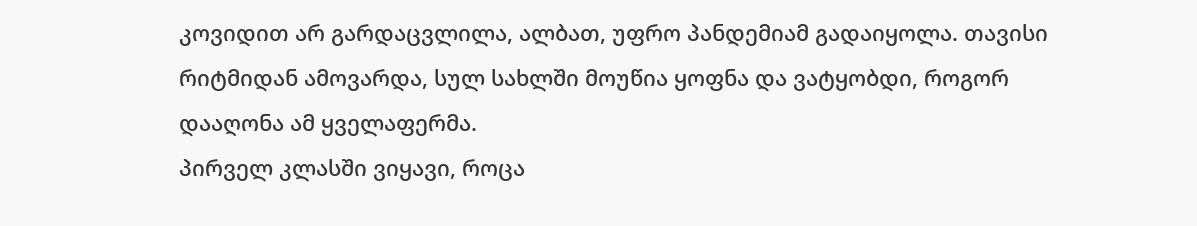კოვიდით არ გარდაცვლილა, ალბათ, უფრო პანდემიამ გადაიყოლა. თავისი რიტმიდან ამოვარდა, სულ სახლში მოუწია ყოფნა და ვატყობდი, როგორ დააღონა ამ ყველაფერმა.
პირველ კლასში ვიყავი, როცა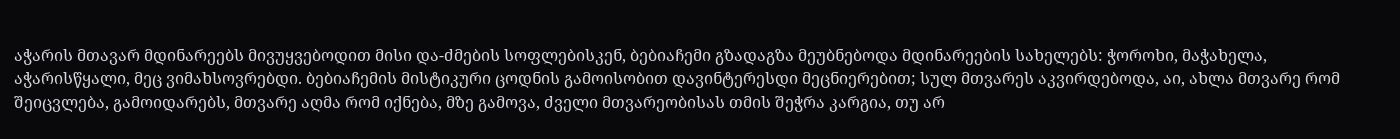აჭარის მთავარ მდინარეებს მივუყვებოდით მისი და-ძმების სოფლებისკენ, ბებიაჩემი გზადაგზა მეუბნებოდა მდინარეების სახელებს: ჭოროხი, მაჭახელა, აჭარისწყალი, მეც ვიმახსოვრებდი. ბებიაჩემის მისტიკური ცოდნის გამოისობით დავინტერესდი მეცნიერებით; სულ მთვარეს აკვირდებოდა, აი, ახლა მთვარე რომ შეიცვლება, გამოიდარებს, მთვარე აღმა რომ იქნება, მზე გამოვა, ძველი მთვარეობისას თმის შეჭრა კარგია, თუ არ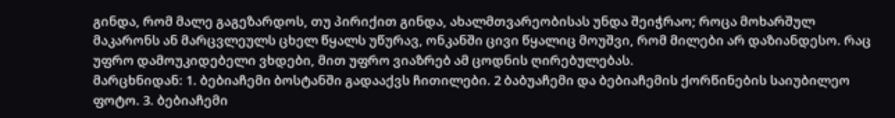გინდა, რომ მალე გაგეზარდოს, თუ პირიქით გინდა, ახალმთვარეობისას უნდა შეიჭრაო; როცა მოხარშულ მაკარონს ან მარცვლეულს ცხელ წყალს უწურავ, ონკანში ცივი წყალიც მოუშვი, რომ მილები არ დაზიანდესო. რაც უფრო დამოუკიდებელი ვხდები, მით უფრო ვიაზრებ ამ ცოდნის ღირებულებას.
მარცხნიდან: 1. ბებიაჩემი ბოსტანში გადააქვს ჩითილები. 2 ბაბუაჩემი და ბებიაჩემის ქორწინების საიუბილეო ფოტო. 3. ბებიაჩემი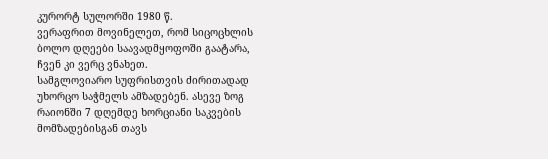კურორტ სულორში 1980 წ.
ვერაფრით მოვინელეთ, რომ სიცოცხლის ბოლო დღეები საავადმყოფოში გაატარა, ჩვენ კი ვერც ვნახეთ.
სამგლოვიარო სუფრისთვის ძირითადად უხორცო საჭმელს ამზადებენ. ასევე ზოგ რაიონში 7 დღემდე ხორციანი საკვების მომზადებისგან თავს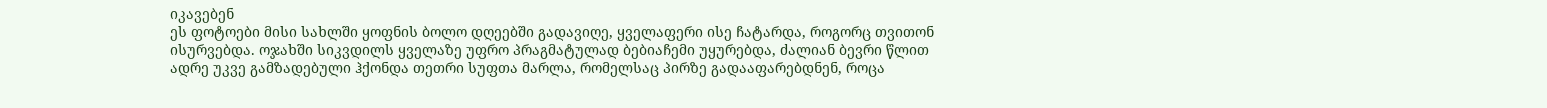იკავებენ
ეს ფოტოები მისი სახლში ყოფნის ბოლო დღეებში გადავიღე, ყველაფერი ისე ჩატარდა, როგორც თვითონ ისურვებდა. ოჯახში სიკვდილს ყველაზე უფრო პრაგმატულად ბებიაჩემი უყურებდა, ძალიან ბევრი წლით ადრე უკვე გამზადებული ჰქონდა თეთრი სუფთა მარლა, რომელსაც პირზე გადააფარებდნენ, როცა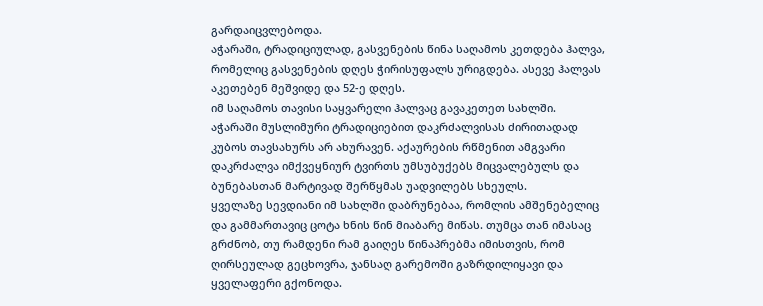გარდაიცვლებოდა.
აჭარაში, ტრადიციულად, გასვენების წინა საღამოს კეთდება ჰალვა, რომელიც გასვენების დღეს ჭირისუფალს ურიგდება. ასევე ჰალვას აკეთებენ მეშვიდე და 52-ე დღეს.
იმ საღამოს თავისი საყვარელი ჰალვაც გავაკეთეთ სახლში.
აჭარაში მუსლიმური ტრადიციებით დაკრძალვისას ძირითადად კუბოს თავსახურს არ ახურავენ. აქაურების რწმენით ამგვარი დაკრძალვა იმქვეყნიურ ტვირთს უმსუბუქებს მიცვალებულს და ბუნებასთან მარტივად შერწყმას უადვილებს სხეულს.
ყველაზე სევდიანი იმ სახლში დაბრუნებაა, რომლის ამშენებელიც და გამმართავიც ცოტა ხნის წინ მიაბარე მიწას. თუმცა თან იმასაც გრძნობ, თუ რამდენი რამ გაიღეს წინაპრებმა იმისთვის, რომ ღირსეულად გეცხოვრა, ჯანსაღ გარემოში გაზრდილიყავი და ყველაფერი გქონოდა.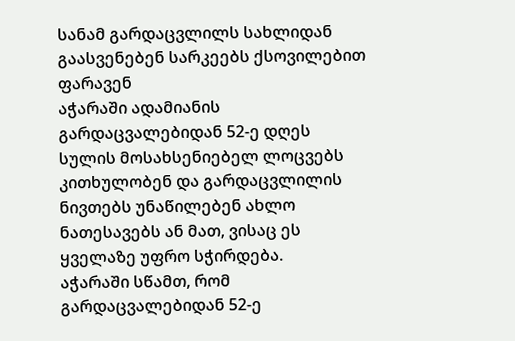სანამ გარდაცვლილს სახლიდან გაასვენებენ სარკეებს ქსოვილებით ფარავენ
აჭარაში ადამიანის გარდაცვალებიდან 52-ე დღეს სულის მოსახსენიებელ ლოცვებს კითხულობენ და გარდაცვლილის ნივთებს უნაწილებენ ახლო ნათესავებს ან მათ, ვისაც ეს ყველაზე უფრო სჭირდება.
აჭარაში სწამთ, რომ გარდაცვალებიდან 52-ე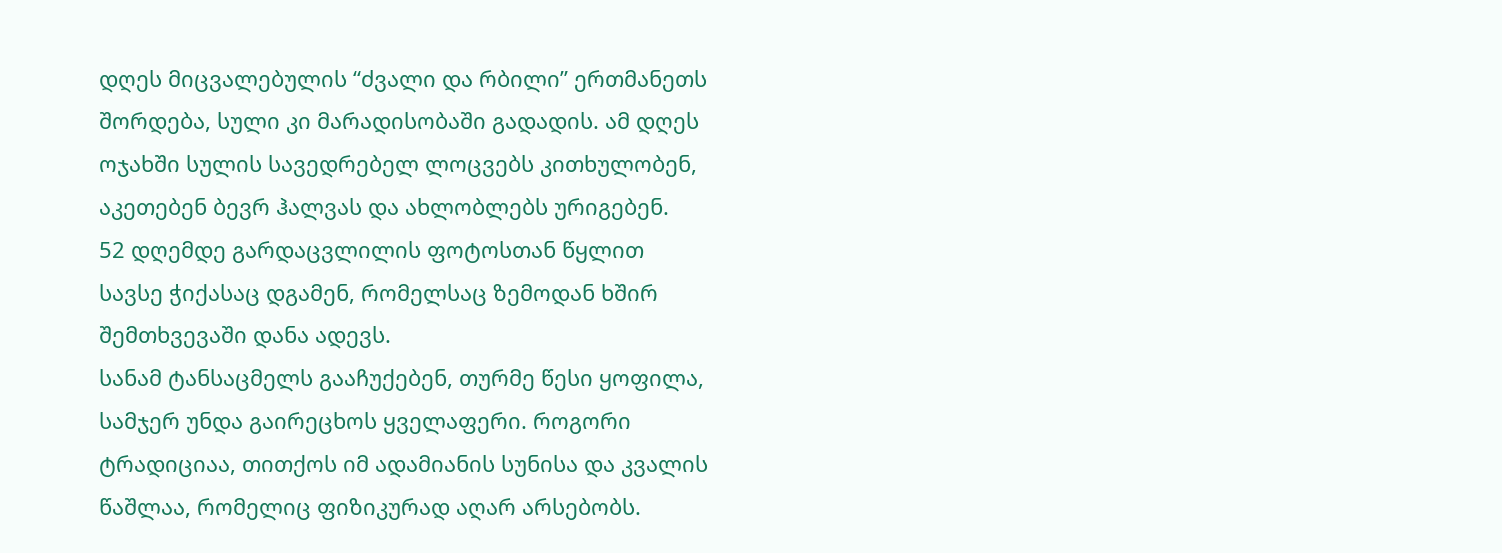დღეს მიცვალებულის “ძვალი და რბილი” ერთმანეთს შორდება, სული კი მარადისობაში გადადის. ამ დღეს ოჯახში სულის სავედრებელ ლოცვებს კითხულობენ, აკეთებენ ბევრ ჰალვას და ახლობლებს ურიგებენ.
52 დღემდე გარდაცვლილის ფოტოსთან წყლით სავსე ჭიქასაც დგამენ, რომელსაც ზემოდან ხშირ შემთხვევაში დანა ადევს.
სანამ ტანსაცმელს გააჩუქებენ, თურმე წესი ყოფილა, სამჯერ უნდა გაირეცხოს ყველაფერი. როგორი ტრადიციაა, თითქოს იმ ადამიანის სუნისა და კვალის წაშლაა, რომელიც ფიზიკურად აღარ არსებობს.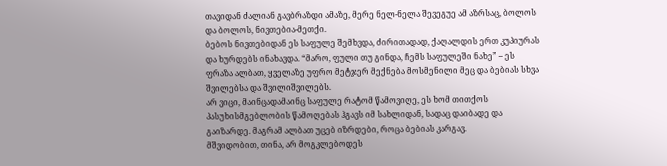თავიდან ძალიან გავბრაზდი ამაზე, მერე ნელ-ნელა შევეგუე ამ აზრსაც, ბოლოს და ბოლოს, ნივთებია-მეთქი.
ბებოს ნივთებიდან ეს საფულე შემხვდა, ძირითადად, ქაღალდის ერთ კუპიურას და ხურდებს ინახავდა. “მარო, ფული თუ გინდა, ჩემს საფულეში ნახე” – ეს ფრაზა ალბათ, ყველაზე უფრო მეტჯერ მექნება მოსმენილი მეც და ბებიას სხვა შვილებსა და შვილიშვილებს.
არ ვიცი, მაინცადამაინც საფულე რატომ წამოვიღე, ეს ხომ თითქოს პასუხისმგებლობის წამოღებას ჰგავს იმ სახლიდან, სადაც დაიბადე და გაიზარდე. მაგრამ ალბათ უცებ იზრდები, როცა ბებიას კარგავ.
მშვიდობით, თინა, არ მოგკლებოდეს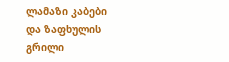ლამაზი კაბები და ზაფხულის გრილი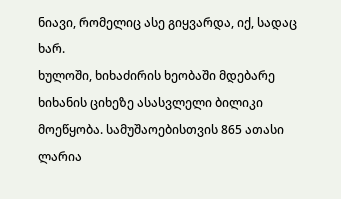ნიავი, რომელიც ასე გიყვარდა, იქ, სადაც ხარ.
ხულოში, ხიხაძირის ხეობაში მდებარე ხიხანის ციხეზე ასასვლელი ბილიკი მოეწყობა. სამუშაოებისთვის 865 ათასი ლარია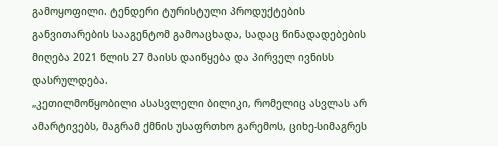გამოყოფილი. ტენდერი ტურისტული პროდუქტების განვითარების სააგენტომ გამოაცხადა, სადაც წინადადებების მიღება 2021 წლის 27 მაისს დაიწყება და პირველ ივნისს დასრულდება.
„კეთილმოწყობილი ასასვლელი ბილიკი, რომელიც ასვლას არ ამარტივებს, მაგრამ ქმნის უსაფრთხო გარემოს, ციხე-სიმაგრეს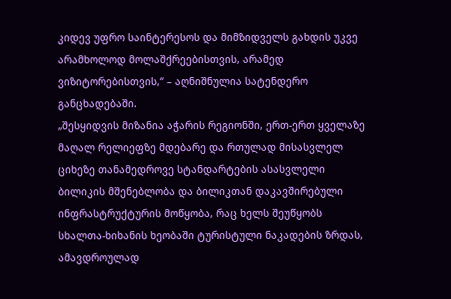კიდევ უფრო საინტერესოს და მიმზიდველს გახდის უკვე არამხოლოდ მოლაშქრეებისთვის, არამედ ვიზიტორებისთვის,“ – აღნიშნულია სატენდერო განცხადებაში.
„შესყიდვის მიზანია აჭარის რეგიონში, ერთ-ერთ ყველაზე მაღალ რელიეფზე მდებარე და რთულად მისასვლელ ციხეზე თანამედროვე სტანდარტების ასასვლელი ბილიკის მშენებლობა და ბილიკთან დაკავშირებული ინფრასტრუქტურის მოწყობა, რაც ხელს შეუწყობს სხალთა-ხიხანის ხეობაში ტურისტული ნაკადების ზრდას, ამავდროულად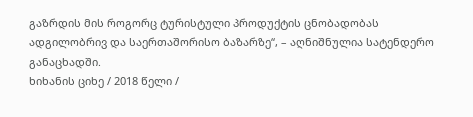გაზრდის მის როგორც ტურისტული პროდუქტის ცნობადობას ადგილობრივ და საერთაშორისო ბაზარზე“, – აღნიშნულია სატენდერო განაცხადში.
ხიხანის ციხე / 2018 წელი /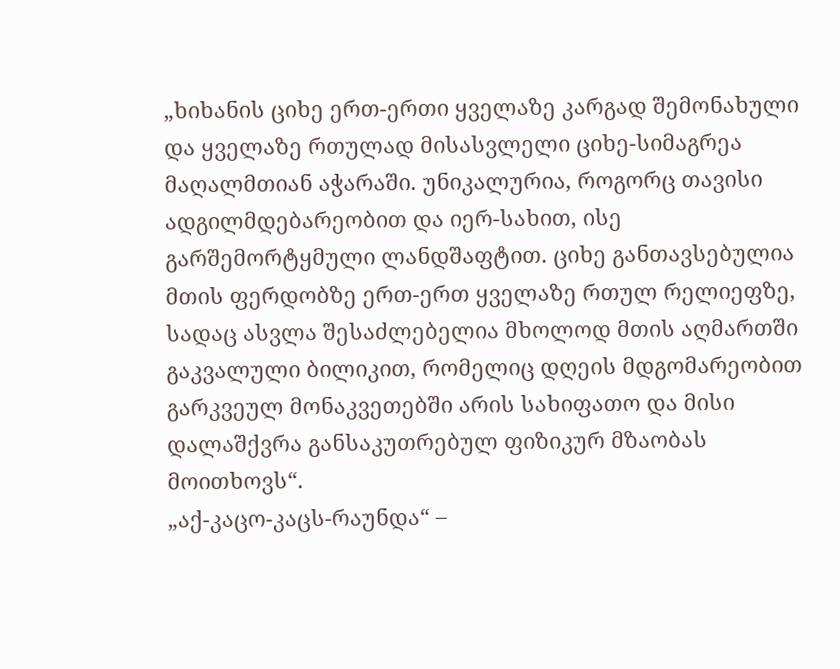„ხიხანის ციხე ერთ-ერთი ყველაზე კარგად შემონახული და ყველაზე რთულად მისასვლელი ციხე-სიმაგრეა მაღალმთიან აჭარაში. უნიკალურია, როგორც თავისი ადგილმდებარეობით და იერ-სახით, ისე გარშემორტყმული ლანდშაფტით. ციხე განთავსებულია მთის ფერდობზე ერთ-ერთ ყველაზე რთულ რელიეფზე, სადაც ასვლა შესაძლებელია მხოლოდ მთის აღმართში გაკვალული ბილიკით, რომელიც დღეის მდგომარეობით გარკვეულ მონაკვეთებში არის სახიფათო და მისი დალაშქვრა განსაკუთრებულ ფიზიკურ მზაობას მოითხოვს“.
„აქ-კაცო-კაცს-რაუნდა“ –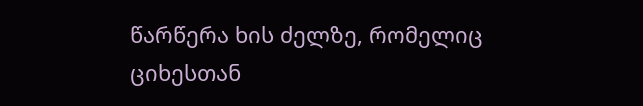წარწერა ხის ძელზე, რომელიც ციხესთან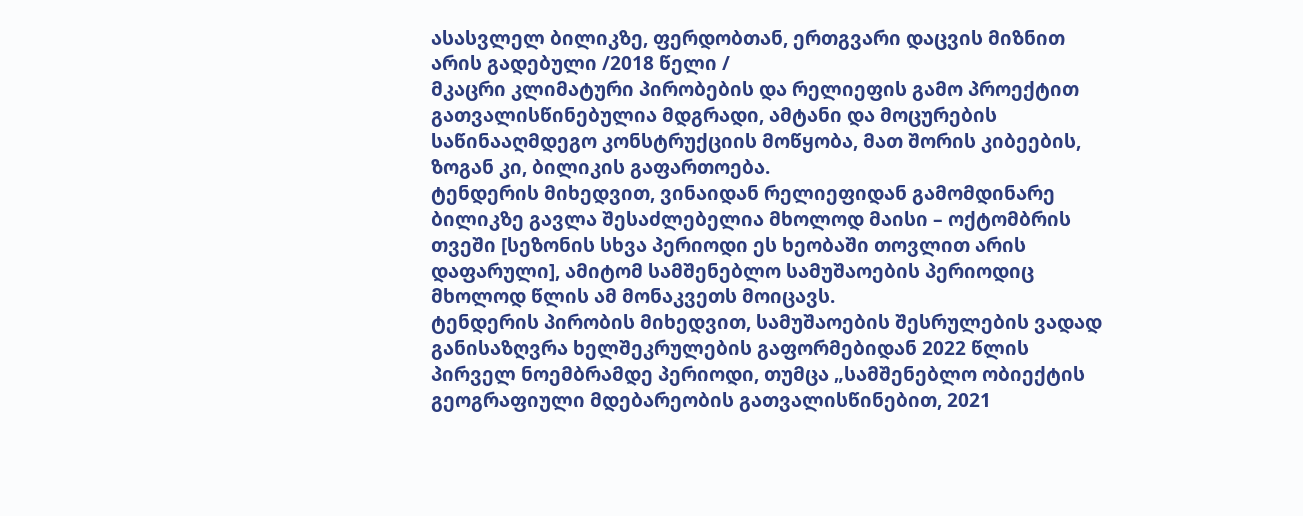ასასვლელ ბილიკზე, ფერდობთან, ერთგვარი დაცვის მიზნით არის გადებული /2018 წელი /
მკაცრი კლიმატური პირობების და რელიეფის გამო პროექტით გათვალისწინებულია მდგრადი, ამტანი და მოცურების საწინააღმდეგო კონსტრუქციის მოწყობა, მათ შორის კიბეების, ზოგან კი, ბილიკის გაფართოება.
ტენდერის მიხედვით, ვინაიდან რელიეფიდან გამომდინარე ბილიკზე გავლა შესაძლებელია მხოლოდ მაისი – ოქტომბრის თვეში [სეზონის სხვა პერიოდი ეს ხეობაში თოვლით არის დაფარული], ამიტომ სამშენებლო სამუშაოების პერიოდიც მხოლოდ წლის ამ მონაკვეთს მოიცავს.
ტენდერის პირობის მიხედვით, სამუშაოების შესრულების ვადად განისაზღვრა ხელშეკრულების გაფორმებიდან 2022 წლის პირველ ნოემბრამდე პერიოდი, თუმცა „სამშენებლო ობიექტის გეოგრაფიული მდებარეობის გათვალისწინებით, 2021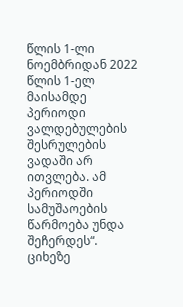წლის 1-ლი ნოემბრიდან 2022 წლის 1-ელ მაისამდე პერიოდი ვალდებულების შესრულების ვადაში არ ითვლება. ამ პერიოდში სამუშაოების წარმოება უნდა შეჩერდეს“.
ციხეზე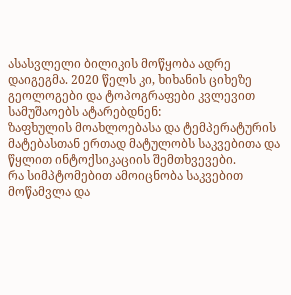ასასვლელი ბილიკის მოწყობა ადრე დაიგეგმა. 2020 წელს კი, ხიხანის ციხეზე გეოლოგები და ტოპოგრაფები კვლევით სამუშაოებს ატარებდნენ:
ზაფხულის მოახლოებასა და ტემპერატურის მატებასთან ერთად მატულობს საკვებითა და წყლით ინტოქსიკაციის შემთხვევები.
რა სიმპტომებით ამოიცნობა საკვებით მოწამვლა და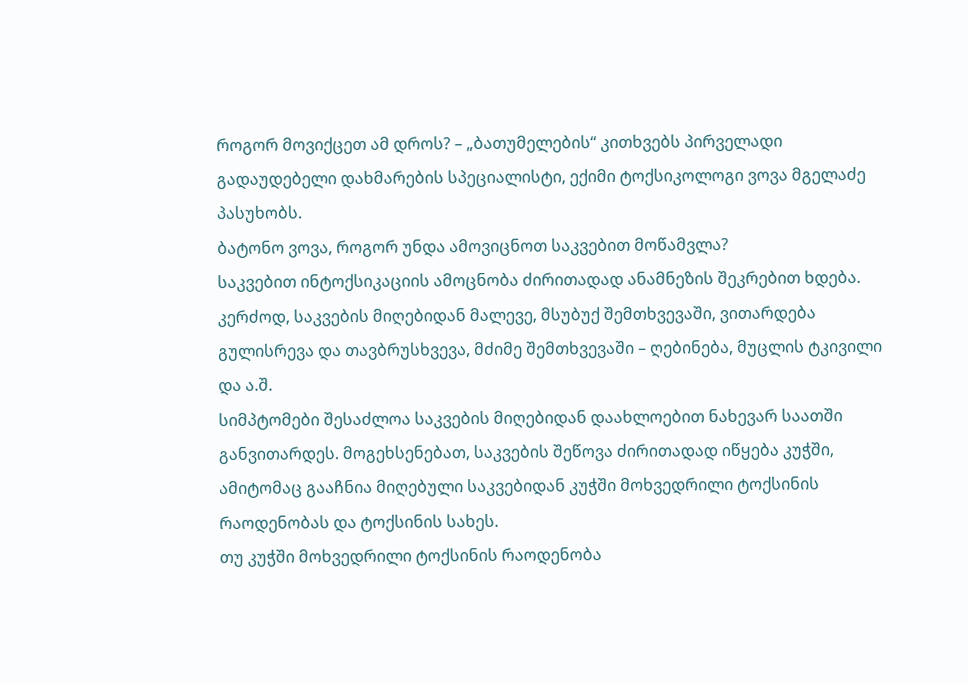როგორ მოვიქცეთ ამ დროს? – „ბათუმელების“ კითხვებს პირველადი გადაუდებელი დახმარების სპეციალისტი, ექიმი ტოქსიკოლოგი ვოვა მგელაძე პასუხობს.
ბატონო ვოვა, როგორ უნდა ამოვიცნოთ საკვებით მოწამვლა?
საკვებით ინტოქსიკაციის ამოცნობა ძირითადად ანამნეზის შეკრებით ხდება. კერძოდ, საკვების მიღებიდან მალევე, მსუბუქ შემთხვევაში, ვითარდება გულისრევა და თავბრუსხვევა, მძიმე შემთხვევაში – ღებინება, მუცლის ტკივილი და ა.შ.
სიმპტომები შესაძლოა საკვების მიღებიდან დაახლოებით ნახევარ საათში განვითარდეს. მოგეხსენებათ, საკვების შეწოვა ძირითადად იწყება კუჭში, ამიტომაც გააჩნია მიღებული საკვებიდან კუჭში მოხვედრილი ტოქსინის რაოდენობას და ტოქსინის სახეს.
თუ კუჭში მოხვედრილი ტოქსინის რაოდენობა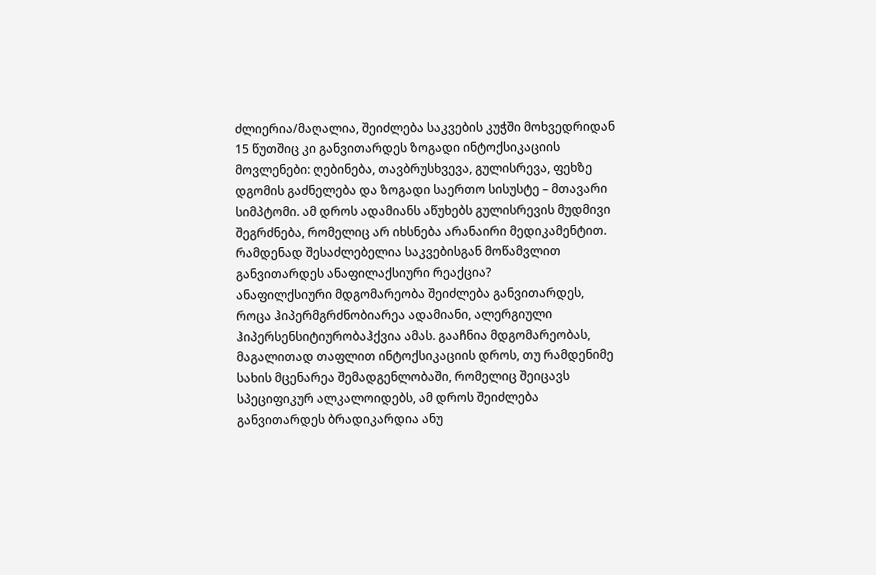ძლიერია/მაღალია, შეიძლება საკვების კუჭში მოხვედრიდან 15 წუთშიც კი განვითარდეს ზოგადი ინტოქსიკაციის მოვლენები: ღებინება, თავბრუსხვევა, გულისრევა, ფეხზე დგომის გაძნელება და ზოგადი საერთო სისუსტე – მთავარი სიმპტომი. ამ დროს ადამიანს აწუხებს გულისრევის მუდმივი შეგრძნება, რომელიც არ იხსნება არანაირი მედიკამენტით.
რამდენად შესაძლებელია საკვებისგან მოწამვლით განვითარდეს ანაფილაქსიური რეაქცია?
ანაფილქსიური მდგომარეობა შეიძლება განვითარდეს, როცა ჰიპერმგრძნობიარეა ადამიანი, ალერგიული ჰიპერსენსიტიურობაჰქვია ამას. გააჩნია მდგომარეობას, მაგალითად თაფლით ინტოქსიკაციის დროს, თუ რამდენიმე სახის მცენარეა შემადგენლობაში, რომელიც შეიცავს სპეციფიკურ ალკალოიდებს, ამ დროს შეიძლება განვითარდეს ბრადიკარდია ანუ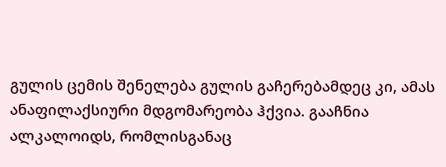გულის ცემის შენელება გულის გაჩერებამდეც კი, ამას ანაფილაქსიური მდგომარეობა ჰქვია. გააჩნია ალკალოიდს, რომლისგანაც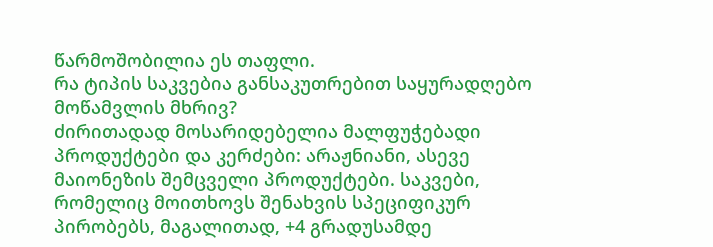წარმოშობილია ეს თაფლი.
რა ტიპის საკვებია განსაკუთრებით საყურადღებო მოწამვლის მხრივ?
ძირითადად მოსარიდებელია მალფუჭებადი პროდუქტები და კერძები: არაჟნიანი, ასევე მაიონეზის შემცველი პროდუქტები. საკვები, რომელიც მოითხოვს შენახვის სპეციფიკურ პირობებს, მაგალითად, +4 გრადუსამდე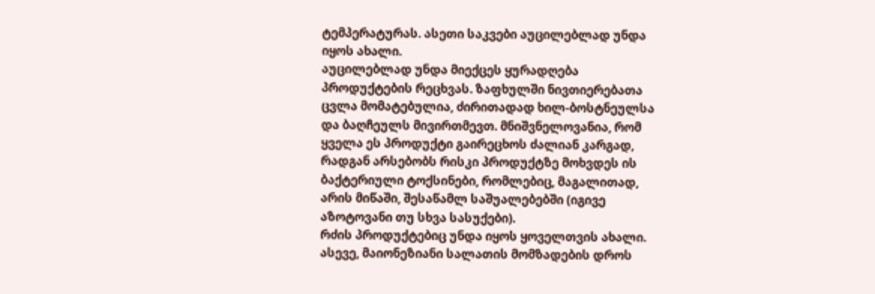ტემპერატურას. ასეთი საკვები აუცილებლად უნდა იყოს ახალი.
აუცილებლად უნდა მიექცეს ყურადღება პროდუქტების რეცხვას. ზაფხულში ნივთიერებათა ცვლა მომატებულია, ძირითადად ხილ-ბოსტნეულსა და ბაღჩეულს მივირთმევთ. მნიშვნელოვანია, რომ ყველა ეს პროდუქტი გაირეცხოს ძალიან კარგად, რადგან არსებობს რისკი პროდუქტზე მოხვდეს ის ბაქტერიული ტოქსინები, რომლებიც, მაგალითად, არის მიწაში, შესაწამლ საშუალებებში (იგივე აზოტოვანი თუ სხვა სასუქები).
რძის პროდუქტებიც უნდა იყოს ყოველთვის ახალი. ასევე, მაიონეზიანი სალათის მომზადების დროს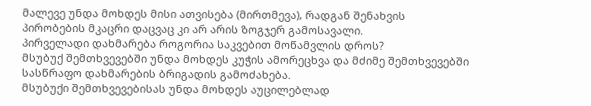მალევე უნდა მოხდეს მისი ათვისება (მირთმევა), რადგან შენახვის პირობების მკაცრი დაცვაც კი არ არის ზოგჯერ გამოსავალი.
პირველადი დახმარება როგორია საკვებით მოწამვლის დროს?
მსუბუქ შემთხვევებში უნდა მოხდეს კუჭის ამორეცხვა და მძიმე შემთხვევებში სასწრაფო დახმარების ბრიგადის გამოძახება.
მსუბუქი შემთხვევებისას უნდა მოხდეს აუცილებლად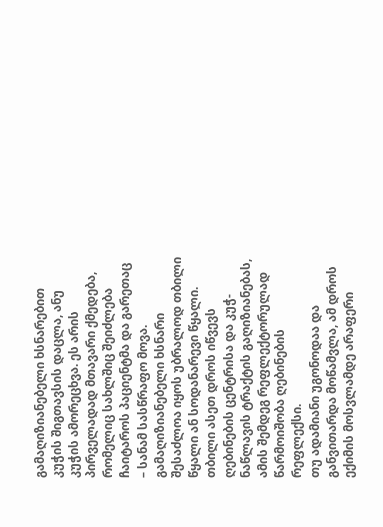გამაღიზიანებელი ხსნარებით კუჭის შიგთავსის დაცლა, ანუ კუჭის ამორეცხვა. ეს არის პირველადად მთავარი ქმედება, რომელიც სახლშიც შეიძლება ჩაიტაროს პაციენტმა და გარეთაც – სანამ სასწრაფო მოვა. გამაღიზიანებელი ხსნარი შესაძლოა იყოს უბრალოდ თბილი წყალი ან სოდანარევი წყალი. თბილი ასეთ დროს იწვევს ღებინების ცენტრისა და კუჭ-ნაწლავის ტრაქტის გაღიზიანებას, ამის შემდეგ რეფლექტორულად წარმოიშობა ღებინების რეფლექსი.
თუ ადამიანი უგონოდაა და განვითარდა მოწამვლა, ამ დროს ექიმის მოსვლამდე არაფერი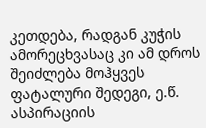კეთდება, რადგან კუჭის ამორეცხვასაც კი ამ დროს შეიძლება მოჰყვეს ფატალური შედეგი, ე.წ. ასპირაციის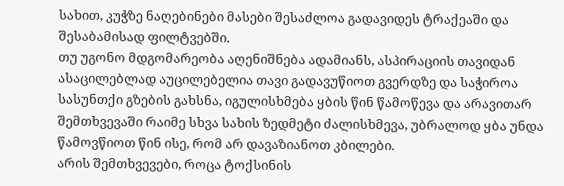სახით, კუჭზე ნაღებინები მასები შესაძლოა გადავიდეს ტრაქეაში და შესაბამისად ფილტვებში.
თუ უგონო მდგომარეობა აღენიშნება ადამიანს, ასპირაციის თავიდან ასაცილებლად აუცილებელია თავი გადავუწიოთ გვერდზე და საჭიროა სასუნთქი გზების გახსნა, იგულისხმება ყბის წინ წამოწევა და არავითარ შემთხვევაში რაიმე სხვა სახის ზედმეტი ძალისხმევა, უბრალოდ ყბა უნდა წამოვწიოთ წინ ისე, რომ არ დავაზიანოთ კბილები.
არის შემთხვევები, როცა ტოქსინის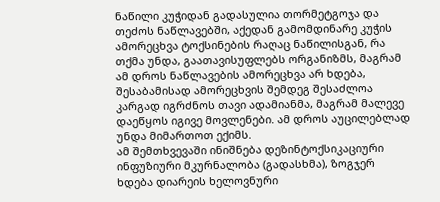ნაწილი კუჭიდან გადასულია თორმეტგოჯა და თეძოს ნაწლავებში, აქედან გამომდინარე კუჭის ამორეცხვა ტოქსინების რაღაც ნაწილისგან, რა თქმა უნდა, გაათავისუფლებს ორგანიზმს, მაგრამ ამ დროს ნაწლავების ამორეცხვა არ ხდება, შესაბამისად ამორეცხვის შემდეგ შესაძლოა კარგად იგრძნოს თავი ადამიანმა, მაგრამ მალევე დაეწყოს იგივე მოვლენები. ამ დროს აუცილებლად უნდა მიმართოთ ექიმს.
ამ შემთხვევაში ინიშნება დეზინტოქსიკაციური ინფუზიური მკურნალობა (გადასხმა), ზოგჯერ ხდება დიარეის ხელოვნური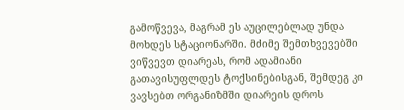გამოწვევა, მაგრამ ეს აუცილებლად უნდა მოხდეს სტაციონარში. მძიმე შემთხვევებში ვიწვევთ დიარეას, რომ ადამიანი გათავისუფლდეს ტოქსინებისგან, შემდეგ კი ვავსებთ ორგანიზმში დიარეის დროს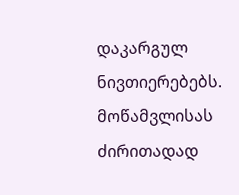დაკარგულ ნივთიერებებს.
მოწამვლისას ძირითადად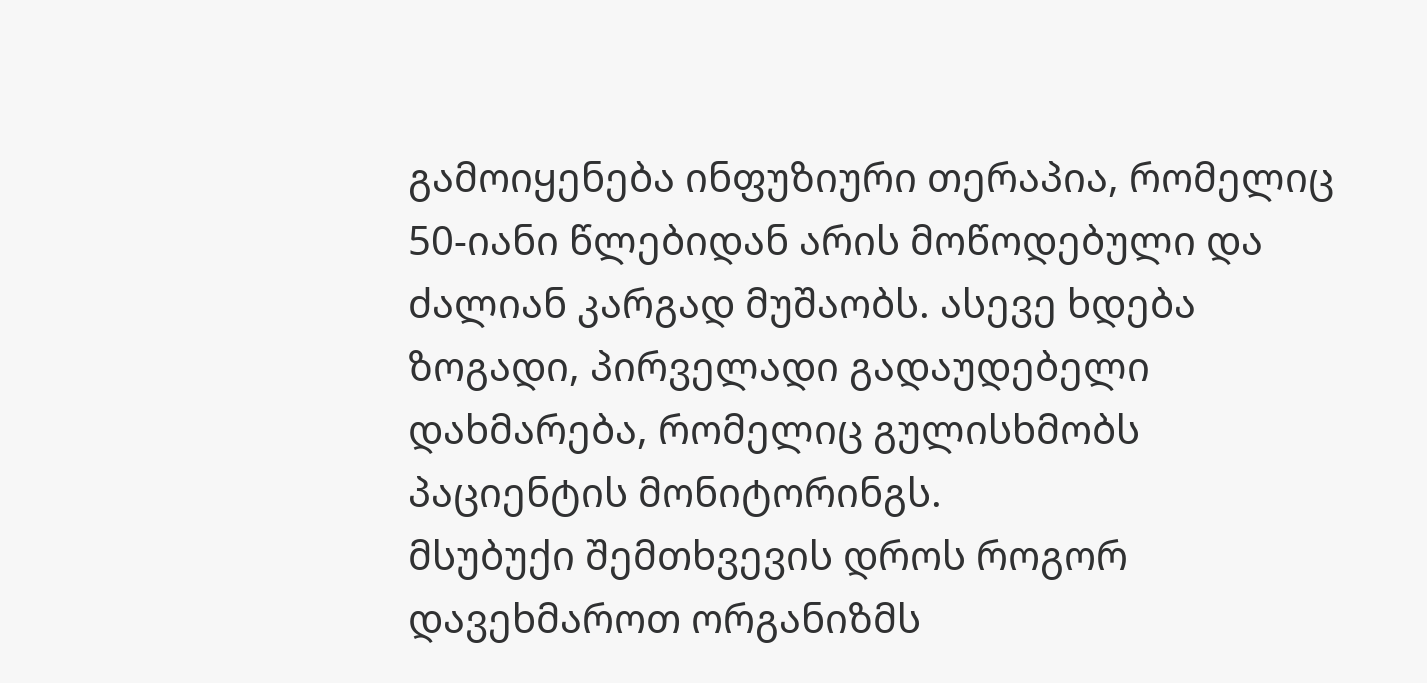გამოიყენება ინფუზიური თერაპია, რომელიც 50-იანი წლებიდან არის მოწოდებული და ძალიან კარგად მუშაობს. ასევე ხდება ზოგადი, პირველადი გადაუდებელი დახმარება, რომელიც გულისხმობს პაციენტის მონიტორინგს.
მსუბუქი შემთხვევის დროს როგორ დავეხმაროთ ორგანიზმს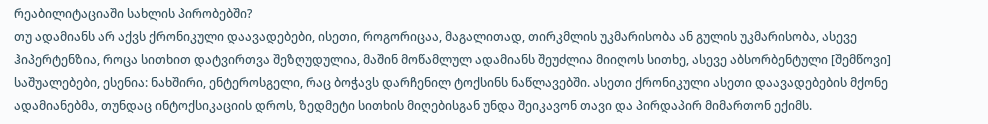რეაბილიტაციაში სახლის პირობებში?
თუ ადამიანს არ აქვს ქრონიკული დაავადებები, ისეთი, როგორიცაა, მაგალითად, თირკმლის უკმარისობა ან გულის უკმარისობა, ასევე ჰიპერტენზია, როცა სითხით დატვირთვა შეზღუდულია, მაშინ მოწამლულ ადამიანს შეუძლია მიიღოს სითხე, ასევე აბსორბენტული [შემწოვი] საშუალებები, ესენია: ნახშირი, ენტეროსგელი, რაც ბოჭავს დარჩენილ ტოქსინს ნაწლავებში. ასეთი ქრონიკული ასეთი დაავადებების მქონე ადამიანებმა, თუნდაც ინტოქსიკაციის დროს, ზედმეტი სითხის მიღებისგან უნდა შეიკავონ თავი და პირდაპირ მიმართონ ექიმს.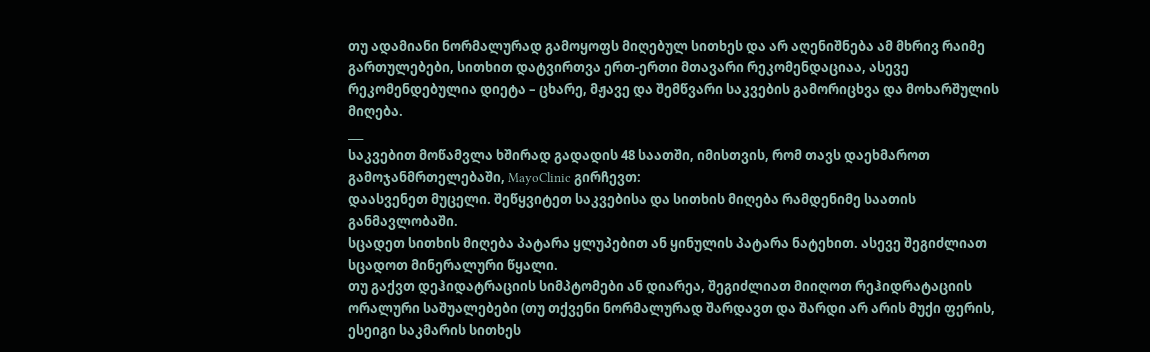თუ ადამიანი ნორმალურად გამოყოფს მიღებულ სითხეს და არ აღენიშნება ამ მხრივ რაიმე გართულებები, სითხით დატვირთვა ერთ-ერთი მთავარი რეკომენდაციაა, ასევე რეკომენდებულია დიეტა – ცხარე, მჟავე და შემწვარი საკვების გამორიცხვა და მოხარშულის მიღება.
___
საკვებით მოწამვლა ხშირად გადადის 48 საათში, იმისთვის, რომ თავს დაეხმაროთ გამოჯანმრთელებაში, MayoClinic გირჩევთ:
დაასვენეთ მუცელი. შეწყვიტეთ საკვებისა და სითხის მიღება რამდენიმე საათის განმავლობაში.
სცადეთ სითხის მიღება პატარა ყლუპებით ან ყინულის პატარა ნატეხით. ასევე შეგიძლიათ სცადოთ მინერალური წყალი.
თუ გაქვთ დეჰიდატრაციის სიმპტომები ან დიარეა, შეგიძლიათ მიიღოთ რეჰიდრატაციის ორალური საშუალებები (თუ თქვენი ნორმალურად შარდავთ და შარდი არ არის მუქი ფერის, ესეიგი საკმარის სითხეს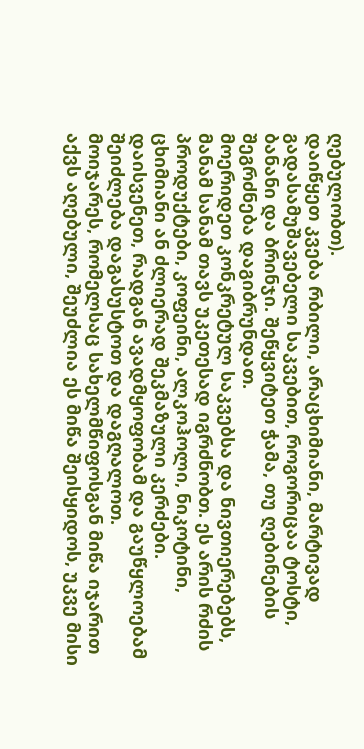ღებულობთ).
დაიწყეთ კვება რბილი, არაცხიმიანი, მარტივად გადასამუშავებელი საკვებით, როგორიცაა ტოსტი, ბანანი და ბრინჯი. შეწყვიტეთ ჭამა, თუ ღებინების შეგრძნება დაგიბრუნდათ.
მოერიდეთ კონკრეტულ საკვებსა და ნივთიერებებს, მანამ სანამ თავს უკეთესად იგრძნობთ. ეს არის რძის პროდუქტები, კოფეინი, ალკოჰოლი, ნიკოტინი, ცხიმიანი ან ძლიერად შეკმაზული კერძები.
დაისვენეთ, რადგან ავადმყოფობამ და გაუწყლოებამ შეიძლება დაგასუსტოთ და დაგღალოთ.
მოიჯარეს, რომელსაც სახელმწიფოსგან მიწა იჯარით აქვს აღებული, შეუძლია ეს მიწა შეისყიდოს, უკვე მისი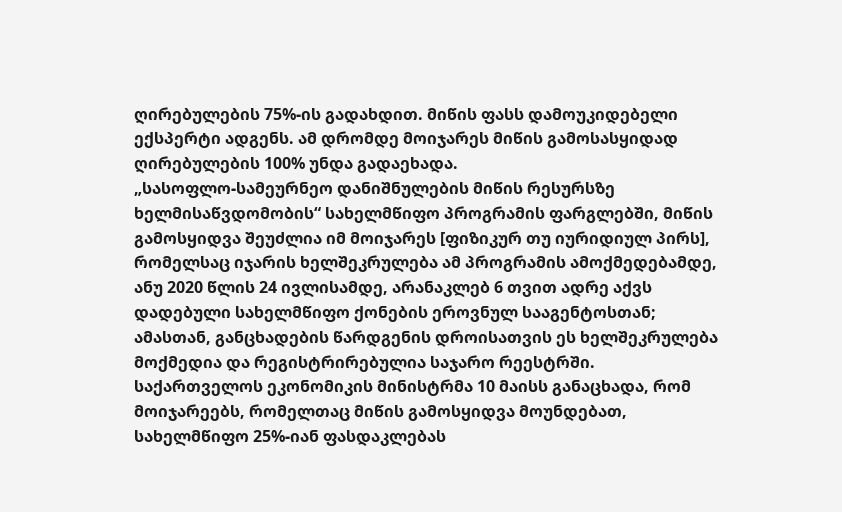ღირებულების 75%-ის გადახდით. მიწის ფასს დამოუკიდებელი ექსპერტი ადგენს. ამ დრომდე მოიჯარეს მიწის გამოსასყიდად ღირებულების 100% უნდა გადაეხადა.
„სასოფლო-სამეურნეო დანიშნულების მიწის რესურსზე ხელმისაწვდომობის“ სახელმწიფო პროგრამის ფარგლებში, მიწის გამოსყიდვა შეუძლია იმ მოიჯარეს [ფიზიკურ თუ იურიდიულ პირს], რომელსაც იჯარის ხელშეკრულება ამ პროგრამის ამოქმედებამდე, ანუ 2020 წლის 24 ივლისამდე, არანაკლებ 6 თვით ადრე აქვს დადებული სახელმწიფო ქონების ეროვნულ სააგენტოსთან; ამასთან, განცხადების წარდგენის დროისათვის ეს ხელშეკრულება მოქმედია და რეგისტრირებულია საჯარო რეესტრში.
საქართველოს ეკონომიკის მინისტრმა 10 მაისს განაცხადა, რომ მოიჯარეებს, რომელთაც მიწის გამოსყიდვა მოუნდებათ, სახელმწიფო 25%-იან ფასდაკლებას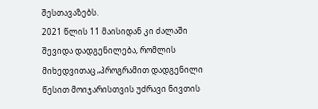შესთავაზებს.
2021 წლის 11 მაისიდან კი ძალაში შევიდა დადგენილება, რომლის მიხედვითაც „პროგრამით დადგენილი წესით მოიჯარისთვის უძრავი ნივთის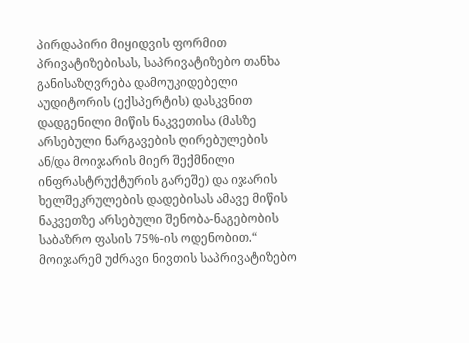პირდაპირი მიყიდვის ფორმით პრივატიზებისას, საპრივატიზებო თანხა განისაზღვრება დამოუკიდებელი აუდიტორის (ექსპერტის) დასკვნით დადგენილი მიწის ნაკვეთისა (მასზე არსებული ნარგავების ღირებულების ან/და მოიჯარის მიერ შექმნილი ინფრასტრუქტურის გარეშე) და იჯარის ხელშეკრულების დადებისას ამავე მიწის ნაკვეთზე არსებული შენობა-ნაგებობის საბაზრო ფასის 75%-ის ოდენობით.“
მოიჯარემ უძრავი ნივთის საპრივატიზებო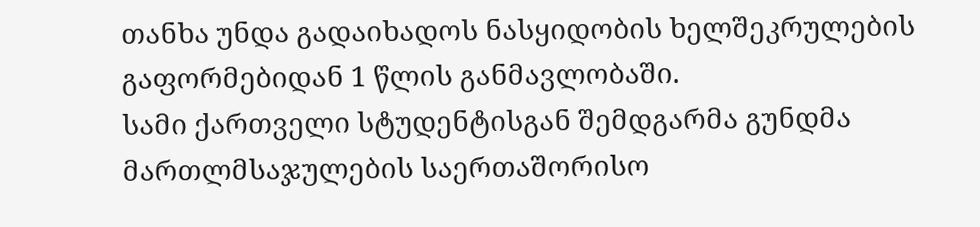თანხა უნდა გადაიხადოს ნასყიდობის ხელშეკრულების გაფორმებიდან 1 წლის განმავლობაში.
სამი ქართველი სტუდენტისგან შემდგარმა გუნდმა მართლმსაჯულების საერთაშორისო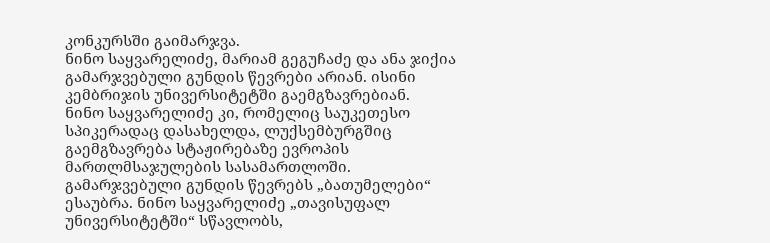კონკურსში გაიმარჯვა.
ნინო საყვარელიძე, მარიამ გეგუჩაძე და ანა ჯიქია გამარჯვებული გუნდის წევრები არიან. ისინი კემბრიჯის უნივერსიტეტში გაემგზავრებიან.
ნინო საყვარელიძე კი, რომელიც საუკეთესო სპიკერადაც დასახელდა, ლუქსემბურგშიც გაემგზავრება სტაჟირებაზე ევროპის მართლმსაჯულების სასამართლოში.
გამარჯვებული გუნდის წევრებს „ბათუმელები“ ესაუბრა. ნინო საყვარელიძე „თავისუფალ უნივერსიტეტში“ სწავლობს,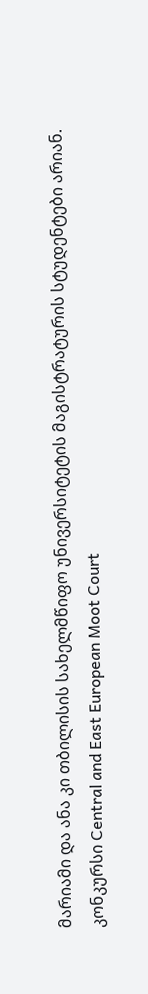მარიამი და ანა კი თბილისის სახელმწიფო უნივერსიტეტის მაგისტრატურის სტუდენტები არიან.
კონკურსი Central and East European Moot Court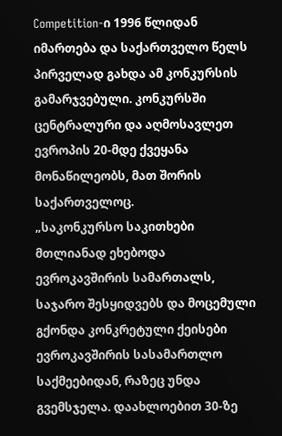Competition-ი 1996 წლიდან იმართება და საქართველო წელს პირველად გახდა ამ კონკურსის გამარჯვებული. კონკურსში ცენტრალური და აღმოსავლეთ ევროპის 20-მდე ქვეყანა მონაწილეობს, მათ შორის საქართველოც.
„საკონკურსო საკითხები მთლიანად ეხებოდა ევროკავშირის სამართალს, საჯარო შესყიდვებს და მოცემული გქონდა კონკრეტული ქეისები ევროკავშირის სასამართლო საქმეებიდან, რაზეც უნდა გვემსჯელა. დაახლოებით 30-ზე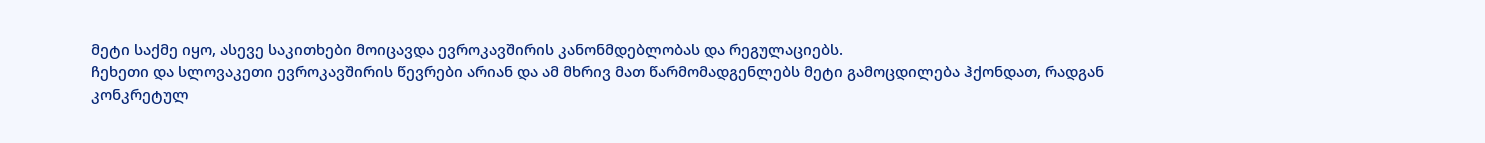მეტი საქმე იყო, ასევე საკითხები მოიცავდა ევროკავშირის კანონმდებლობას და რეგულაციებს.
ჩეხეთი და სლოვაკეთი ევროკავშირის წევრები არიან და ამ მხრივ მათ წარმომადგენლებს მეტი გამოცდილება ჰქონდათ, რადგან კონკრეტულ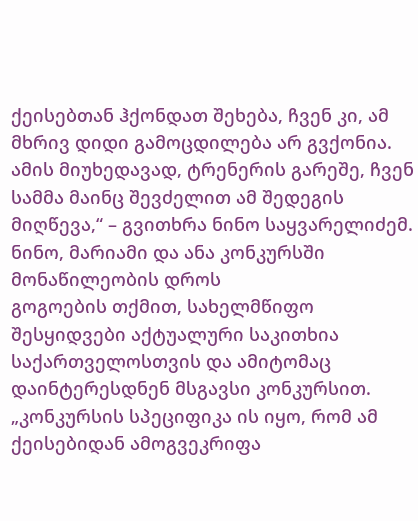ქეისებთან ჰქონდათ შეხება, ჩვენ კი, ამ მხრივ დიდი გამოცდილება არ გვქონია. ამის მიუხედავად, ტრენერის გარეშე, ჩვენ სამმა მაინც შევძელით ამ შედეგის მიღწევა,“ – გვითხრა ნინო საყვარელიძემ.
ნინო, მარიამი და ანა კონკურსში მონაწილეობის დროს
გოგოების თქმით, სახელმწიფო შესყიდვები აქტუალური საკითხია საქართველოსთვის და ამიტომაც დაინტერესდნენ მსგავსი კონკურსით.
„კონკურსის სპეციფიკა ის იყო, რომ ამ ქეისებიდან ამოგვეკრიფა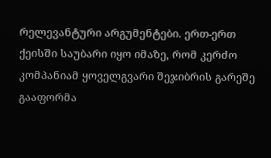რელევანტური არგუმენტები. ერთ-ერთ ქეისში საუბარი იყო იმაზე, რომ კერძო კომპანიამ ყოველგვარი შეჯიბრის გარეშე გააფორმა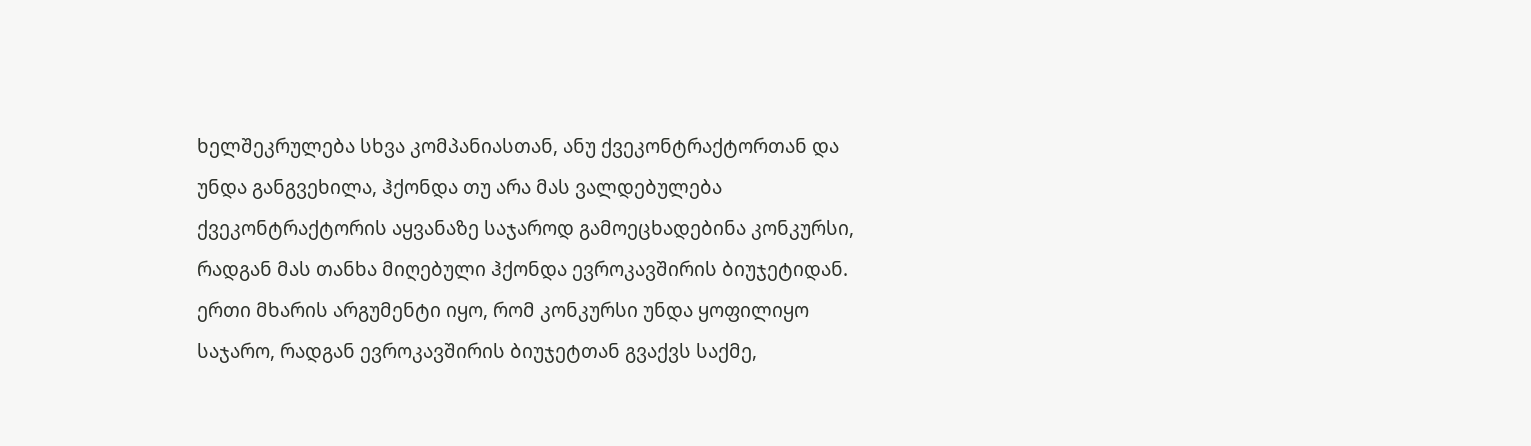ხელშეკრულება სხვა კომპანიასთან, ანუ ქვეკონტრაქტორთან და უნდა განგვეხილა, ჰქონდა თუ არა მას ვალდებულება ქვეკონტრაქტორის აყვანაზე საჯაროდ გამოეცხადებინა კონკურსი, რადგან მას თანხა მიღებული ჰქონდა ევროკავშირის ბიუჯეტიდან.
ერთი მხარის არგუმენტი იყო, რომ კონკურსი უნდა ყოფილიყო საჯარო, რადგან ევროკავშირის ბიუჯეტთან გვაქვს საქმე,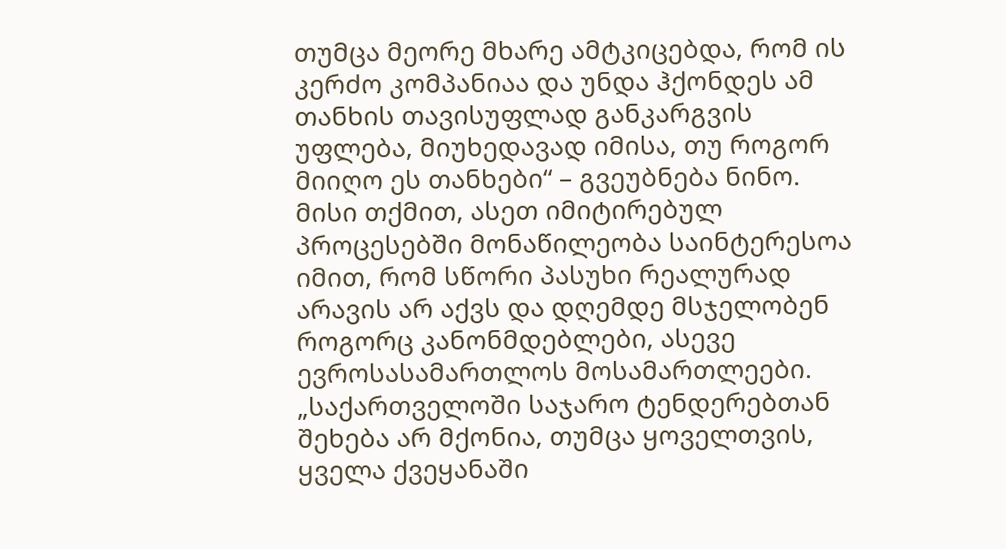თუმცა მეორე მხარე ამტკიცებდა, რომ ის კერძო კომპანიაა და უნდა ჰქონდეს ამ თანხის თავისუფლად განკარგვის უფლება, მიუხედავად იმისა, თუ როგორ მიიღო ეს თანხები“ – გვეუბნება ნინო. მისი თქმით, ასეთ იმიტირებულ პროცესებში მონაწილეობა საინტერესოა იმით, რომ სწორი პასუხი რეალურად არავის არ აქვს და დღემდე მსჯელობენ როგორც კანონმდებლები, ასევე ევროსასამართლოს მოსამართლეები.
„საქართველოში საჯარო ტენდერებთან შეხება არ მქონია, თუმცა ყოველთვის, ყველა ქვეყანაში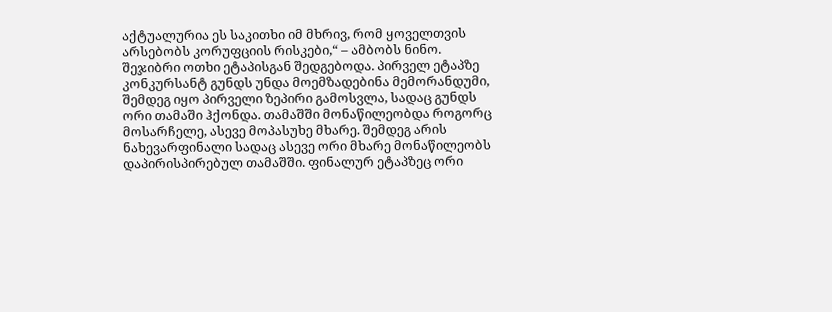აქტუალურია ეს საკითხი იმ მხრივ, რომ ყოველთვის არსებობს კორუფციის რისკები,“ – ამბობს ნინო.
შეჯიბრი ოთხი ეტაპისგან შედგებოდა. პირველ ეტაპზე კონკურსანტ გუნდს უნდა მოემზადებინა მემორანდუმი, შემდეგ იყო პირველი ზეპირი გამოსვლა, სადაც გუნდს ორი თამაში ჰქონდა. თამაშში მონაწილეობდა როგორც მოსარჩელე, ასევე მოპასუხე მხარე. შემდეგ არის ნახევარფინალი სადაც ასევე ორი მხარე მონაწილეობს დაპირისპირებულ თამაშში. ფინალურ ეტაპზეც ორი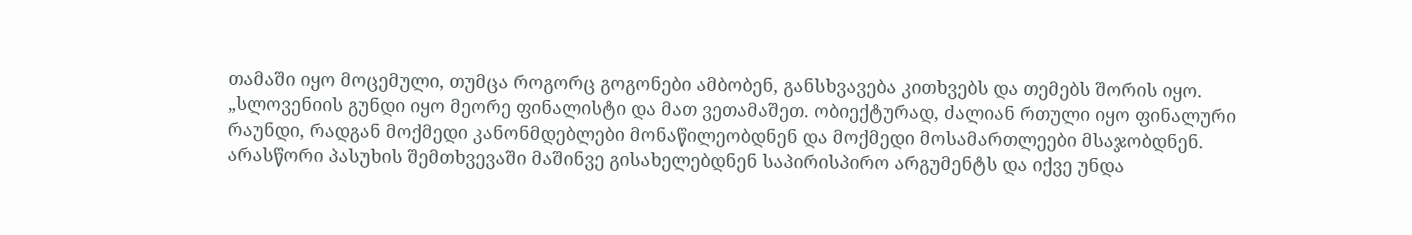თამაში იყო მოცემული, თუმცა როგორც გოგონები ამბობენ, განსხვავება კითხვებს და თემებს შორის იყო.
„სლოვენიის გუნდი იყო მეორე ფინალისტი და მათ ვეთამაშეთ. ობიექტურად, ძალიან რთული იყო ფინალური რაუნდი, რადგან მოქმედი კანონმდებლები მონაწილეობდნენ და მოქმედი მოსამართლეები მსაჯობდნენ. არასწორი პასუხის შემთხვევაში მაშინვე გისახელებდნენ საპირისპირო არგუმენტს და იქვე უნდა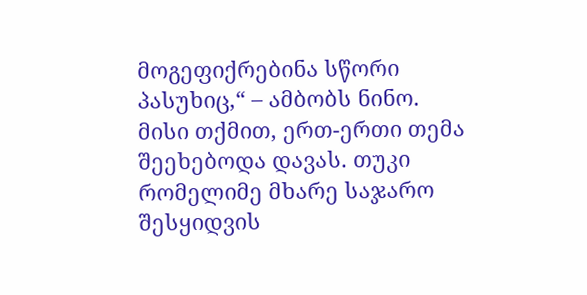მოგეფიქრებინა სწორი პასუხიც,“ – ამბობს ნინო.
მისი თქმით, ერთ-ერთი თემა შეეხებოდა დავას. თუკი რომელიმე მხარე საჯარო შესყიდვის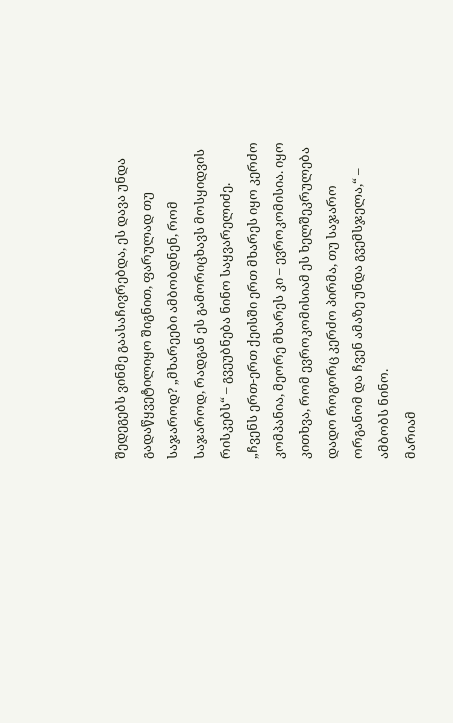შედეგებს ვინმე გაასაჩივრებდა, ეს დავა უნდა გადაწყვეტილიყო შიგნით, ფარულად თუ საჯაროდ? „მხარეები ამბობდნენ, რომ საჯაროდ, რადგან ეს გამორიცხავს მოსყიდვის რისკებს“ – გვეუბნება ნინო საყვარელიძე.
„ჩვენს ერთ-ერთ ქეისში ერთ მხარეს იყო კერძო კომპანია, მეორე მხარეს კი – ევროკომისია. იყო კითხვა, რომ ევროკომისიამ ეს ხელშეკრულება დადო როგორც კერძო პირმა, თუ საჯარო ორგანომ და ჩვენ ამაზე უნდა გვემსჯელა,“ – ამბობს ნინო.
მარიამ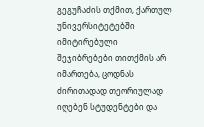გეგუჩაძის თქმით, ქართულ უნივერსიტეტებში იმიტირებული შეჯიბრებები თითქმის არ იმართება, ცოდნას ძირითადად თეორიულად იღებენ სტუდენტები და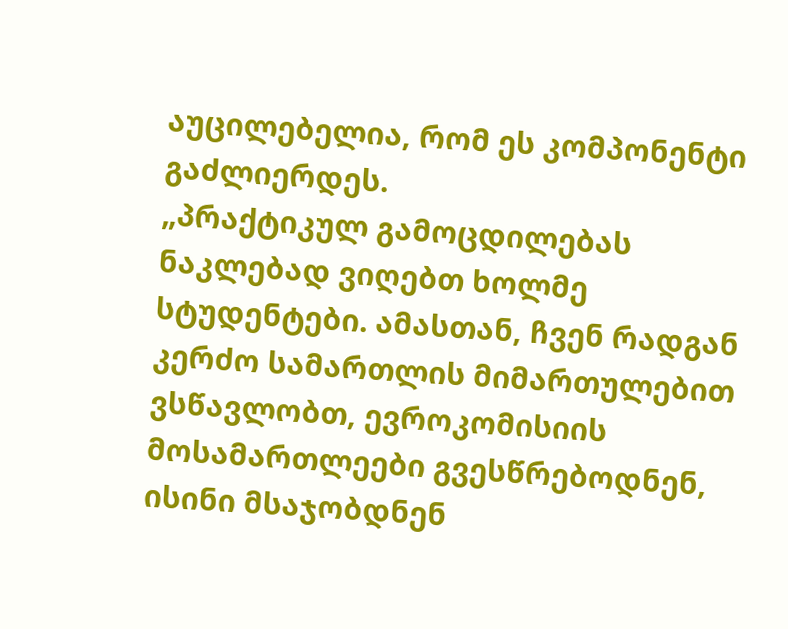აუცილებელია, რომ ეს კომპონენტი გაძლიერდეს.
„პრაქტიკულ გამოცდილებას ნაკლებად ვიღებთ ხოლმე სტუდენტები. ამასთან, ჩვენ რადგან კერძო სამართლის მიმართულებით ვსწავლობთ, ევროკომისიის მოსამართლეები გვესწრებოდნენ, ისინი მსაჯობდნენ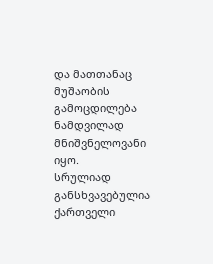და მათთანაც მუშაობის გამოცდილება ნამდვილად მნიშვნელოვანი იყო.
სრულიად განსხვავებულია ქართველი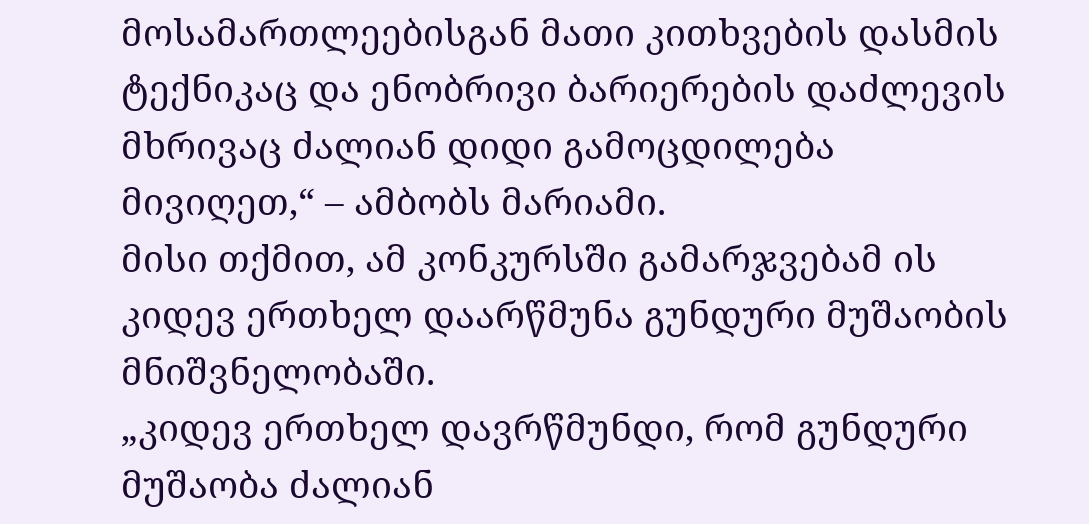მოსამართლეებისგან მათი კითხვების დასმის ტექნიკაც და ენობრივი ბარიერების დაძლევის მხრივაც ძალიან დიდი გამოცდილება მივიღეთ,“ – ამბობს მარიამი.
მისი თქმით, ამ კონკურსში გამარჯვებამ ის კიდევ ერთხელ დაარწმუნა გუნდური მუშაობის მნიშვნელობაში.
„კიდევ ერთხელ დავრწმუნდი, რომ გუნდური მუშაობა ძალიან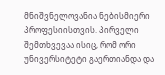მნიშვნელოვანია ნებისმიერი პროფესიისთვის. პირველი შემთხვევაა ისიც, რომ ორი უნივერსიტეტი გაერთიანდა და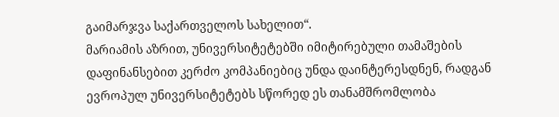გაიმარჯვა საქართველოს სახელით“.
მარიამის აზრით, უნივერსიტეტებში იმიტირებული თამაშების დაფინანსებით კერძო კომპანიებიც უნდა დაინტერესდნენ, რადგან ევროპულ უნივერსიტეტებს სწორედ ეს თანამშრომლობა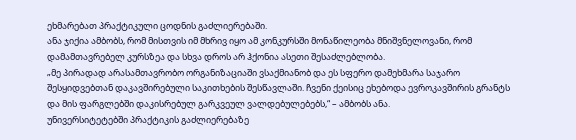ეხმარებათ პრაქტიკული ცოდნის გაძლიერებაში.
ანა ჯიქია ამბობს, რომ მისთვის იმ მხრივ იყო ამ კონკურსში მონაწილეობა მნიშვნელოვანი, რომ დამამთავრებელ კურსზეა და სხვა დროს არ ჰქონია ასეთი შესაძლებლობა.
„მე პირადად არასამთავრობო ორგანიზაციაში ვსაქმიანობ და ეს სფერო დამეხმარა საჯარო შესყიდვებთან დაკავშირებული საკითხების შესწავლაში. ჩვენი ქეისიც ეხებოდა ევროკავშირის გრანტს და მის ფარგლებში დაკისრებულ გარკვეულ ვალდებულებებს,“ – ამბობს ანა.
უნივერსიტეტებში პრაქტიკის გაძლიერებაზე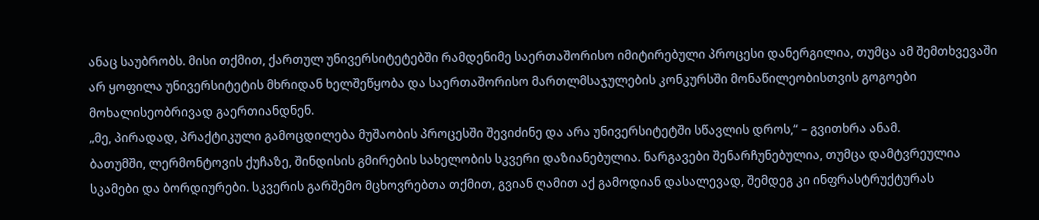ანაც საუბრობს. მისი თქმით, ქართულ უნივერსიტეტებში რამდენიმე საერთაშორისო იმიტირებული პროცესი დანერგილია, თუმცა ამ შემთხვევაში არ ყოფილა უნივერსიტეტის მხრიდან ხელშეწყობა და საერთაშორისო მართლმსაჯულების კონკურსში მონაწილეობისთვის გოგოები მოხალისეობრივად გაერთიანდნენ.
„მე, პირადად, პრაქტიკული გამოცდილება მუშაობის პროცესში შევიძინე და არა უნივერსიტეტში სწავლის დროს,“ – გვითხრა ანამ.
ბათუმში, ლერმონტოვის ქუჩაზე, შინდისის გმირების სახელობის სკვერი დაზიანებულია. ნარგავები შენარჩუნებულია, თუმცა დამტვრეულია სკამები და ბორდიურები. სკვერის გარშემო მცხოვრებთა თქმით, გვიან ღამით აქ გამოდიან დასალევად, შემდეგ კი ინფრასტრუქტურას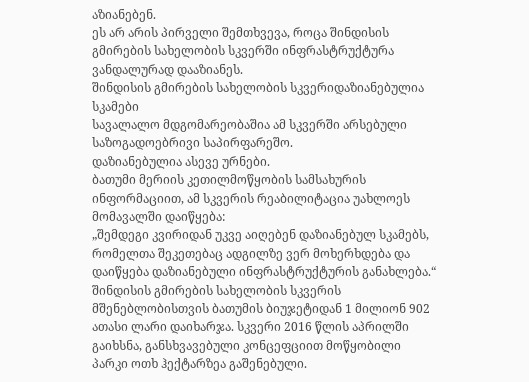აზიანებენ.
ეს არ არის პირველი შემთხვევა, როცა შინდისის გმირების სახელობის სკვერში ინფრასტრუქტურა ვანდალურად დააზიანეს.
შინდისის გმირების სახელობის სკვერიდაზიანებულია სკამები
სავალალო მდგომარეობაშია ამ სკვერში არსებული საზოგადოებრივი საპირფარეშო.
დაზიანებულია ასევე ურნები.
ბათუმი მერიის კეთილმოწყობის სამსახურის ინფორმაციით, ამ სკვერის რეაბილიტაცია უახლოეს მომავალში დაიწყება:
„შემდეგი კვირიდან უკვე აიღებენ დაზიანებულ სკამებს, რომელთა შეკეთებაც ადგილზე ვერ მოხერხდება და დაიწყება დაზიანებული ინფრასტრუქტურის განახლება.“
შინდისის გმირების სახელობის სკვერის მშენებლობისთვის ბათუმის ბიუჯეტიდან 1 მილიონ 902 ათასი ლარი დაიხარჯა. სკვერი 2016 წლის აპრილში გაიხსნა, განსხვავებული კონცეფციით მოწყობილი პარკი ოთხ ჰექტარზეა გაშენებული.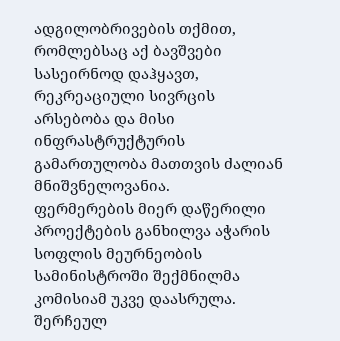ადგილობრივების თქმით, რომლებსაც აქ ბავშვები სასეირნოდ დაჰყავთ, რეკრეაციული სივრცის არსებობა და მისი ინფრასტრუქტურის გამართულობა მათთვის ძალიან მნიშვნელოვანია.
ფერმერების მიერ დაწერილი პროექტების განხილვა აჭარის სოფლის მეურნეობის სამინისტროში შექმნილმა კომისიამ უკვე დაასრულა. შერჩეულ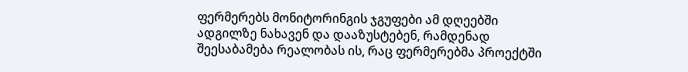ფერმერებს მონიტორინგის ჯგუფები ამ დღეებში ადგილზე ნახავენ და დააზუსტებენ, რამდენად შეესაბამება რეალობას ის, რაც ფერმერებმა პროექტში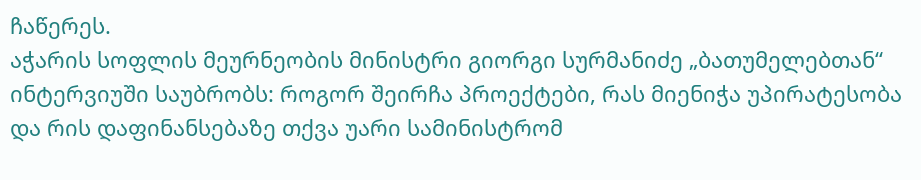ჩაწერეს.
აჭარის სოფლის მეურნეობის მინისტრი გიორგი სურმანიძე „ბათუმელებთან“ ინტერვიუში საუბრობს: როგორ შეირჩა პროექტები, რას მიენიჭა უპირატესობა და რის დაფინანსებაზე თქვა უარი სამინისტრომ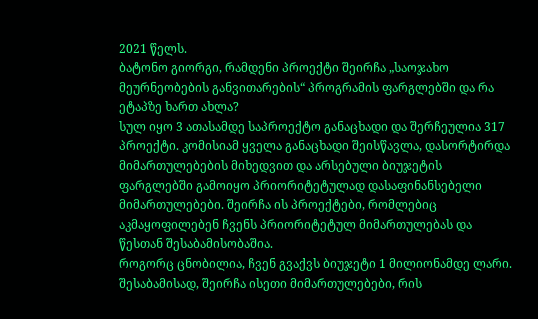2021 წელს.
ბატონო გიორგი, რამდენი პროექტი შეირჩა „საოჯახო მეურნეობების განვითარების“ პროგრამის ფარგლებში და რა ეტაპზე ხართ ახლა?
სულ იყო 3 ათასამდე საპროექტო განაცხადი და შერჩეულია 317 პროექტი. კომისიამ ყველა განაცხადი შეისწავლა, დასორტირდა მიმართულებების მიხედვით და არსებული ბიუჯეტის ფარგლებში გამოიყო პრიორიტეტულად დასაფინანსებელი მიმართულებები. შეირჩა ის პროექტები, რომლებიც აკმაყოფილებენ ჩვენს პრიორიტეტულ მიმართულებას და წესთან შესაბამისობაშია.
როგორც ცნობილია, ჩვენ გვაქვს ბიუჯეტი 1 მილიონამდე ლარი. შესაბამისად, შეირჩა ისეთი მიმართულებები, რის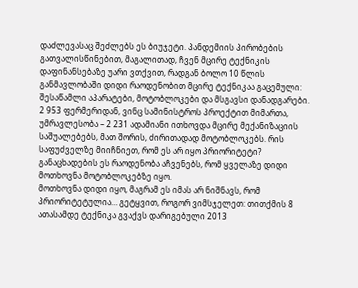დაძლევასაც შეძლებს ეს ბიუჯეტი. პანდემიის პირობების გათვალისწინებით, მაგალითად, ჩვენ მცირე ტექნიკის დაფინანსებაზე უარი ვთქვით, რადგან ბოლო 10 წლის განმავლობაში დიდი რაოდენობით მცირე ტექნიკაა გაცემული: შესაწამლი აპარატები, მოტობლოკები და მსგავსი დანადგარები.
2 953 ფერმერიდან, ვინც სამინისტროს პროექტით მიმართა, უმრავლესობა – 2 231 ადამიანი ითხოვდა მცირე მექანიზაციის საშუალებებს, მათ შორის, ძირითადად მოტობლოკებს. რის საფუძველზე მიიჩნიეთ, რომ ეს არ იყო პრიორიტეტი? განაცხადების ეს რაოდენობა აჩვენებს, რომ ყველაზე დიდი მოთხოვნა მოტობლოკებზე იყო.
მოთხოვნა დიდი იყო, მაგრამ ეს იმას არ ნიშნავს, რომ პრიორიტეტულია… გეტყვით, როგორ ვიმსჯელეთ: თითქმის 8 ათასამდე ტექნიკა გვაქვს დარიგებული 2013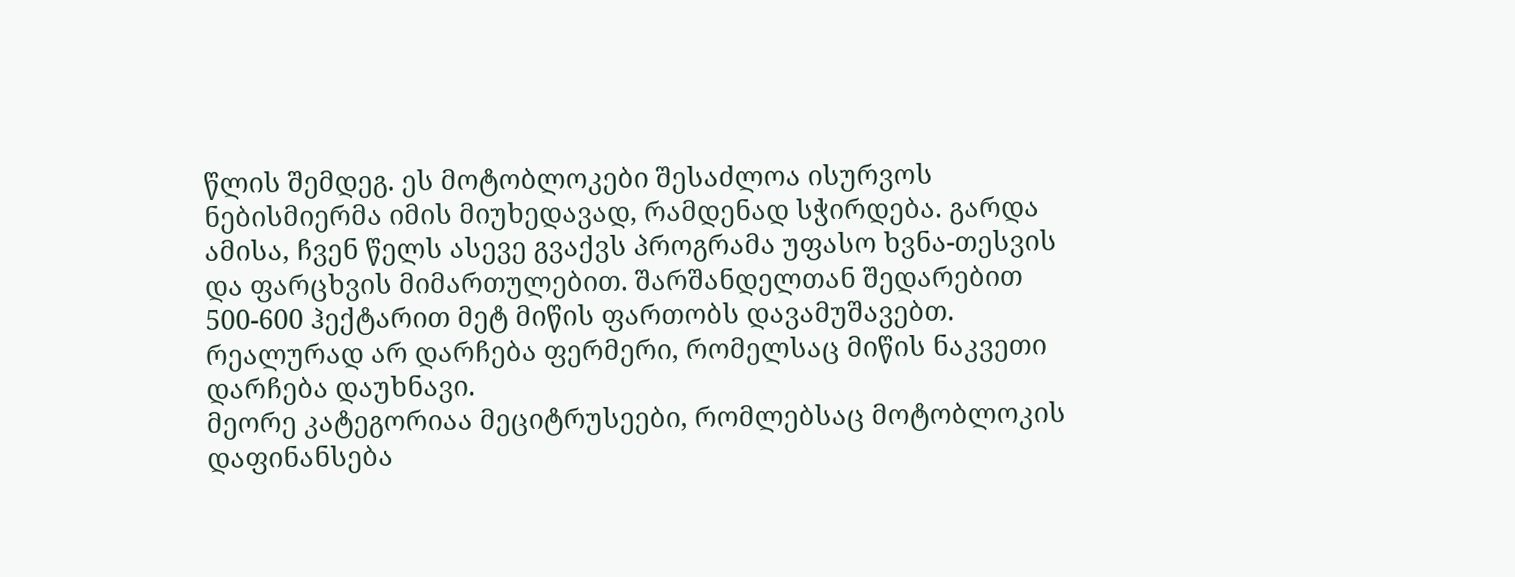წლის შემდეგ. ეს მოტობლოკები შესაძლოა ისურვოს ნებისმიერმა იმის მიუხედავად, რამდენად სჭირდება. გარდა ამისა, ჩვენ წელს ასევე გვაქვს პროგრამა უფასო ხვნა-თესვის და ფარცხვის მიმართულებით. შარშანდელთან შედარებით 500-600 ჰექტარით მეტ მიწის ფართობს დავამუშავებთ. რეალურად არ დარჩება ფერმერი, რომელსაც მიწის ნაკვეთი დარჩება დაუხნავი.
მეორე კატეგორიაა მეციტრუსეები, რომლებსაც მოტობლოკის დაფინანსება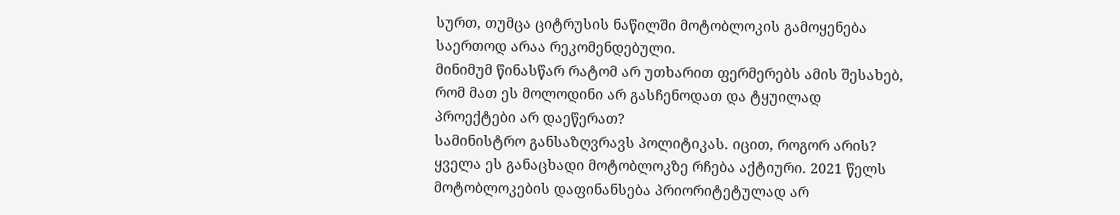სურთ, თუმცა ციტრუსის ნაწილში მოტობლოკის გამოყენება საერთოდ არაა რეკომენდებული.
მინიმუმ წინასწარ რატომ არ უთხარით ფერმერებს ამის შესახებ, რომ მათ ეს მოლოდინი არ გასჩენოდათ და ტყუილად პროექტები არ დაეწერათ?
სამინისტრო განსაზღვრავს პოლიტიკას. იცით, როგორ არის? ყველა ეს განაცხადი მოტობლოკზე რჩება აქტიური. 2021 წელს მოტობლოკების დაფინანსება პრიორიტეტულად არ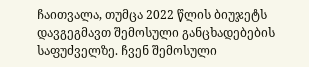ჩაითვალა, თუმცა 2022 წლის ბიუჯეტს დავგეგმავთ შემოსული განცხადებების საფუძველზე. ჩვენ შემოსული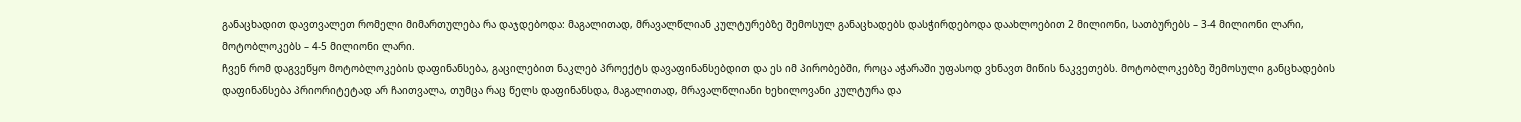განაცხადით დავთვალეთ რომელი მიმართულება რა დაჯდებოდა: მაგალითად, მრავალწლიან კულტურებზე შემოსულ განაცხადებს დასჭირდებოდა დაახლოებით 2 მილიონი, სათბურებს – 3-4 მილიონი ლარი, მოტობლოკებს – 4-5 მილიონი ლარი.
ჩვენ რომ დაგვეწყო მოტობლოკების დაფინანსება, გაცილებით ნაკლებ პროექტს დავაფინანსებდით და ეს იმ პირობებში, როცა აჭარაში უფასოდ ვხნავთ მიწის ნაკვეთებს. მოტობლოკებზე შემოსული განცხადების დაფინანსება პრიორიტეტად არ ჩაითვალა, თუმცა რაც წელს დაფინანსდა, მაგალითად, მრავალწლიანი ხეხილოვანი კულტურა და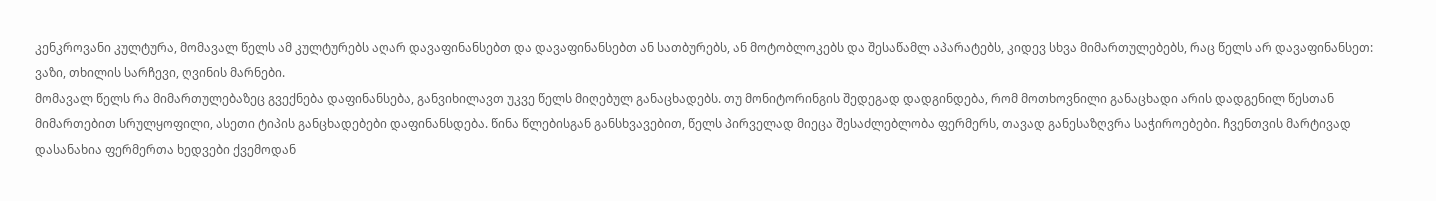კენკროვანი კულტურა, მომავალ წელს ამ კულტურებს აღარ დავაფინანსებთ და დავაფინანსებთ ან სათბურებს, ან მოტობლოკებს და შესაწამლ აპარატებს, კიდევ სხვა მიმართულებებს, რაც წელს არ დავაფინანსეთ: ვაზი, თხილის სარჩევი, ღვინის მარნები.
მომავალ წელს რა მიმართულებაზეც გვექნება დაფინანსება, განვიხილავთ უკვე წელს მიღებულ განაცხადებს. თუ მონიტორინგის შედეგად დადგინდება, რომ მოთხოვნილი განაცხადი არის დადგენილ წესთან მიმართებით სრულყოფილი, ასეთი ტიპის განცხადებები დაფინანსდება. წინა წლებისგან განსხვავებით, წელს პირველად მიეცა შესაძლებლობა ფერმერს, თავად განესაზღვრა საჭიროებები. ჩვენთვის მარტივად დასანახია ფერმერთა ხედვები ქვემოდან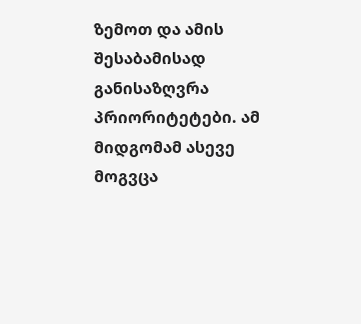ზემოთ და ამის შესაბამისად განისაზღვრა პრიორიტეტები. ამ მიდგომამ ასევე მოგვცა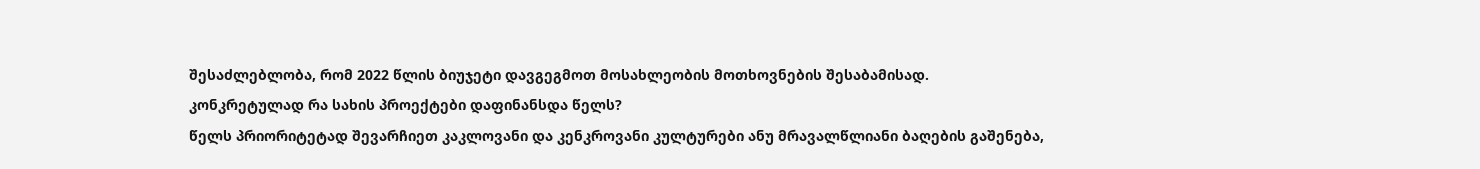შესაძლებლობა, რომ 2022 წლის ბიუჯეტი დავგეგმოთ მოსახლეობის მოთხოვნების შესაბამისად.
კონკრეტულად რა სახის პროექტები დაფინანსდა წელს?
წელს პრიორიტეტად შევარჩიეთ კაკლოვანი და კენკროვანი კულტურები ანუ მრავალწლიანი ბაღების გაშენება,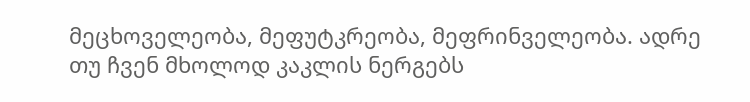მეცხოველეობა, მეფუტკრეობა, მეფრინველეობა. ადრე თუ ჩვენ მხოლოდ კაკლის ნერგებს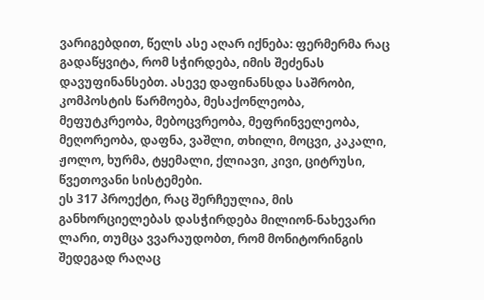ვარიგებდით, წელს ასე აღარ იქნება: ფერმერმა რაც გადაწყვიტა, რომ სჭირდება, იმის შეძენას დავუფინანსებთ. ასევე დაფინანსდა საშრობი, კომპოსტის წარმოება, მესაქონლეობა, მეფუტკრეობა, მებოცვრეობა, მეფრინველეობა, მეღორეობა, დაფნა, ვაშლი, თხილი, მოცვი, კაკალი, ჟოლო, ხურმა, ტყემალი, ქლიავი, კივი, ციტრუსი, წვეთოვანი სისტემები.
ეს 317 პროექტი, რაც შერჩეულია, მის განხორციელებას დასჭირდება მილიონ-ნახევარი ლარი, თუმცა ვვარაუდობთ, რომ მონიტორინგის შედეგად რაღაც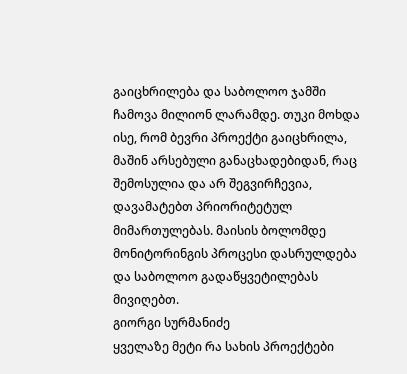გაიცხრილება და საბოლოო ჯამში ჩამოვა მილიონ ლარამდე. თუკი მოხდა ისე, რომ ბევრი პროექტი გაიცხრილა, მაშინ არსებული განაცხადებიდან, რაც შემოსულია და არ შეგვირჩევია, დავამატებთ პრიორიტეტულ მიმართულებას. მაისის ბოლომდე მონიტორინგის პროცესი დასრულდება და საბოლოო გადაწყვეტილებას მივიღებთ.
გიორგი სურმანიძე
ყველაზე მეტი რა სახის პროექტები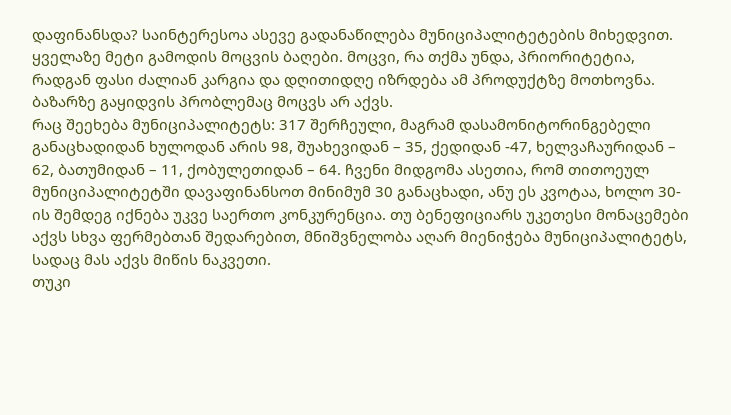დაფინანსდა? საინტერესოა ასევე გადანაწილება მუნიციპალიტეტების მიხედვით.
ყველაზე მეტი გამოდის მოცვის ბაღები. მოცვი, რა თქმა უნდა, პრიორიტეტია, რადგან ფასი ძალიან კარგია და დღითიდღე იზრდება ამ პროდუქტზე მოთხოვნა. ბაზარზე გაყიდვის პრობლემაც მოცვს არ აქვს.
რაც შეეხება მუნიციპალიტეტს: 317 შერჩეული, მაგრამ დასამონიტორინგებელი განაცხადიდან ხულოდან არის 98, შუახევიდან – 35, ქედიდან -47, ხელვაჩაურიდან – 62, ბათუმიდან – 11, ქობულეთიდან – 64. ჩვენი მიდგომა ასეთია, რომ თითოეულ მუნიციპალიტეტში დავაფინანსოთ მინიმუმ 30 განაცხადი, ანუ ეს კვოტაა, ხოლო 30-ის შემდეგ იქნება უკვე საერთო კონკურენცია. თუ ბენეფიციარს უკეთესი მონაცემები აქვს სხვა ფერმებთან შედარებით, მნიშვნელობა აღარ მიენიჭება მუნიციპალიტეტს, სადაც მას აქვს მიწის ნაკვეთი.
თუკი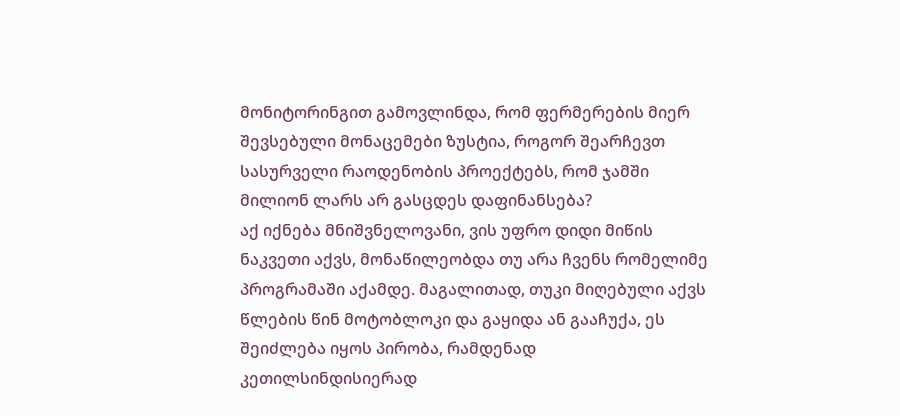მონიტორინგით გამოვლინდა, რომ ფერმერების მიერ შევსებული მონაცემები ზუსტია, როგორ შეარჩევთ სასურველი რაოდენობის პროექტებს, რომ ჯამში მილიონ ლარს არ გასცდეს დაფინანსება?
აქ იქნება მნიშვნელოვანი, ვის უფრო დიდი მიწის ნაკვეთი აქვს, მონაწილეობდა თუ არა ჩვენს რომელიმე პროგრამაში აქამდე. მაგალითად, თუკი მიღებული აქვს წლების წინ მოტობლოკი და გაყიდა ან გააჩუქა, ეს შეიძლება იყოს პირობა, რამდენად კეთილსინდისიერად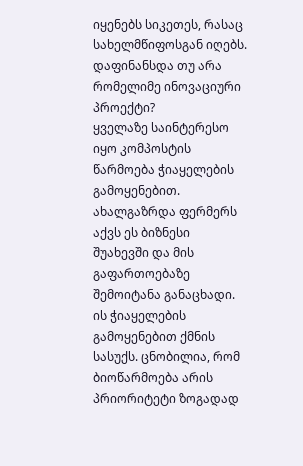იყენებს სიკეთეს, რასაც სახელმწიფოსგან იღებს.
დაფინანსდა თუ არა რომელიმე ინოვაციური პროექტი?
ყველაზე საინტერესო იყო კომპოსტის წარმოება ჭიაყელების გამოყენებით. ახალგაზრდა ფერმერს აქვს ეს ბიზნესი შუახევში და მის გაფართოებაზე შემოიტანა განაცხადი. ის ჭიაყელების გამოყენებით ქმნის სასუქს. ცნობილია, რომ ბიოწარმოება არის პრიორიტეტი ზოგადად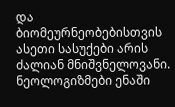და ბიომეურნეობებისთვის ასეთი სასუქები არის ძალიან მნიშვნელოვანი.
ნეოლოგიზმები ენაში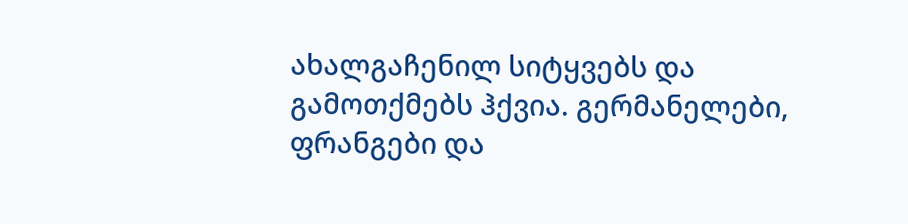ახალგაჩენილ სიტყვებს და გამოთქმებს ჰქვია. გერმანელები, ფრანგები და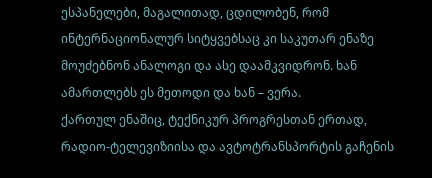ესპანელები, მაგალითად, ცდილობენ, რომ ინტერნაციონალურ სიტყვებსაც კი საკუთარ ენაზე მოუძებნონ ანალოგი და ასე დაამკვიდრონ. ხან ამართლებს ეს მეთოდი და ხან – ვერა.
ქართულ ენაშიც, ტექნიკურ პროგრესთან ერთად, რადიო-ტელევიზიისა და ავტოტრანსპორტის გაჩენის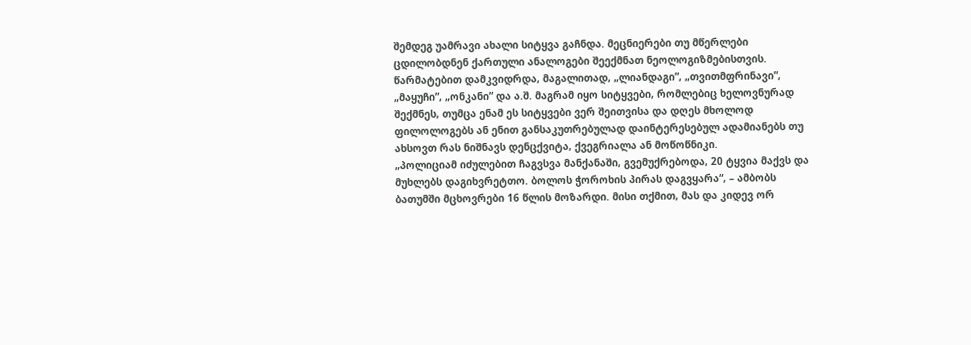შემდეგ უამრავი ახალი სიტყვა გაჩნდა. მეცნიერები თუ მწერლები ცდილობდნენ ქართული ანალოგები შეექმნათ ნეოლოგიზმებისთვის. წარმატებით დამკვიდრდა, მაგალითად, „ლიანდაგი”, „თვითმფრინავი”, „მაყუჩი”, „ონკანი” და ა.შ. მაგრამ იყო სიტყვები, რომლებიც ხელოვნურად შექმნეს, თუმცა ენამ ეს სიტყვები ვერ შეითვისა და დღეს მხოლოდ ფილოლოგებს ან ენით განსაკუთრებულად დაინტერესებულ ადამიანებს თუ ახსოვთ რას ნიშნავს დენცქვიტა, ქვეგრიალა ან მოწოწნიკი.
„პოლიციამ იძულებით ჩაგვსვა მანქანაში, გვემუქრებოდა, 20 ტყვია მაქვს და მუხლებს დაგიხვრეტთო. ბოლოს ჭოროხის პირას დაგვყარა“, – ამბობს ბათუმში მცხოვრები 16 წლის მოზარდი. მისი თქმით, მას და კიდევ ორ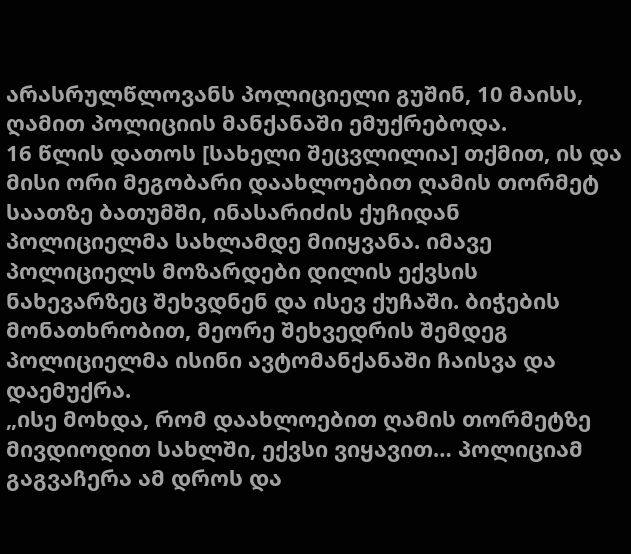არასრულწლოვანს პოლიციელი გუშინ, 10 მაისს, ღამით პოლიციის მანქანაში ემუქრებოდა.
16 წლის დათოს [სახელი შეცვლილია] თქმით, ის და მისი ორი მეგობარი დაახლოებით ღამის თორმეტ საათზე ბათუმში, ინასარიძის ქუჩიდან პოლიციელმა სახლამდე მიიყვანა. იმავე პოლიციელს მოზარდები დილის ექვსის ნახევარზეც შეხვდნენ და ისევ ქუჩაში. ბიჭების მონათხრობით, მეორე შეხვედრის შემდეგ პოლიციელმა ისინი ავტომანქანაში ჩაისვა და დაემუქრა.
„ისე მოხდა, რომ დაახლოებით ღამის თორმეტზე მივდიოდით სახლში, ექვსი ვიყავით… პოლიციამ გაგვაჩერა ამ დროს და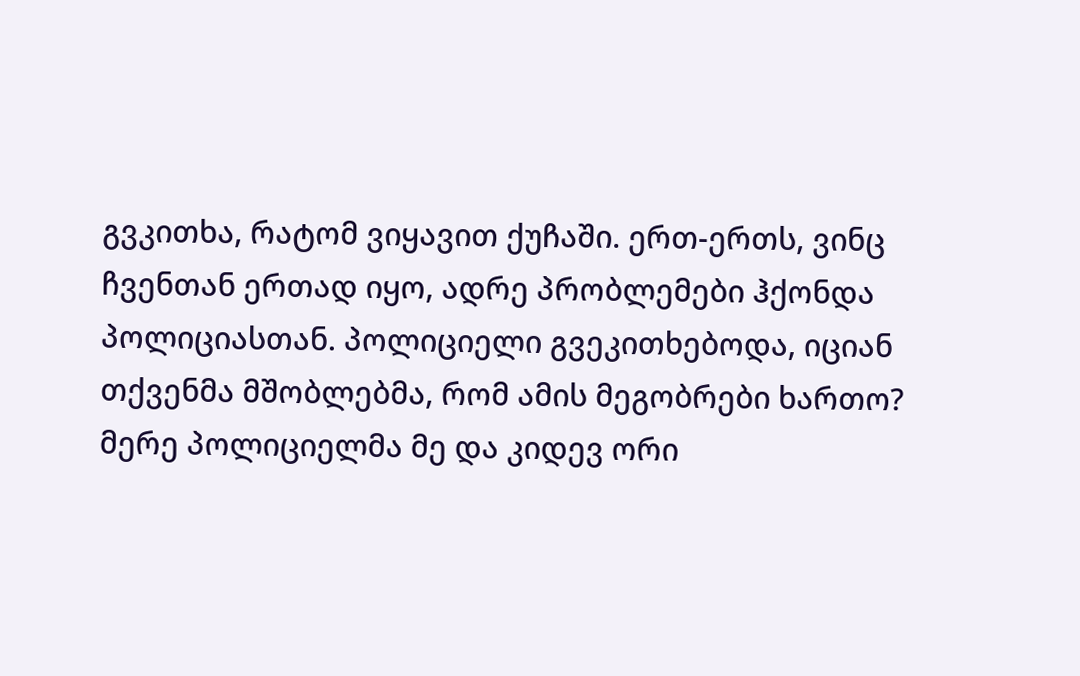გვკითხა, რატომ ვიყავით ქუჩაში. ერთ-ერთს, ვინც ჩვენთან ერთად იყო, ადრე პრობლემები ჰქონდა პოლიციასთან. პოლიციელი გვეკითხებოდა, იციან თქვენმა მშობლებმა, რომ ამის მეგობრები ხართო?
მერე პოლიციელმა მე და კიდევ ორი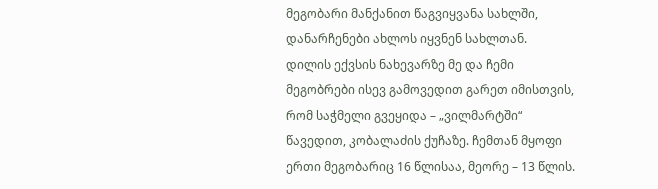მეგობარი მანქანით წაგვიყვანა სახლში, დანარჩენები ახლოს იყვნენ სახლთან.
დილის ექვსის ნახევარზე მე და ჩემი მეგობრები ისევ გამოვედით გარეთ იმისთვის, რომ საჭმელი გვეყიდა – „ვილმარტში“ წავედით, კობალაძის ქუჩაზე. ჩემთან მყოფი ერთი მეგობარიც 16 წლისაა, მეორე – 13 წლის.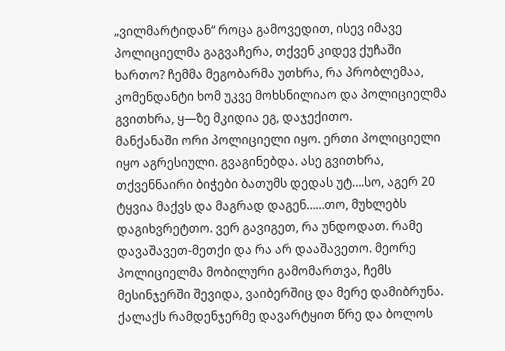„ვილმარტიდან“ როცა გამოვედით, ისევ იმავე პოლიციელმა გაგვაჩერა, თქვენ კიდევ ქუჩაში ხართო? ჩემმა მეგობარმა უთხრა, რა პრობლემაა, კომენდანტი ხომ უკვე მოხსნილიაო და პოლიციელმა გვითხრა, ყ—ზე მკიდია ეგ, დაჯექითო.
მანქანაში ორი პოლიციელი იყო. ერთი პოლიციელი იყო აგრესიული. გვაგინებდა. ასე გვითხრა, თქვენნაირი ბიჭები ბათუმს დედას უტ….სო, აგერ 20 ტყვია მაქვს და მაგრად დაგენ……თო, მუხლებს დაგიხვრეტთო. ვერ გავიგეთ, რა უნდოდათ. რამე დავაშავეთ-მეთქი და რა არ დააშავეთო. მეორე პოლიციელმა მობილური გამომართვა, ჩემს მესინჯერში შევიდა, ვაიბერშიც და მერე დამიბრუნა. ქალაქს რამდენჯერმე დავარტყით წრე და ბოლოს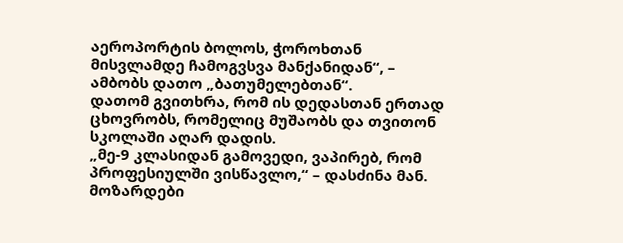აეროპორტის ბოლოს, ჭოროხთან მისვლამდე ჩამოგვსვა მანქანიდან“, – ამბობს დათო „ბათუმელებთან“.
დათომ გვითხრა, რომ ის დედასთან ერთად ცხოვრობს, რომელიც მუშაობს და თვითონ სკოლაში აღარ დადის.
„მე-9 კლასიდან გამოვედი, ვაპირებ, რომ პროფესიულში ვისწავლო,“ – დასძინა მან.
მოზარდები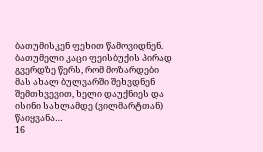ბათუმისკენ ფეხით წამოვიდნენ. ბათუმელი კაცი ფეისბუქის პირად გვერდზე წერს, რომ მოზარდები მას ახალ ბულვარში შეხვდნენ შემთხვევით, ხელი დაუქნიეს და ისინი სახლამდე (ვილმარტთან) წაიყვანა…
16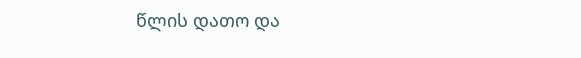წლის დათო და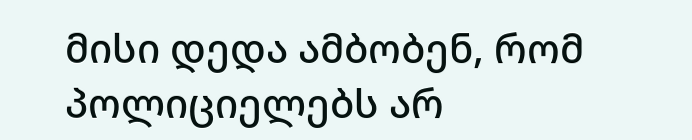მისი დედა ამბობენ, რომ პოლიციელებს არ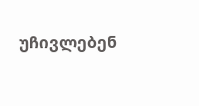უჩივლებენ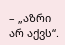– „აზრი არ აქვს“.